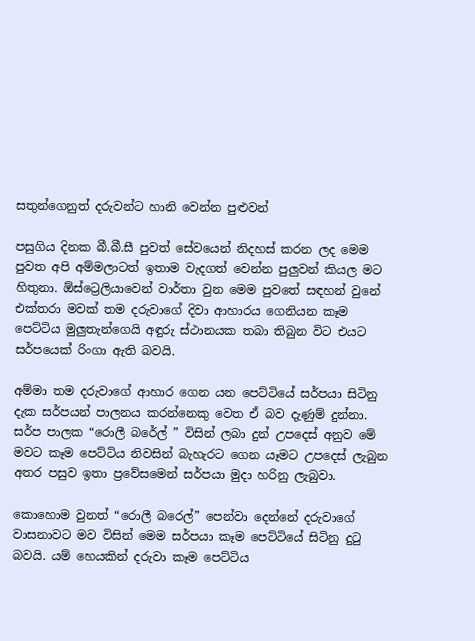සතුන්ගෙනුත් දරුවන්ට හානි වෙන්න පුළුවන්

පසුගිය දිනක බී.බී.සී පුවත් සේවයෙන් නිදහස් කරන ලද මෙම පුවත අපි අම්මලාටත් ඉතාම වැදගත් වෙන්න පුලුවන් කියල මට හිතුනා. ඕස්ට්‍රෙලියාවෙන් වාර්තා වුන මෙම පුවතේ සඳහන් වුනේ එක්තරා මවක් තම දරුවාගේ දිවා ආහාරය ගෙනියන කෑම පෙට්ටිය මුලුතැන්ගෙයි අඳුරු ස්ථානයක තබා තිබුන විට එයට සර්පයෙක් රිංගා ඇති බවයි.

අම්මා තම දරුවාගේ ආහාර ගෙන යන පෙට්ටියේ සර්පයා සිටිනු දැක සර්පයන් පාලනය කරන්නෙකු වෙත ඒ බව දැණුම් දුන්නා. සර්ප පාලක “රොලී බරේල් ” විසින් ලබා දුන් උපදෙස් අනුව මේ මවට කෑම පෙට්ටිය නිවසින් බැහැරට ගෙන යෑමට උපදෙස් ලැබුන අතර පසුව ඉතා ප්‍රවේසමෙන් සර්පයා මුදා හරිනු ලැබුවා.

කොහොම වුනත් “රොලී බරෙල්” පෙන්වා දෙන්නේ දරුවාගේ වාසනාවට මව විසින් මෙම සර්පයා කෑම පෙට්ටියේ සිටිනු දුටු බවයි. යම් හෙයකින් දරුවා කෑම පෙට්ටිය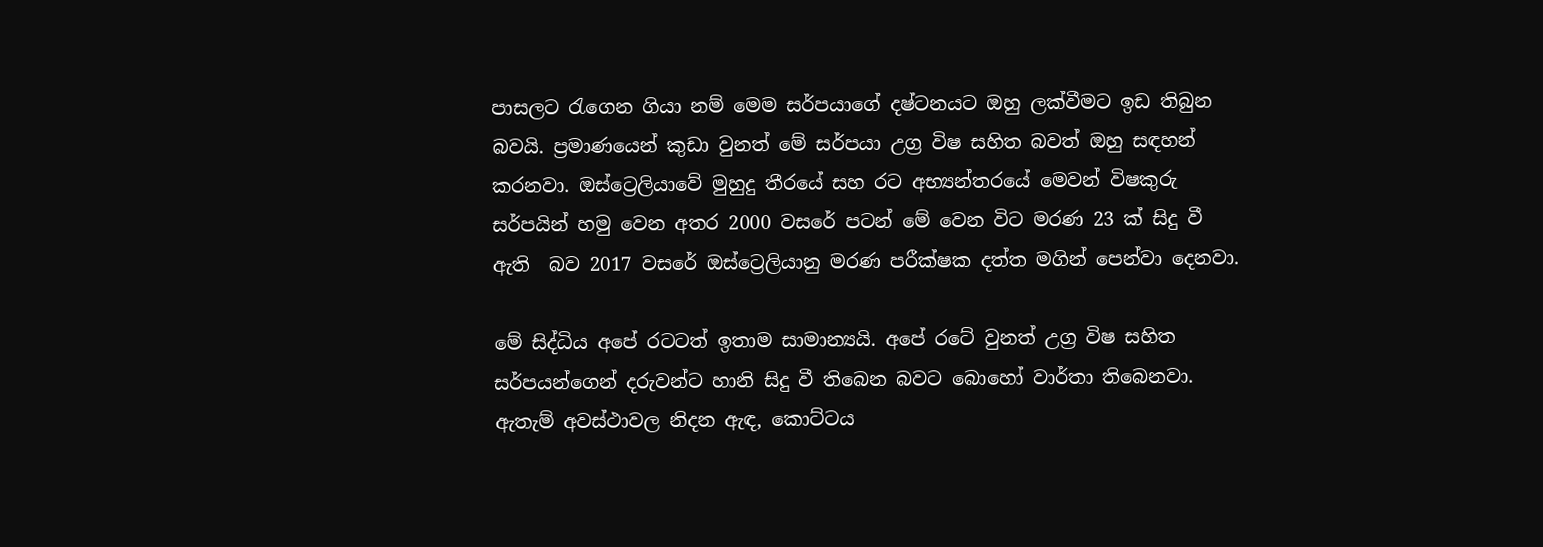පාසලට රැගෙන ගියා නම් මෙම සර්පයාගේ දෂ්ටනයට ඔහු ලක්වීමට ඉඩ තිබුන බවයි. ප්‍රමාණයෙන් කුඩා වුනත් මේ සර්පයා උග්‍ර විෂ සහිත බවත් ඔහු සඳහන් කරනවා. ඔස්ට්‍රෙලියාවේ මුහුදු තීරයේ සහ රට අභ්‍යන්තරයේ මෙවන් විෂකුරු සර්පයින් හමු වෙන අතර 2000 වසරේ පටන් මේ වෙන විට මරණ 23 ක් සිදු වී ඇති  බව 2017 වසරේ ඔස්ට්‍රෙලියානු මරණ පරීක්ෂක දත්ත මගින් පෙන්වා දෙනවා.

මේ සිද්ධිය අපේ රටටත් ඉතාම සාමාන්‍යයි. අපේ රටේ වුනත් උග්‍ර විෂ සහිත සර්පයන්ගෙන් දරුවන්ට හානි සිදු වී තිබෙන බවට බොහෝ වාර්තා තිබෙනවා. ඇතැම් අවස්ථාවල නිදන ඇඳ, කොට්ටය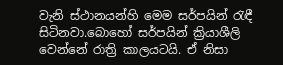වැනි ස්ථානයන්හි මෙම සර්පයින් රැඳී සිටිනවා.බොහෝ සර්පයින් ක්‍රියාශීලි වෙන්නේ රාත්‍රි කාලයටයි. ඒ නිසා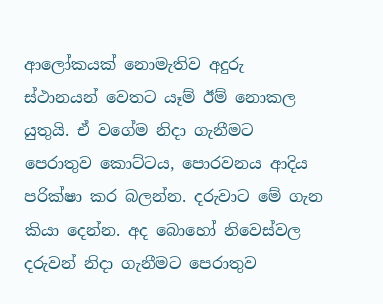ආලෝකයක් නොමැතිව අදුරු ස්ථානයන් වෙතට යෑම් ඊම් නොකල යුතුයි. ඒ වගේම නිදා ගැනීමට පෙරාතුව කොට්ටය, පොරවනය ආදිය පරික්ෂා කර බලන්න. දරුවාට මේ ගැන කියා දෙන්න. අද බොහෝ නිවෙස්වල දරුවන් නිදා ගැනීමට පෙරාතුව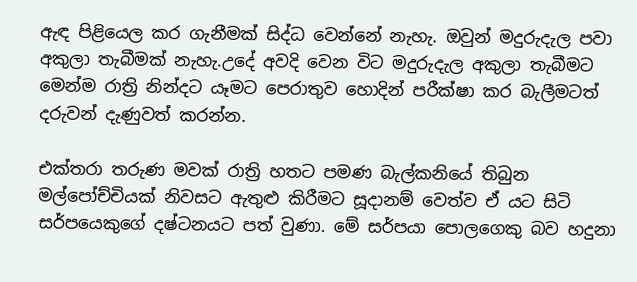ඇඳ පිළියෙල කර ගැනීමක් සිද්ධ වෙන්නේ නැහැ. ඔවුන් මදුරුදැල පවා අකුලා තැබීමක් නැහැ.උදේ අවදි වෙන විට මදුරුදැල අකුලා තැබීමට මෙන්ම රාත්‍රි නින්දට යෑමට පෙරාතුව හොදින් පරීක්ෂා කර බැලීමටත් දරුවන් දැණුවත් කරන්න.

එක්තරා තරුණ මවක් රාත්‍රි හතට පමණ බැල්කනියේ තිබුන මල්පෝච්චියක් නිවසට ඇතුළු කිරීමට සූදානම් වෙත්ව ඒ යට සිටි සර්පයෙකුගේ දෂ්ටනයට පත් වුණා. මේ සර්පයා පොල‍ගෙකු බව හදුනා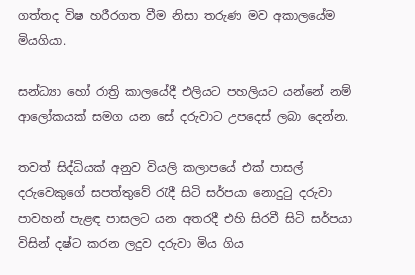ගත්තද විෂ හරීරගත වීම නිසා තරුණ මව අකාලයේම මියගියා.

සන්ධ්‍යා හෝ රාත්‍රි කාලයේදී එලියට පහලියට යන්නේ නම් ආලෝකයක් සමග යන සේ දරුවාට උපදෙස් ලබා දෙන්න.

තවත් සිද්ධියක් අනුව වියලි කලාපයේ එක් පාසල් දරුවෙකුගේ සපත්තුවේ රැදී සිටි සර්පයා නොදුටු දරුවා පාවහන් පැළඳ පාසලට යන අතරදී එහි සිරවී සිටි සර්පයා විසින් දෂ්ට කරන ලදුව දරුවා මිය ගිය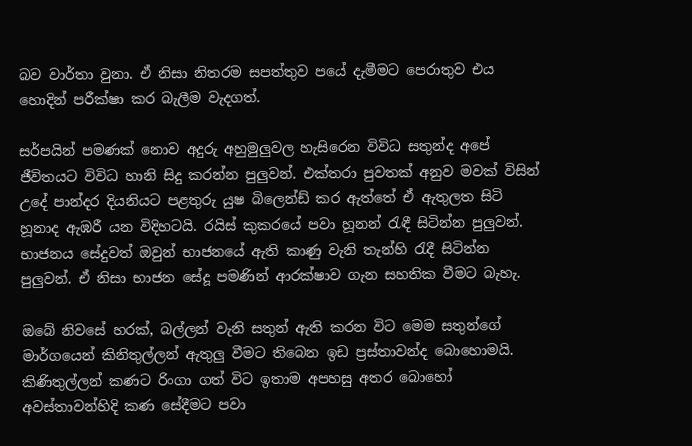බව වාර්තා වුනා. ඒ නිසා නිතරම සපත්තුව පයේ දැමීමට පෙරාතුව එය හොදින් පරීක්ෂා කර බැලීම වැදගත්.

සර්පයින් පමණක් නොව අදුරු අහුමුලුවල හැසිරෙන විවිධ සතුන්ද අපේ ජීවිතයට විවිධ හානි සිදු කරන්න පුලුවන්. එක්තරා පුවතක් අනුව මවක් විසින් උදේ පාන්දර දියනියට පළතුරු යුෂ බිලෙන්ඩ් කර ඇත්තේ ඒ ඇතුලත සිටි හූනාද ඇඹරී යන විදිහටයි. රයිස් කුකරයේ පවා හූනන් රැඳී සිටින්න පුලුවන්. භාජනය සේදුවත් ඔවුන් භාජනයේ ඇති කාණු වැනි තැන්හි රැදී සිටින්න පුලුවන්. ඒ නිසා භාජන සේදූ පමණින් ආරක්ෂාව ගැන සහතික වීමට බැහැ.

ඔබේ නිවසේ හරක්, බල්ලන් වැනි සතුන් ඇති කරන විට මෙම සතුන්ගේ මාර්ගයෙන් කිනිතුල්ලන් ඇතුලු වීමට තිබෙන ඉඩ ප්‍රස්තාවන්ද බොහොමයි. කිණිතුල්ලන් කණට රිංගා ගත් විට ඉතාම අපහසු අතර බොහෝ අවස්තාවන්හිදි කණ සේදීමට පවා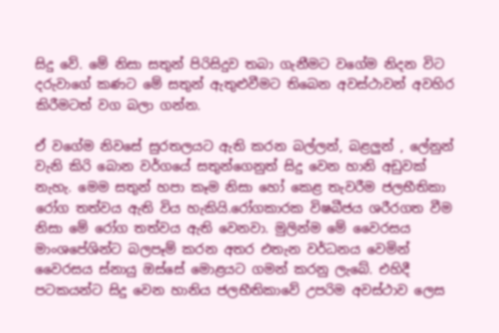සිදු වේ. මේ නිසා සතුන් පිරිසිදුව තබා ගැනීමට වගේම නිදන විට දරුවාගේ කණට මේ සතුන් ඇතුළුවීමට තිබෙන අවස්ථාවන් අවහිර කිරීමටත් වග බලා ගන්න.

ඒ වගේම නිවසේ සුරතලයට ඇති කරන බල්ලන්, බළලුන් , ලේනුන් වැනි කිරි බොන වර්ගයේ සතුන්ගෙනුත් සිදු වෙන හානි අඩුවක් නැහැ. මෙම සතුන් හපා කෑම නිසා හෝ කෙළ තැවරීම ජලභීතිකා රෝග තත්වය ඇති විය හැකියි.රෝගකාරක විෂබීජය ශරීරගත වීම නිසා මේ රෝග තත්වය ඇති වෙනවා. මුලින්ම මේ වෛරසය මාංශපේශින්ට බලපෑම් කරන අතර එතැන වර්ධනය වෙමින් වෛරසය ස්නායු ඔස්සේ මොළයට ගමන් කරනු ලැබේ. එහිදී පටකයන්ට සිදු වෙන හානිය ජලභීතිකාවේ උපරිම අවස්ථාව ලෙස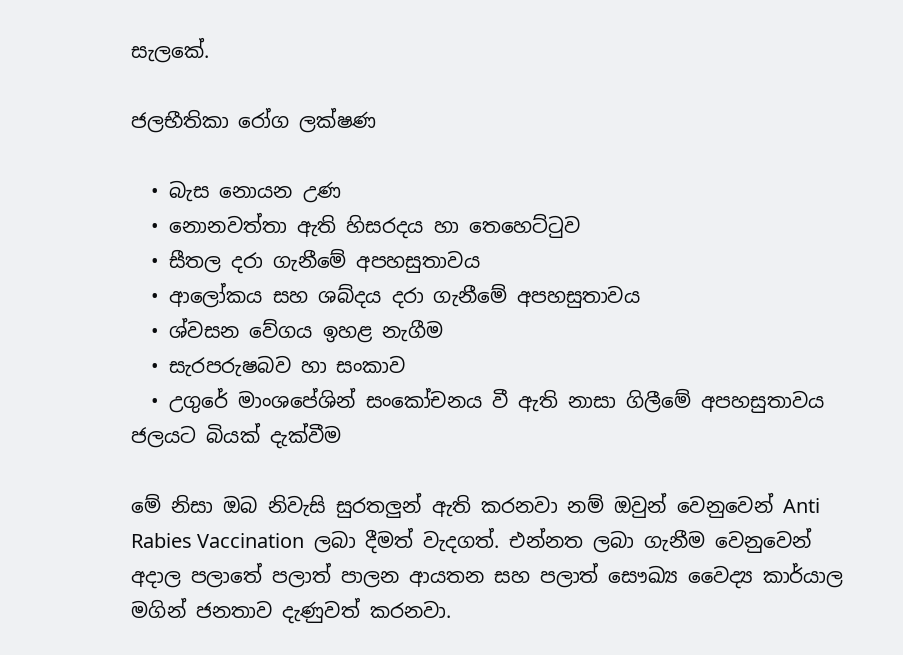සැලකේ.

ජලභීතිකා රෝග ලක්ෂණ

  • බැස නොයන උණ
  • නොනවත්තා ඇති හිසරදය හා තෙහෙට්ටුව
  • සීතල දරා ගැනීමේ අපහසුතාවය
  • ආලෝකය සහ ශබ්දය දරා ගැනීමේ අපහසුතාවය
  • ශ්වසන වේගය ඉහළ නැගීම
  • සැරපරුෂබව හා සංකාව
  • උගුරේ මාංශපේශින් සංකෝචනය වී ඇති නාසා ගිලීමේ අපහසුතාවය
ජලයට බියක් දැක්වීම

මේ නිසා ඔබ නිවැසි සුරතලුන් ඇති කරනවා නම් ඔවුන් වෙනුවෙන් Anti Rabies Vaccination  ලබා දීමත් වැදගත්. එන්නත ලබා ගැනීම වෙනුවෙන් අදාල පලාතේ පලාත් පාලන ආයතන සහ පලාත් සෞඛ්‍ය වෛද්‍ය කාර්යාල මගින් ජනතාව දැණුවත් කරනවා.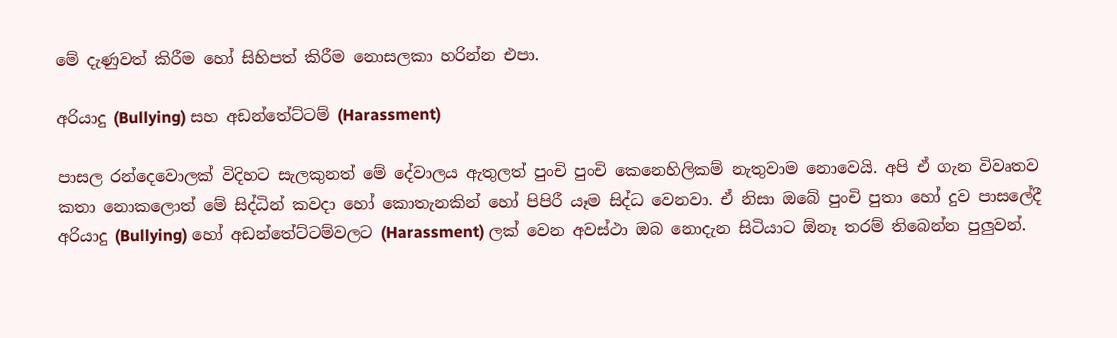මේ දැණුවත් කිරීම හෝ සිහිපත් කිරීම නොසලකා හරින්න එපා.

අරියාදු (Bullying) සහ අඩන්තේට්ටම් (Harassment)

පාසල රන්දෙවොලක් විදිහට සැලකුනත් මේ දේවාලය ඇතුලත් පුංචි පුංචි කෙනෙහිලිකම් නැතුවාම නොවෙයි. අපි ඒ ගැන විවෘතව කතා නොකලොත් මේ සිද්ධින් කවදා හෝ කොතැනකින් හෝ පිපිරී යෑම සිද්ධ වෙනවා. ඒ නිසා ඔබේ පුංචි පුතා හෝ දුව පාසලේදී අරියාදු (Bullying) හෝ අඩන්තේට්ටම්වලට (Harassment) ලක් වෙන අවස්ථා ඔබ නොදැන සිටියාට ඕනෑ තරම් තිබෙන්න පුලුවන්.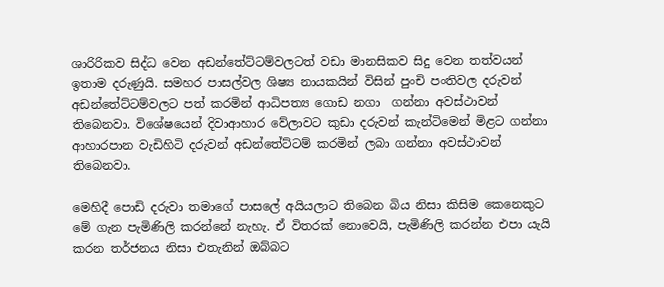ශාරිරිකව සිද්ධ වෙන අඩන්තේට්ටම්වලටත් වඩා මානසිකව සිදු වෙන තත්වයන් ඉතාම දරුණුයි. සමහර පාසල්වල ශිෂ්‍ය නායකයින් විසින් පුංචි පංතිවල දරුවන් අඩන්තේට්ටම්වලට පත් කරමින් ආධිපත්‍ය ගොඩ නගා  ගන්නා අවස්ථාවන් තිබෙනවා. විශේෂයෙන් දිවාආහාර වේලාවට කුඩා දරුවන් කැන්ටිමෙන් මිළට ගන්නා ආහාරපාන වැඩිහිටි දරුවන් අඩන්තේට්ටම් කරමින් ලබා ගන්නා අවස්ථාවන් තිබෙනවා.

මෙහිදී පොඩි දරුවා තමාගේ පාසලේ අයියලාට තිබෙන බිය නිසා කිසිම කෙනෙකුට මේ ගැන පැමිණිලි කරන්නේ නැහැ. ඒ විතරක් නොවෙයි, පැමිණිලි කරන්න එපා යැයි කරන තර්ජනය නිසා එතැනින් ඔබ්බට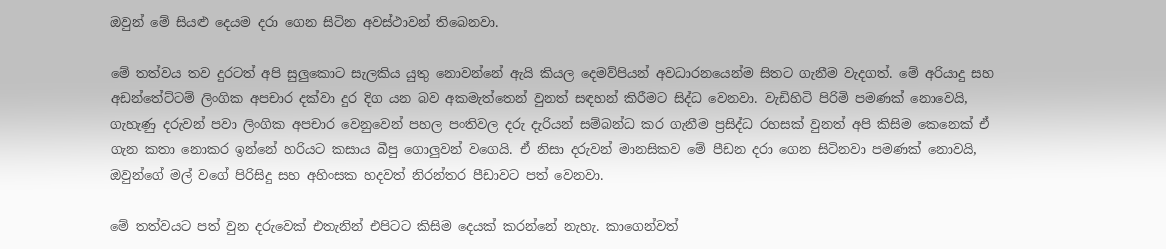ඔවුන් මේ සියළු දෙයම දරා ගෙන සිටින අවස්ථාවන් තිබෙනවා.

මේ තත්වය තව දුරටත් අපි සුලුකොට සැලකිය යුතු නොවන්නේ ඇයි කියල දෙමව්පියන් අවධාරනයෙන්ම සිතට ගැනීම වැදගත්. මේ අරියාදු සහ අඩන්තේට්ටම් ලිංගික අපචාර දක්වා දුර දිග යන බව අකමැත්තෙන් වුනත් සඳහන් කිරීමට සිද්ධ වෙනවා. වැඩිහිටි පිරිමි පමණක් නොවෙයි, ගැහැණු දරුවන් පවා ලිංගික අපචාර වෙනුවෙන් පහල පංතිවල දරු දැරියන් සම්බන්ධ කර ගැනීම ප්‍රසිද්ධ රහසක් වුනත් අපි කිසිම කෙනෙක් ඒ ගැන කතා නොකර ඉන්නේ හරියට කසාය බීපු ගොලුවන් වගෙයි. ඒ නිසා දරුවන් මානසිකව මේ පීඩන දරා ගෙන සිටිනවා පමණක් නොවයි, ඔවුන්ගේ මල් වගේ පිරිසිදු සහ අහිංසක හදවත් නිරන්තර පීඩාවට පත් වෙනවා.

මේ තත්වයට පත් වුන දරුවෙක් එතැනින් එපිටට කිසිම දෙයක් කරන්නේ නැහැ. කාගෙන්වත්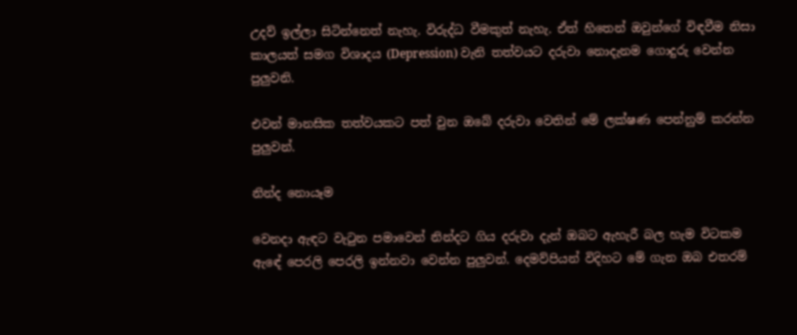උදව් ඉල්ලා සිටින්නෙත් නැහැ. විරුද්ධ වීමකුත් නැහැ. ඒත් හිතෙන් ඔවුන්ගේ විඳවීම නිසා කාලයත් සමග විශාදය (Depression) වැනි තත්වයට දරුවා නොදැනම ගොදුරු වෙන්න පුලුවනි.

එවන් මානසික තත්වයකට පත් වුන ඔබේ දරුවා වෙතින් මේ ලක්ෂණ පෙන්නුම් කරන්න පුලුවන්.

නින්ද නොයෑම

වෙනදා ඇඳට වැටුන පමාවෙන් නින්දට ගිය දරුවා දැන් ඔබට ඇහැරී බල හැම ‍විටකම ඇ‍ඳේ පෙරලි පෙරලි ඉන්නවා වෙන්න පුලුවන්. දෙමව්පියන් විදිහට මේ ගැන ඔබ එතරම්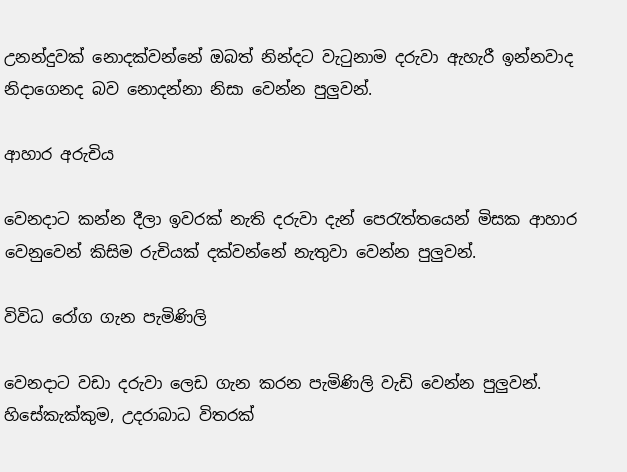උනන්දුවක් නොදක්වන්නේ ඔබත් නින්දට වැටුනාම දරුවා ඇහැරී ඉන්නවාද නිදාගෙනද බව නොදන්නා නිසා වෙන්න පුලුවන්.

ආහාර අරුචිය

වෙනදාට කන්න දීලා ඉවරක් නැති දරුවා දැන් පෙරැත්තයෙන් මිසක ආහාර වෙනුවෙන් කිසිම රුචියක් දක්වන්නේ නැතුවා වෙන්න පුලුවන්.

විවිධ රෝග ගැන පැමිණිලි

වෙනදාට වඩා දරුවා ලෙඩ ගැන කරන පැමිණිලි වැඩි වෙන්න පුලුවන්. හිසේකැක්කුම, උදරාබාධ විතරක්‍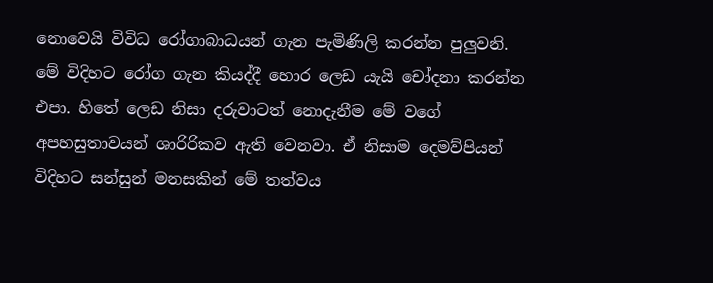නොවෙයි විවිධ රෝගාබාධයන් ගැන පැමිණිලි කරන්න පුලුවනි. මේ විදිහට රෝග ගැන කියද්දී හොර ලෙඩ යැයි චෝදනා කරන්න එපා. හිතේ ලෙඩ නිසා දරුවාටත් නොදැනීම මේ වගේ අපහසුතාවයන් ශාරිරිකව ඇති වෙනවා. ඒ නිසාම දෙමව්පියන් විදිහට සන්සුන් මනසකින් මේ තත්වය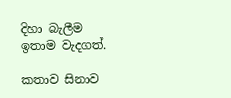දිහා බැලීම ඉතාම වැදගත්.

කතාව සිනාව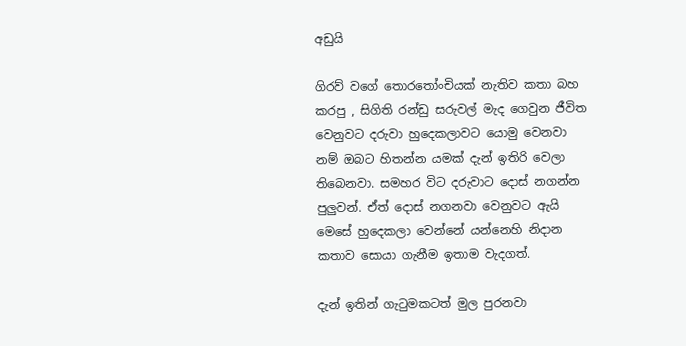අඩුයි

ගිරව් වගේ තොරතෝංචියක් නැතිව කතා බහ කරපු , සිගිති රන්ඩු සරුවල් මැද ගෙවුන ජීවිත වෙනුවට දරුවා හුදෙකලාවට යොමු වෙනවා නම් ඔබට හිතන්න යමක් දැන් ඉතිරි වෙලා තිබෙනවා. සමහර විට දරුවාට දොස් නගන්න පුලුවන්. ඒත් දොස් නගනවා වෙනුවට ඇයි මෙසේ හුදෙකලා වෙන්නේ යන්නෙහි නිදාන කතාව සොයා ගැනීම ඉතාම වැදගත්.

දැන් ඉතින් ගැටුමකටත් මුල පුරනවා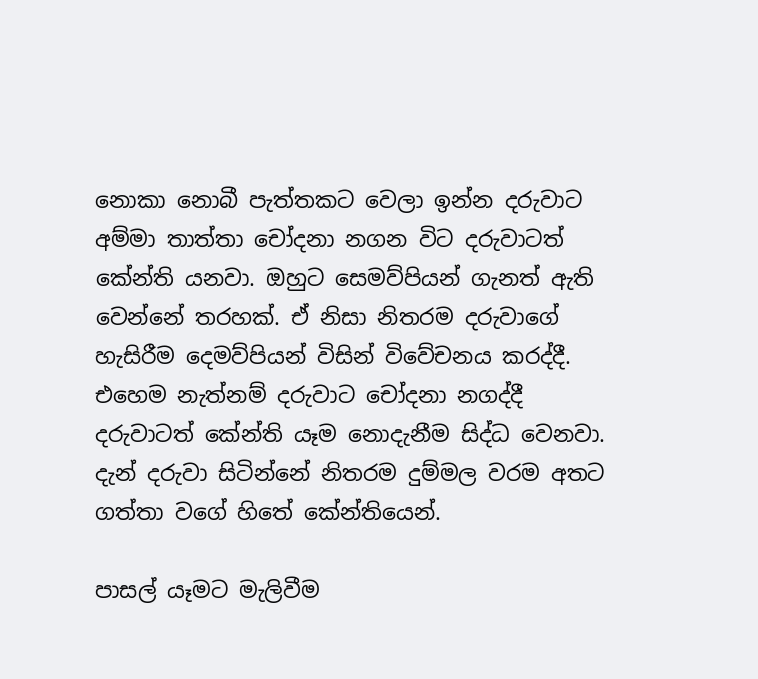නොකා නොබී පැත්තකට වෙලා ඉන්න දරුවාට අම්මා තාත්තා චෝදනා නගන විට දරුවාටත් කේන්ති යනවා. ඔහුට සෙමව්පියන් ගැනත් ඇති වෙන්නේ තරහක්. ඒ නිසා නිතරම දරුවාගේ හැසිරීම දෙමව්පියන් විසින් විවේචනය කරද්දී. එහෙම නැත්නම් දරුවාට චෝදනා නගද්දී දරුවාටත් කේන්ති යෑම නොදැනීම සිද්ධ වෙනවා. දැන් දරුවා සිටින්නේ නිතරම දුම්මල වරම අතට ගත්තා වගේ හිතේ කේන්තියෙන්.

පාසල් යෑමට මැලිවීම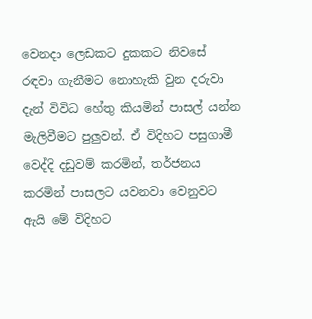වෙනදා ලෙඩකට දුකකට නිවසේ රඳවා ගැනීමට නොහැකි වුන දරුවා දැන් විවිධ හේතු කියමින් පාසල් යන්න මැලිවීමට පුලුවන්. ඒ විදිහට පසුගාමී වෙද්දි දඩුවම් කරමින්, තර්ජනය කරමින් පාසලට යවනවා වෙනුවට ඇයි මේ විදිහට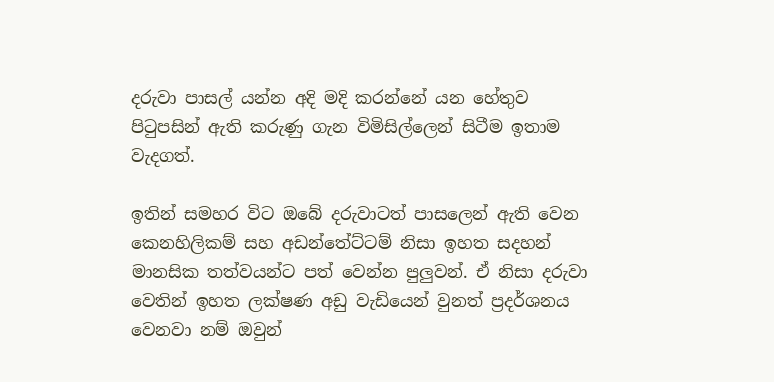දරුවා පාසල් යන්න අදි මදි කරන්නේ යන හේතුව පිටුපසින් ඇති කරුණු ගැන විමිසිල්ලෙන් සිටීම ඉතාම වැදගත්.

ඉතින් සමහර විට ඔබේ දරුවාටත් පාසලෙන් ඇති වෙන කෙනහිලිකම් සහ අඩන්තේට්ටම් නිසා ඉහත සදහන් මානසික තත්වයන්ට පත් වෙන්න පුලුවන්. ඒ නිසා දරුවා වෙතින් ඉහත ලක්ෂණ අඩු වැඩියෙන් වුනත් ප්‍රදර්ශනය වෙනවා නම් ඔවුන්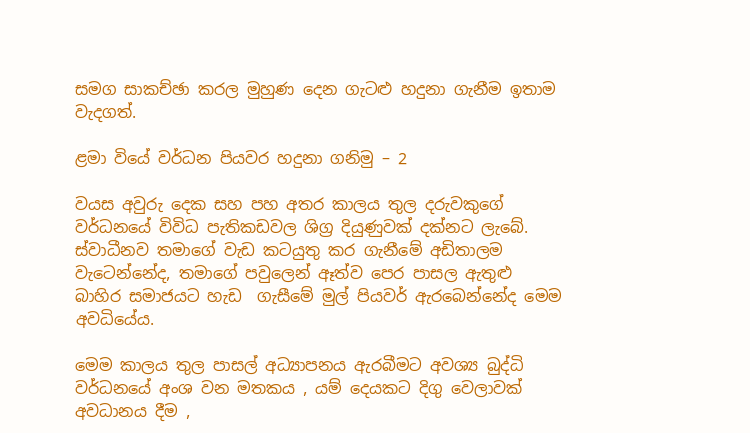සමග සාකච්ඡා කරල මුහුණ දෙන ගැටළු හදුනා ගැනීම ඉතාම වැදගත්.

ළමා වියේ වර්ධන පියවර හදුනා ගනිමු – 2

වයස අවුරු දෙක සහ පහ අතර කාලය තුල දරුවකුගේ වර්ධනයේ විවිධ පැතිකඩවල ශිග්‍ර දියුණුවක් දක්නට ලැබේ. ස්වාධීනව තමාගේ වැඩ කටයුතු කර ගැනීමේ අඩිතාලම වැටෙන්නේද, තමාගේ පවුලෙන් ඈත්ව පෙර පාසල ඇතුළු බාහිර සමාජයට හැඩ  ගැසීමේ මුල් පියවර් ඇරබෙන්නේද මෙම අවධියේය.

මෙම කාලය තුල පාසල් අධ්‍යාපනය ඇරබීමට අවශ්‍ය බුද්ධි වර්ධනයේ අංශ වන මතකය , යම් දෙයකට දිගු වෙලාවක් අවධානය දීම ,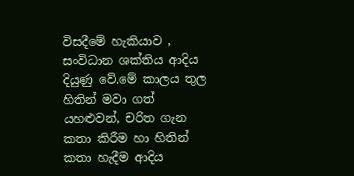විසදීමේ හැකියාව , සංවිධාන ශක්තිය ආදිය දියුණු වේ.මේ කාලය තුල හිතින් මවා ගත් යහළුවන්, චරිත ගැන කතා කිරීම හා හිතින් කතා හැදීම ආදිය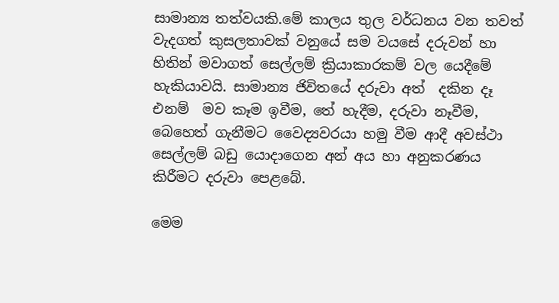සාමාන්‍ය තත්වයකි.මේ කාලය තුල වර්ධනය වන තවත් වැදගත් කුසලතාවක් වනුයේ සම වයසේ දරුවන් හා හිතින් මවාගත් සෙල්ලම් ක්‍රියාකාරකම් වල යෙදීමේ හැකියාවයි. සාමාන්‍ය ජිවිතයේ දරුවා අත්  දකින දෑ එනම්  මව කෑම ඉවීම, තේ හැදීම, දරුවා නෑවීම, බෙහෙත් ගැනීමට වෛද්‍යවරයා හමු වීම ආදී අවස්ථා සෙල්ලම් බඩු යොදාගෙන අන් අය හා අනුකරණය කිරීමට දරුවා පෙළබේ.

මෙම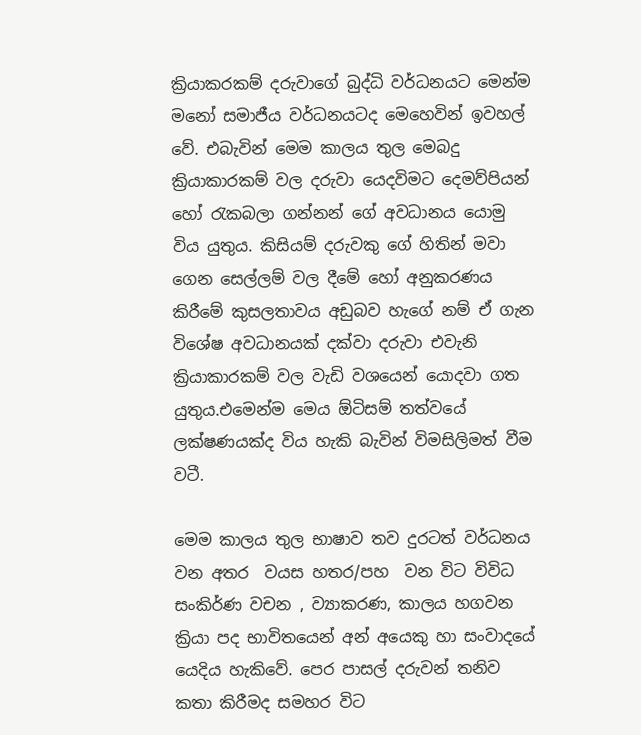ක්‍රියාකරකම් දරුවාගේ බුද්ධි වර්ධනයට මෙන්ම මනෝ සමාජීය වර්ධනයටද මෙහෙවින් ඉවහල් වේ. එබැවින් මෙම කාලය තුල මෙබදු ක්‍රියාකාරකම් වල දරුවා යෙදවිමට දෙමව්පියන් හෝ රැකබලා ගන්නන් ගේ අවධානය යොමු විය යුතුය. කිසියම් දරුවකු ගේ හිතින් මවා ගෙන සෙල්ලම් වල දීමේ හෝ අනුකරණය කිරීමේ කුසලතාවය අඩුබව හැගේ නම් ඒ ගැන විශේෂ අවධානයක් දක්වා දරුවා එවැනි ක්‍රියාකාරකම් වල වැඩි වශයෙන් යොදවා ගත යුතුය.එමෙන්ම මෙය ඕටිසම් තත්වයේ ලක්ෂණයක්ද විය හැකි බැවින් විමසිලිමත් වීම වටී.

මෙම කාලය තුල භාෂාව තව දුරටත් වර්ධනය වන අතර  වයස හතර/පහ  වන විට විවිධ සංකිර්ණ වචන , ව්‍යාකරණ, කාලය හගවන ක්‍රියා පද භාවිතයෙන් අන් අයෙකු හා සංවාදයේ යෙදිය හැකිවේ. පෙර පාසල් දරුවන් තනිව කතා කිරීමද සමහර විට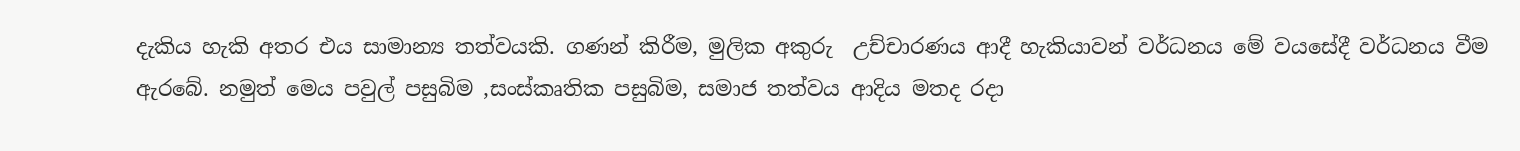දැකිය හැකි අතර එය සාමාන්‍ය තත්වයකි. ගණන් කිරීම, මුලික අකුරු  උච්චාරණය ආදී හැකියාවන් වර්ධනය මේ වයසේදී වර්ධනය වීම ඇරබේ. නමුත් මෙය පවුල් පසුබිම ,සංස්කෘතික පසුබිම, සමාජ තත්වය ආදිය මතද රදා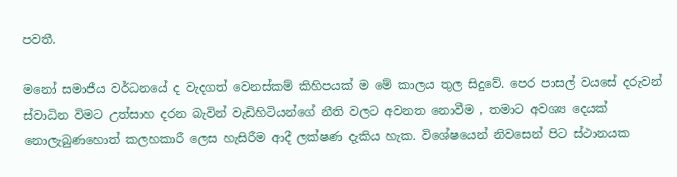පවතී.

මනෝ සමාජීය වර්ධනයේ ද වැදගත් වෙනස්කම් කිහිපයක් ම මේ කාලය තුල සිදුවේ. පෙර පාසල් වයසේ දරුවන් ස්වාධින විමට උත්සාහ දරන බැවින් වැඩිහිටියන්ගේ නීති වලට අවනත නොවීම , තමාට අවශ්‍ය දෙයක් නොලැබුණහොත් කලහකාරී ලෙස හැසිරීම ආදී ලක්ෂණ දැකිය හැක. විශේෂයෙන් නිවසෙන් පිට ස්ථානයක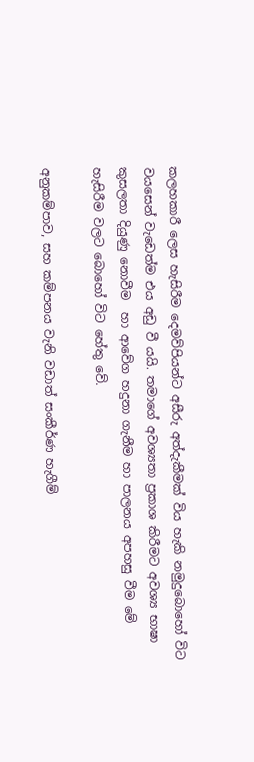කලහකාරී ලෙස හැසිරීම දෙමව්පියන්ට අසීරු අත්දැකීමක් විය හැකි නමුදුබොහෝ විට වයසෙන් වැඩෙත්ම එය අඩු වී යයි. තමාගේ අවශ්‍යතා ප්‍රකාශ කිරීමට අවශ්‍ය භාෂා කුසලතා දියුණු නොවීම  හා ආවේග හදුනා ගැනීම හා පාලනය අපහසු වීම මේ හැසිරීම වලට බොහෝ විට හේතු වේ.

අනුකම්පාව, සහ කම්පනය වැනි වඩාත් සංකීර්ණ හැගීම්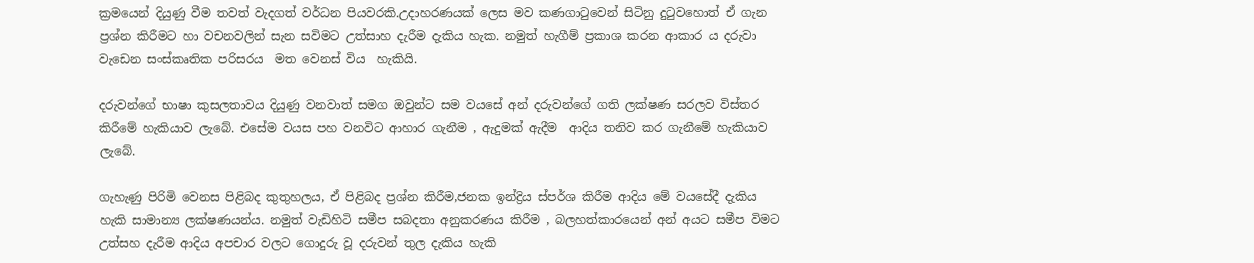ක්‍රමයෙන් දියුණු වීම තවත් වැදගත් වර්ධන පියවරකි.උදාහරණයක් ලෙස මව කණගාටුවෙන් සිටිනු දුටුවහොත් ඒ ගැන ප්‍රශ්න කිරීමට හා වචනවලින් සැන සවිමට උත්සාහ දැරීම දැකිය හැක. නමුත් හැගීම් ප්‍රකාශ කරන ආකාර ය දරුවා වැඩෙන සංස්කෘතික පරිසරය  මත වෙනස් විය  හැකියි.

දරුවන්ගේ භාෂා කුසලතාවය දියුණු වනවාත් සමග ඔවුන්ට සම වයසේ අන් දරුවන්ගේ ගති ලක්ෂණ සරලව විස්තර කිරීමේ හැකියාව ලැබේ. එසේම වයස පහ වනවිට ආහාර ගැනීම , ඇදුමක් ඇදීම  ආදිය තනිව කර ගැනීමේ හැකියාව ලැබේ.

ගැහැණු පිරිමි වෙනස පිළිබද කුතුහලය, ඒ පිළිබද ප්‍රශ්න කිරීම,ජනක ඉන්ද්‍රිය ස්පර්ශ කිරීම ආදිය මේ වයසේදී දැකිය හැකි සාමාන්‍ය ලක්ෂණයන්ය. නමුත් වැඩිහිටි සමීප සබදතා අනුකරණය කිරීම , බලහත්කාරයෙන් අන් අයට සමීප විමට උත්සහ දැරීම ආදිය අපචාර වලට ගොදුරු වූ දරුවන් තුල දැකිය හැකි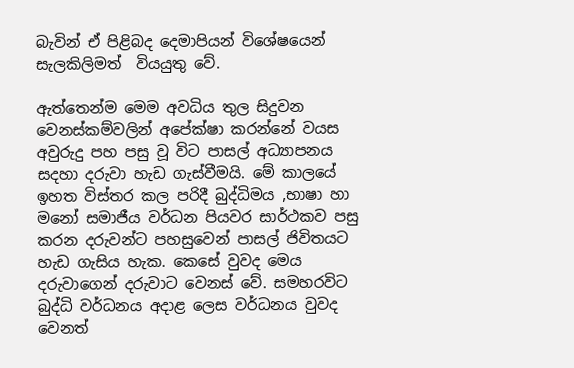බැවින් ඒ පිළිබද දෙමාපියන් විශේෂයෙන් සැලකිලිමත්  වියයුතු වේ.

ඇත්තෙන්ම මෙම අවධිය තුල සිදුවන වෙනස්කම්වලින් අපේක්ෂා කරන්නේ වයස අවුරුදු පහ පසු වූ විට පාසල් අධ්‍යාපනය සදහා දරුවා හැඩ ගැස්වීමයි. මේ කාලයේ ඉහත විස්තර කල පරිදී බුද්ධිමය ,භාෂා හා මනෝ සමාජීය වර්ධන පියවර සාර්ථකව පසු කරන දරුවන්ට පහසුවෙන් පාසල් ජිවිතයට හැඩ ගැසිය හැක. කෙසේ වුවද මෙය දරුවාගෙන් දරුවාට වෙනස් වේ. සමහරවිට බුද්ධි වර්ධනය අදාළ ලෙස වර්ධනය වුවද වෙනත්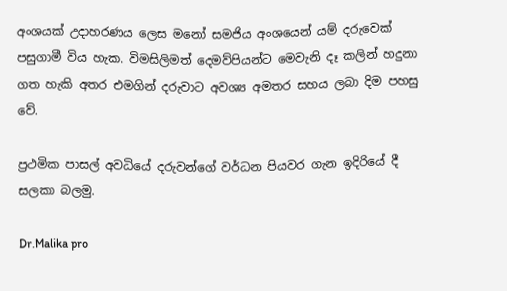අංශයක් උදාහරණය ලෙස මනෝ සමජිය අංශයෙන් යම් දරුවෙක් පසුගාමී විය හැක. විමසිලිමත් දෙමව්පියන්ට මෙවැනි දෑ කලින් හදුනා ගත හැකි අතර එමගින් දරුවාට අවශ්‍ය අමතර සහය ලබා දිම පහසු වේ.

ප්‍රථමික පාසල් අවධියේ දරුවන්ගේ වර්ධන පියවර ගැන ඉදිරියේ දී සලකා බලමු.

Dr.Malika pro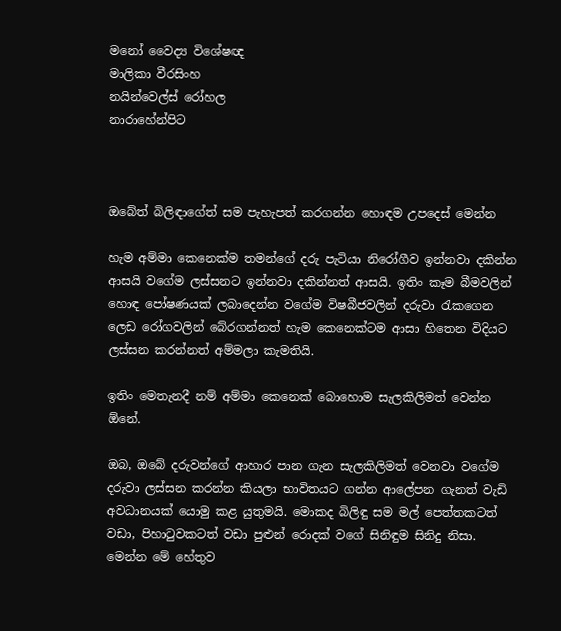මනෝ වෛද්‍ය විශේෂඥ
මාලිකා වීරසිංහ
නයින්වෙල්ස් රෝහල
නාරාහේන්පිට



ඔබේත් බිලිඳාගේත් සම පැහැපත් කරගන්න හොඳම උපදෙස් මෙන්න

හැම අම්මා කෙනෙක්ම තමන්ගේ දරු පැටියා නිරෝගීව ඉන්නවා දකින්න ආසයි වගේම ලස්සනට ඉන්නවා දකින්නත් ආසයි. ඉතිං කෑම බීමවලින් හොඳ පෝෂණයක් ලබාදෙන්න වගේම විෂබීජවලින් දරුවා රැකගෙන ලෙඩ රෝගවලින් බේරගන්නත් හැම කෙනෙක්ටම ආසා හිතෙන විදියට ලස්සන කරන්නත් අම්මලා කැමතියි.

ඉතිං මෙතැනදී නම් අම්මා කෙනෙක් බොහොම සැලකිලිමත් වෙන්න ඕනේ.

ඔබ, ඔබේ දරුවන්ගේ ආහාර පාන ගැන සැලකිලිමත් වෙනවා වගේම දරුවා ලස්සන කරන්න කියලා භාවිතයට ගන්න ආලේපන ගැනත් වැඩි අවධානයක් යොමු කළ යුතුමයි. මොකද බිලිඳු සම මල් පෙත්තකටත් වඩා, පිහාටුවකටත් වඩා පුළුන් රොදක් වගේ සිනිඳුම සිනිදු නිසා. මෙන්න මේ හේතුව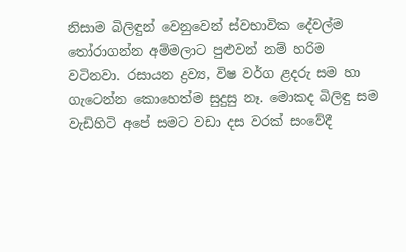නිසාම බිලිඳුන් වෙනුවෙන් ස්වභාවික දේවල්ම තෝරාගන්න අම්මලාට පුළුවන් නම් හරිම වටිනවා. රසායන ද්‍රව්‍ය, විෂ වර්ග ළදරු සම හා ගැටෙන්න කොහෙත්ම සුදුසු නෑ. මොකද බිලිඳු සම වැඩිහිටි අපේ සමට වඩා දස වරක් සංවේදී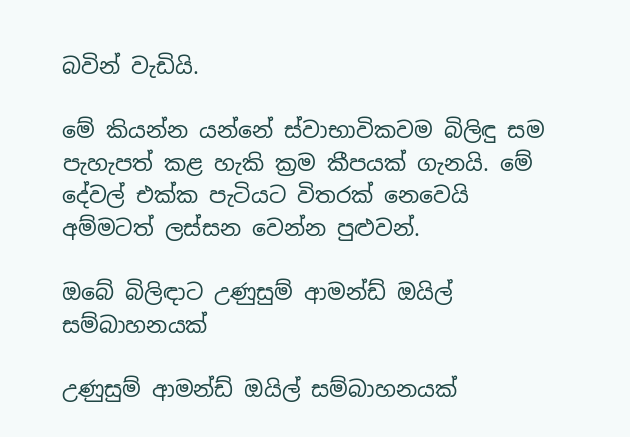බවින් වැඩියි.

මේ කියන්න යන්නේ ස්වාභාවිකවම බිලිඳු සම පැහැපත් කළ හැකි ක්‍රම කීපයක් ගැනයි. මේ දේවල් එක්ක පැටියට විතරක් නෙවෙයි අම්මටත් ලස්සන වෙන්න පුළුවන්.

ඔබේ බිලිඳාට උණුසුම් ආමන්ඩ් ඔයිල් සම්බාහනයක්

උණුසුම් ආමන්ඩ් ඔයිල් සම්බාහනයක්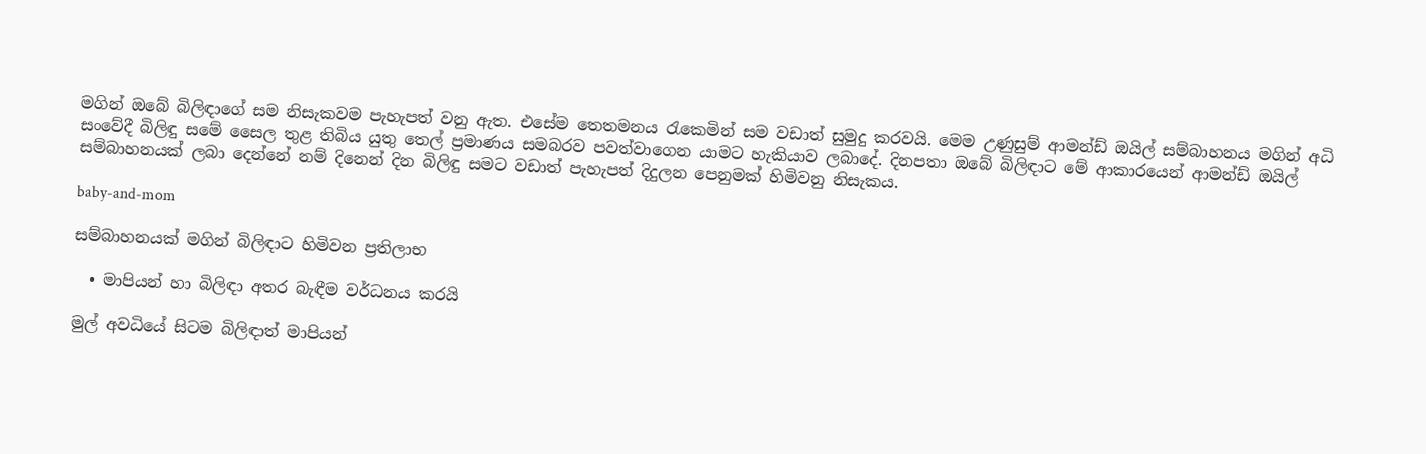මගින් ඔබේ බිලිඳාගේ සම නිසැකවම පැහැපත් වනු ඇත. එසේම තෙතමනය රැකෙමින් සම වඩාත් සුමුදු කරවයි. මෙම උණුසුම් ආමන්ඩ් ඔයිල් සම්බාහනය මගින් අධි සංවේදී බිලිඳු සමේ සෛල තුළ තිබිය යුතු තෙල් ප්‍රමාණය සමබරව පවත්වාගෙන යාමට හැකියාව ලබාදේ. දිනපතා ඔබේ බිලිඳාට මේ ආකාරයෙන් ආමන්ඩ් ඔයිල් සම්බාහනයක් ලබා දෙන්නේ නම් දිනෙන් දින බිලිඳු සමට වඩාත් පැහැපත් දිදුලන පෙනුමක් හිමිවනු නිසැකය.

baby-and-mom

සම්බාහනයක් මගින් බිලිඳාට හිමිවන ප්‍රතිලාභ

  • මාපියන් හා බිලිඳා අතර බැඳීම වර්ධනය කරයි

මුල් අවධියේ සිටම බිලිඳාත් මාපියන්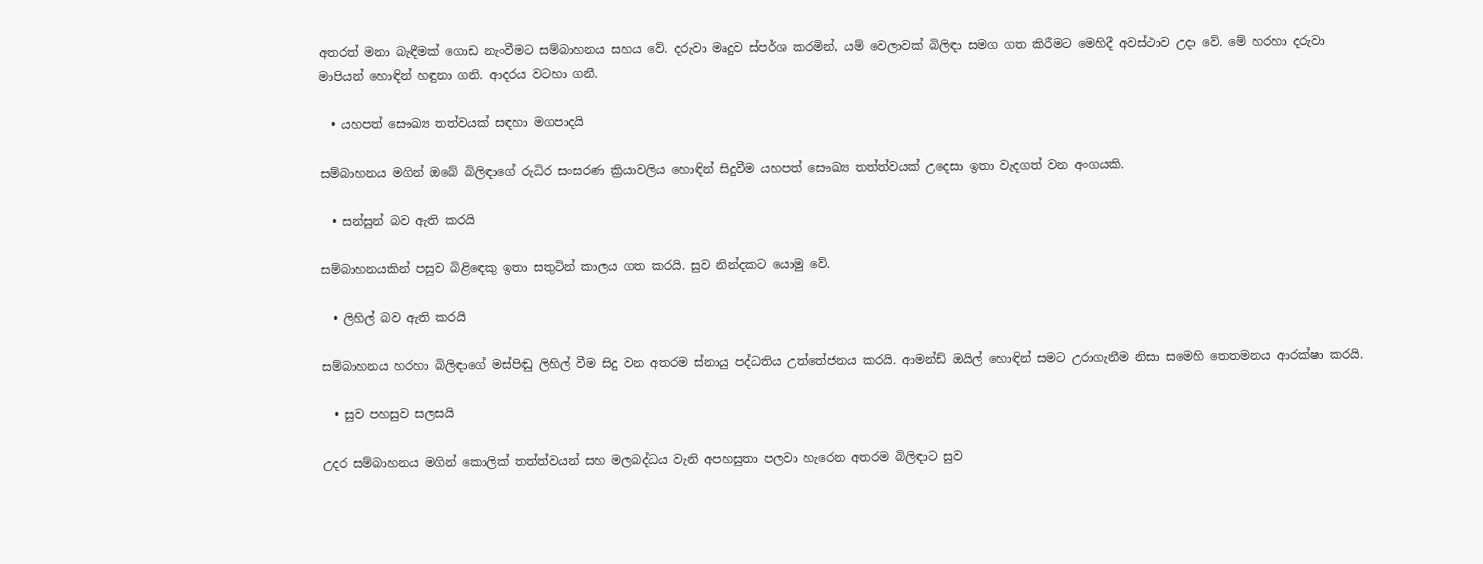අතරත් මනා බැඳීමක් ගොඩ නැංවීමට සම්බාහනය සහය වේ. දරුවා මෘදුව ස්පර්ශ කරමින්, යම් වෙලාවක් බිලිඳා සමග ගත කිරීමට මෙහිදී අවස්ථාව උදා වේ. මේ හරහා දරුවා මාපියන් හොඳින් හඳුනා ගනි. ආදරය වටහා ගනී.

  • යහපත් සෞඛ්‍ය තත්වයක් සඳහා මගපාදයි

සම්බාහනය මගින් ඔබේ බිලිඳාගේ රුධිර සංසරණ ක්‍රියාවලිය හොඳින් සිදුවීම යහපත් සෞඛ්‍ය තත්ත්වයක් උදෙසා ඉතා වැදගත් වන අංගයකි.

  • සන්සුන් බව ඇති කරයි

සම්බාහනයකින් පසුව බිළිඳෙකු ඉතා සතුටින් කාලය ගත කරයි. සුව නින්දකට යොමු වේ.

  • ලිහිල් බව ඇති කරයි

සම්බාහනය හරහා බිලිඳාගේ මස්පිඬු ලිහිල් වීම සිදු වන අතරම ස්නායු පද්ධතිය උත්තේජනය කරයි. ආමන්ඩ් ඔයිල් හොඳින් සමට උරාගැනීම නිසා සමෙහි තෙතමනය ආරක්ෂා කරයි.

  • සුව පහසුව සලසයි

උදර සම්බාහනය මගින් කොලික් තත්ත්වයන් සහ මලබද්ධය වැනි අපහසුතා පලවා හැරෙන අතරම බිලිඳාට සුව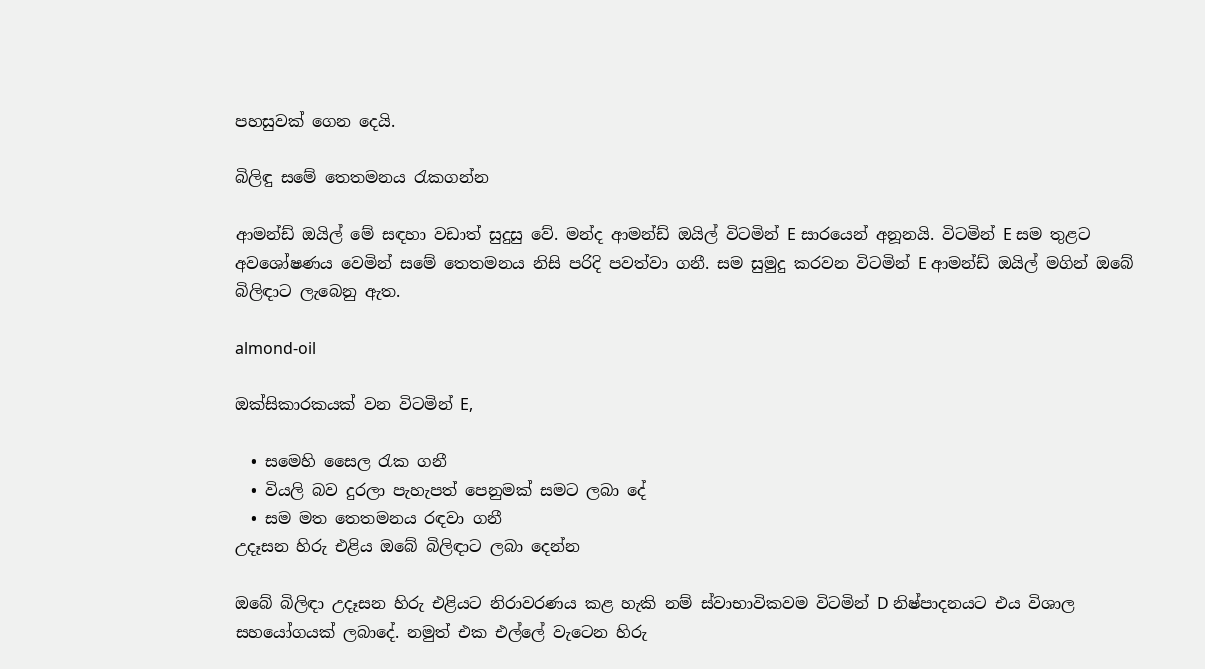පහසුවක් ගෙන දෙයි.

බිලිඳු සමේ තෙතමනය රැකගන්න

ආමන්ඩ් ඔයිල් මේ සඳහා වඩාත් සුදුසු වේ. මන්ද ආමන්ඩ් ඔයිල් විටමින් E සාරයෙන් අනූනයි. විටමින් E සම තුළට අවශෝෂණය වෙමින් සමේ තෙතමනය නිසි පරිදි පවත්වා ගනී. සම සුමුදු කරවන විටමින් E ආමන්ඩ් ඔයිල් මගින් ඔබේ බිලිඳාට ලැබෙනු ඇත.

almond-oil

ඔක්සිකාරකයක් වන විටමින් E,

  • සමෙහි සෛල රැක ගනී
  • වියලි බව දුරලා පැහැපත් පෙනුමක් සමට ලබා දේ
  • සම මත තෙතමනය රඳවා ගනී
උදෑසන හිරු එළිය ඔබේ බිලිඳාට ලබා දෙන්න

ඔබේ බිලිඳා උදෑසන හිරු එළියට නිරාවරණය කළ හැකි නම් ස්වාභාවිකවම විටමින් D නිෂ්පාදනයට එය විශාල සහයෝගයක් ලබාදේ. නමුත් එක එල්ලේ වැටෙන හිරු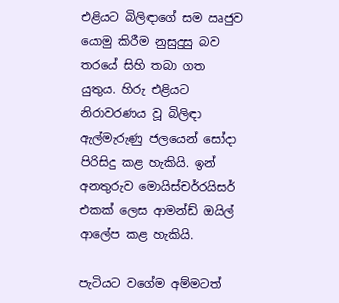එළියට බිලිඳාගේ සම ඍජුව යොමු කිරීම නුසුදුසු බව තරයේ සිහි තබා ගත යුතුය. හිරු එළියට නිරාවරණය වූ බිලිඳා ඇල්මැරුණු ජලයෙන් සෝදා පිරිසිදු කළ හැකියි. ඉන් අනතුරුව මොයිස්චර්රයිසර් එකක් ලෙස ආමන්ඩ් ඔයිල් ආලේප කළ හැකියි.

පැටියට වගේම අම්මටත්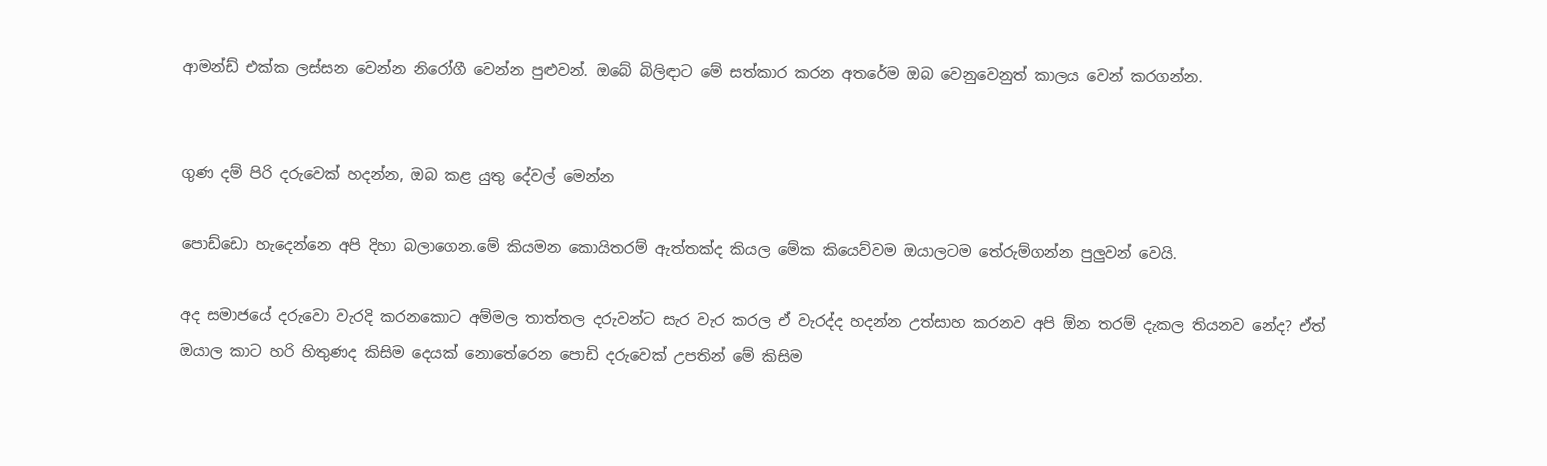ආමන්ඩ් එක්ක ලස්සන වෙන්න නිරෝගී වෙන්න පුළුවන්. ඔබේ බිලිඳාට මේ සත්කාර කරන අතරේම ඔබ වෙනුවෙනුත් කාලය වෙන් කරගන්න.


ගුණ දම් පිරි දරුවෙක් හදන්න, ඔබ කළ යුතු දේවල් මෙන්න

පොඩ්ඩො හැදෙන්නෙ අපි දිහා බලාගෙන.මේ කියමන කොයිතරම් ඇත්තක්ද කියල මේක කියෙව්වම ඔයාලටම තේරුම්ගන්න පුලුවන් වෙයි.

අද සමාජයේ දරුවො වැරදි කරනකොට අම්මල තාත්තල දරුවන්ට සැර වැර කරල ඒ වැරද්ද හදන්න උත්සාහ කරනව අපි ඕන තරම් දැකල තියනව නේද? ඒත් ඔයාල කාට හරි හිතුණද කිසිම දෙයක් නොතේරෙන පොඩි දරුවෙක් උපතින් මේ කිසිම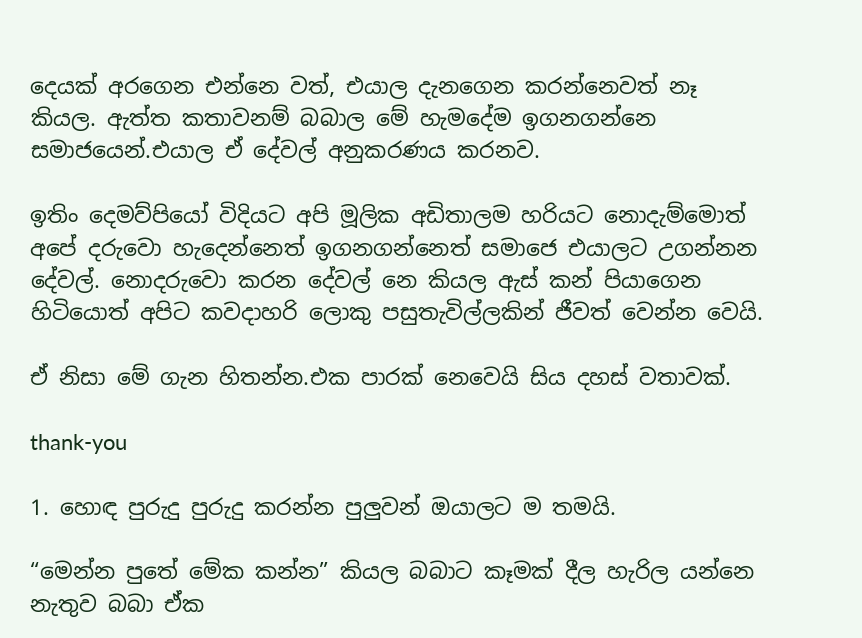දෙයක් අරගෙන එන්නෙ වත්, එයාල දැනගෙන කරන්නෙවත් නෑ කියල. ඇත්ත කතාවනම් බබාල මේ හැමදේම ඉගනගන්නෙ සමාජයෙන්.එයාල ඒ දේවල් අනුකරණය කරනව.

ඉතිං දෙමව්පියෝ විදියට අපි මූලික අඩිතාලම හරියට නොදැම්මොත් අපේ දරුවො හැදෙන්නෙත් ඉගනගන්නෙත් සමාජෙ එයාලට උගන්නන දේවල්. නොදරුවො කරන දේවල් නෙ කියල ඇස් කන් පියාගෙන හිටියොත් අපිට කවදාහරි ලොකු පසුතැවිල්ලකින් ජීවත් වෙන්න වෙයි.

ඒ නිසා මේ ගැන හිතන්න.එක පාරක් නෙවෙයි සිය දහස් වතාවක්.

thank-you

1. හොඳ පුරුදු පුරුදු කරන්න පුලුවන් ඔයාලට ම තමයි.

“මෙන්න පුතේ මේක කන්න” කියල බබාට කෑමක් දීල හැරිල යන්නෙ නැතුව බබා ඒක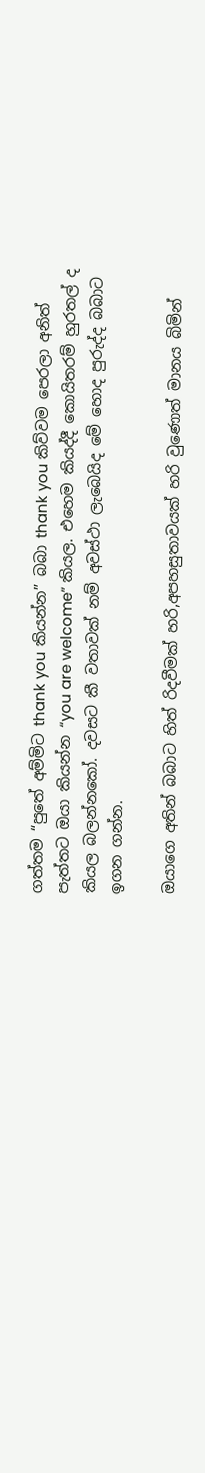ගත්තම “පුතේ අම්මිට thank you කියන්න” බබා thank you කිව්වම පෙරලා අනිත් පැත්තට ඔයා කියන්න “you are welcome” කියල. එහෙම කියද්දී කොයිතරම් හුරතල් ද කියල බලන්නකෝ. දවසට කී වතාවක් නම් අවස්ථා ලැබෙයිද මේ හොද පුරුද්ද බබාට ඉගන ගන්න.

ඔයාගෙ අතින් බබාට හිත් රිදවීමක් හරි,අපහසුතාවයක් හරි වුණොත් මානය බිමින්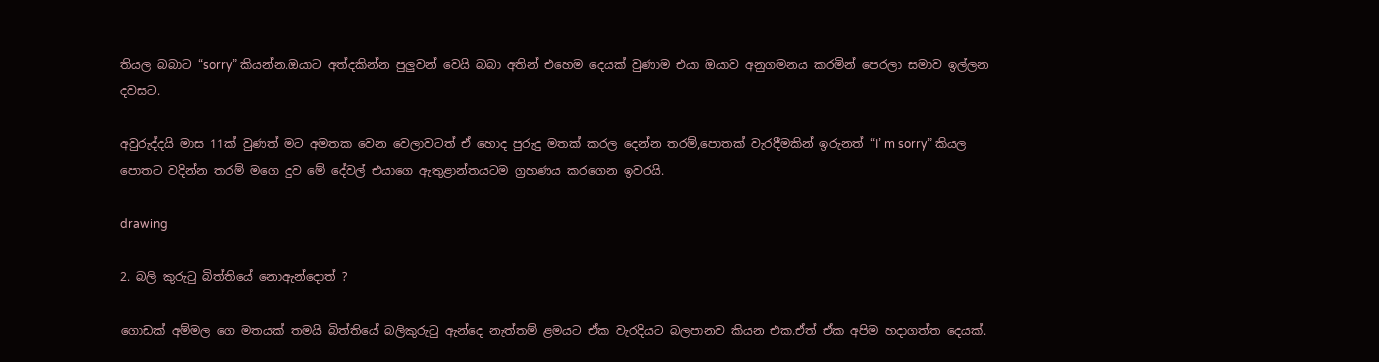තියල බබාට “sorry” කියන්න.ඔයාට අත්දකින්න පුලුවන් වෙයි බබා අතින් එහෙම දෙයක් වුණාම එයා ඔයාව අනුගමනය කරමින් පෙරලා සමාව ඉල්ලන දවසට.

අවුරුද්දයි මාස 11ක් වුණත් මට අමතක වෙන වෙලාවටත් ඒ හොද පුරුදු මතක් කරල දෙන්න තරම්,පොතක් වැරදීමකින් ඉරුනත් “I’ m sorry” කියල පොතට වදින්න තරම් මගෙ දුව මේ දේවල් එයාගෙ ඇතුළාන්තයටම ග්‍රහණය කරගෙන ඉවරයි.

drawing

2. බලි කුරුටු බිත්තියේ නොඇන්දොත් ?

ගොඩක් අම්මල ගෙ මතයක් තමයි බිත්තියේ බලිකුරුටු ඇන්දෙ නැත්තම් ළමයට ඒක වැරදියට බලපානව කියන එක.ඒත් ඒක අපිම හදාගත්ත දෙයක්.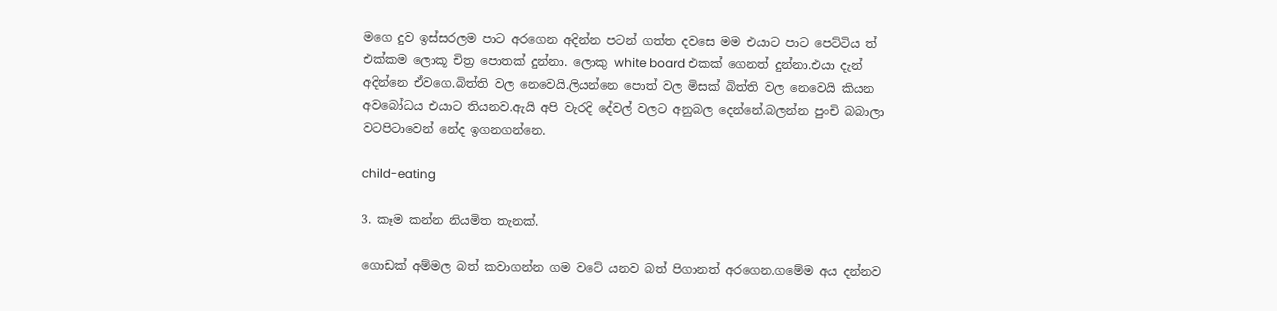මගෙ දුව ඉස්සරලම පාට අරගෙන අදින්න පටන් ගත්ත දවසෙ මම එයාට පාට පෙට්ටිය ත් එක්කම ලොකූ චිත්‍ර පොතක් දුන්නා. ලොකු white board එකක් ගෙනත් දුන්නා.එයා දැන් අදින්නෙ ඒවගෙ.බිත්ති වල නෙවෙයි.ලියන්නෙ පොත් වල මිසක් බිත්ති වල නෙවෙයි කියන අවබෝධය එයාට තියනව.ඇයි අපි වැරදි දේවල් වලට අනුබල දෙන්නේ.බලන්න පුංචි බබාලා වටපිටාවෙන් නේද ඉගනගන්නෙ.

child-eating

3. කෑම කන්න නියමිත තැනක්.

ගොඩක් අම්මල බත් කවාගන්න ගම වටේ යනව බත් පිගානත් අරගෙන.ගමේම අය දන්නව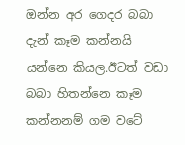ඔන්න අර ගෙදර බබා දැන් කෑම කන්නයි යන්නෙ කියල.ඊටත් වඩා බබා හිතන්නෙ කෑම කන්නනම් ගම වටේ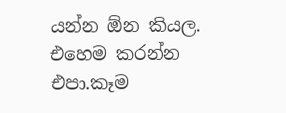යන්න ඕන කියල. එහෙම කරන්න එපා.කෑම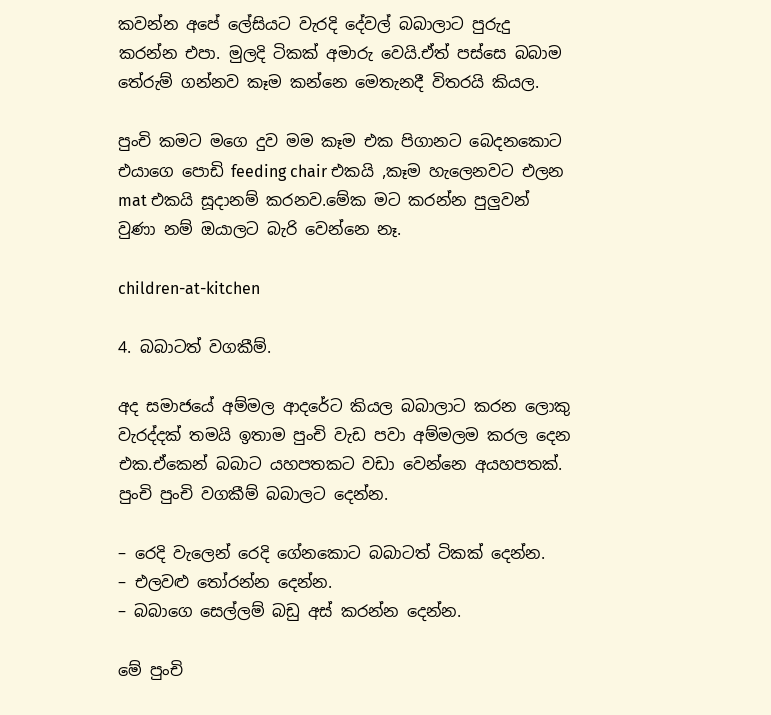කවන්න අපේ ලේසියට වැරදි දේවල් බබාලාට පුරුදු කරන්න එපා. මුලදි ටිකක් අමාරු වෙයි.ඒත් පස්සෙ බබාම තේරුම් ගන්නව කෑම කන්නෙ මෙතැනදී විතරයි කියල.

පුංචි කමට මගෙ දුව මම කෑම එක පිගානට බෙදනකොට එයාගෙ පොඩි feeding chair එකයි ,කෑම හැලෙනවට එලන mat එකයි සූදානම් කරනව.මේක මට කරන්න පුලුවන් වුණා නම් ඔයාලට බැරි වෙන්නෙ නෑ.

children-at-kitchen

4. බබාටත් වගකීම්.

අද සමාජයේ අම්මල ආදරේට කියල බබාලාට කරන ලොකු වැරද්දක් තමයි ඉතාම පුංචි වැඩ පවා අම්මලම කරල දෙන එක.ඒකෙන් බබාට යහපතකට වඩා වෙන්නෙ අයහපතක්. පුංචි පුංචි වගකීම් බබාලට දෙන්න.

– රෙදි වැලෙන් රෙදි ගේනකොට බබාටත් ටිකක් දෙන්න.
– එලවළු තෝරන්න දෙන්න.
– බබාගෙ සෙල්ලම් බඩු අස් කරන්න දෙන්න.

මේ පුංචි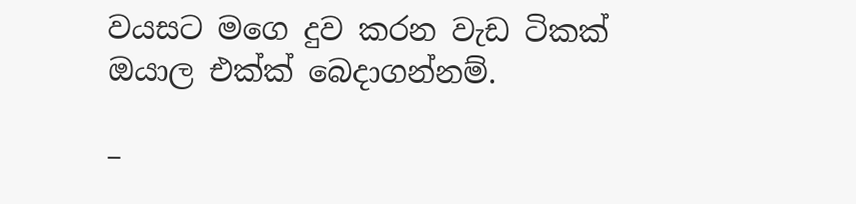වයසට මගෙ දුව කරන වැඩ ටිකක් ඔයාල එක්ක් බෙදාගන්නම්.

–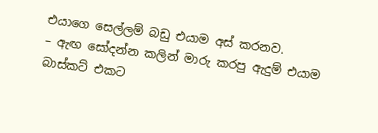එයාගෙ සෙල්ලම් බඩු එයාම අස් කරනව.
– ඇඟ සෝදන්න කලින් මාරු කරපු ඇදුම් එයාම බාස්කට් එකට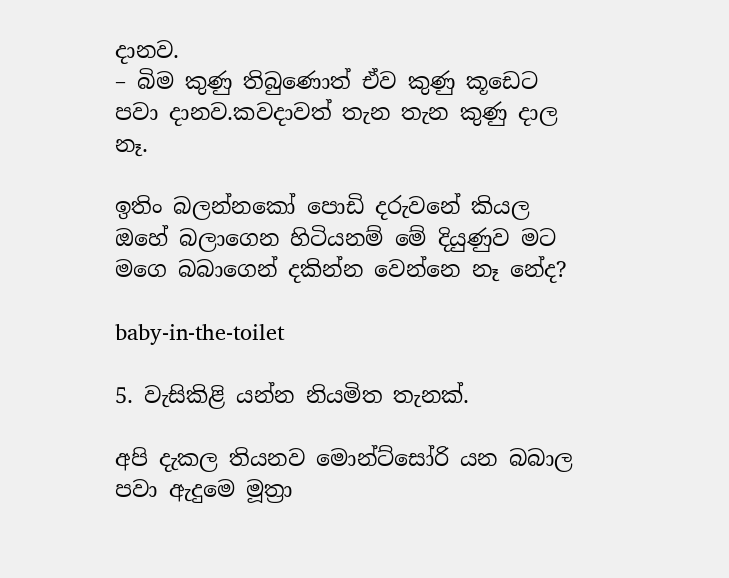දානව.
– බිම කුණු තිබුණොත් ඒව කුණු කූඩෙට පවා දානව.කවදාවත් තැන තැන කුණු දාල නෑ.

ඉතිං බලන්නකෝ පොඩි දරුවනේ කියල ඔහේ බලාගෙන හිටියනම් මේ දියුණුව මට මගෙ බබාගෙන් දකින්න වෙන්නෙ නෑ නේද?

baby-in-the-toilet

5. වැසිකිළි යන්න නියමිත තැනක්.

අපි දැකල තියනව මොන්ට්සෝරි යන බබාල පවා ඇදුමෙ මූත්‍රා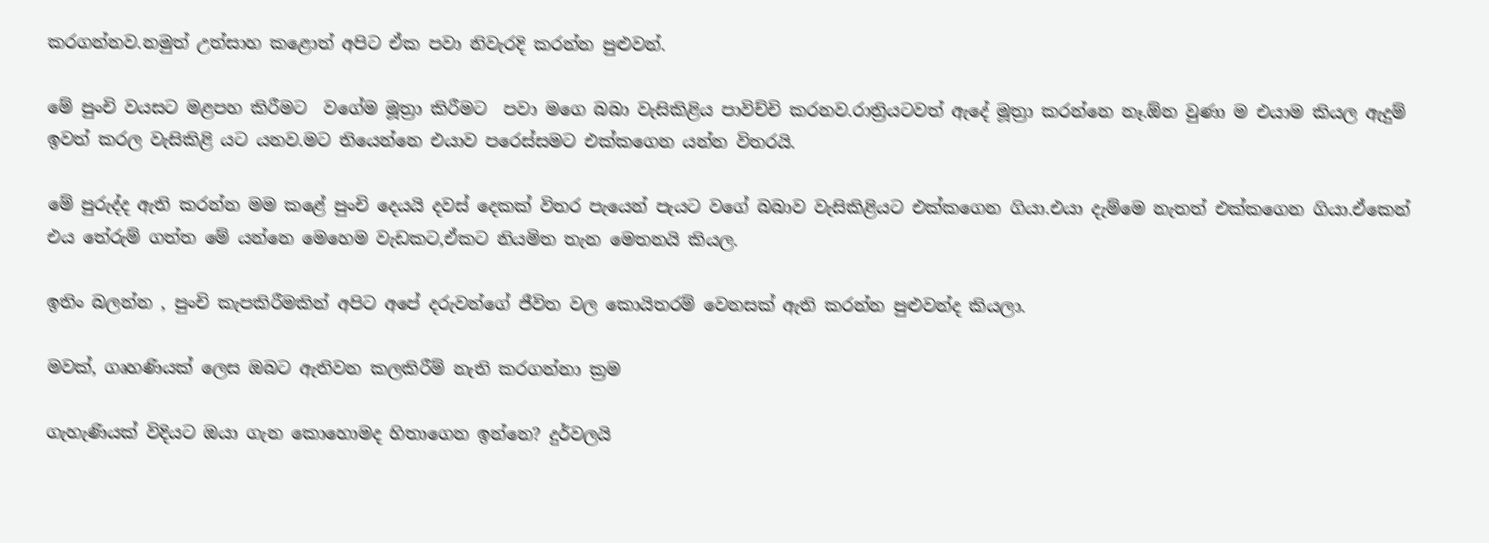කරගන්නව.නමුත් උත්සාහ කළොත් අපිට ඒක පවා නිවැරදි කරන්න පුළුවන්.

මේ පුංචි වයසට මළපහ කිරීමට  වගේම මූත්‍රා කිරීමට  පවා මගෙ බබා වැසිකිළිය පාවිච්චි කරනව.රාත්‍රියටවත් ඇදේ මූත්‍රා කරන්නෙ නෑ.ඕන වුණා ම එයාම කියල ඇදුම් ඉවත් කරල වැසිකිළි යට යනව.මට තියෙන්නෙ එයාව පරෙස්සමට එක්කගෙන යන්න විතරයි.

මේ පුරුද්ද ඇති කරන්න මම කළේ පුංචි දෙයයි දවස් දෙකක් විතර පැයෙන් පැයට වගේ බබාව වැසිකිළියට එක්කගෙන ගියා.එයා දැම්මෙ නැතත් එක්කගෙන ගියා.ඒකෙන් එය තේරුම් ගත්ත මේ යන්නෙ මෙහෙම වැඩකට,ඒකට නියමිත තැන මෙතනයි කියල.

ඉතිං බලන්න , පුංචි කැපකිරීමකින් අපිට අපේ දරුවන්ගේ ජීවිත වල කොයිතරම් වෙනසක් ඇති කරන්න පුළුවන්ද කියලා.

මවක්, ගෘහණියක් ලෙස ඔබට ඇතිවන කලකිරීම් නැති කරගන්නා ක්‍රම

ගැහැණියක් විදියට ඔයා ගැන කොහොමද හිතාගෙන ඉන්නෙ? දුර්වලයි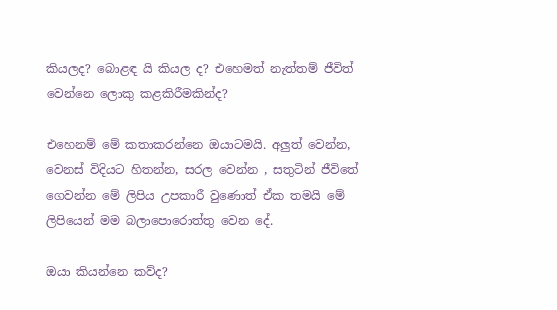කියලද? බොළඳ යි කියල ද? එහෙමත් නැත්තම් ජීවිත් වෙන්නෙ ලොකු කළකිරීමකින්ද?

එහෙනම් මේ කතාකරන්නෙ ඔයාටමයි. අලුත් වෙන්න, වෙනස් විදියට හිතන්න, සරල වෙන්න , සතුටින් ජීවිතේ ගෙවන්න මේ ලිපිය උපකාරී වුණොත් ඒක තමයි මේ ලිපියෙන් මම බලාපොරොත්තු වෙන දේ.

ඔයා කියන්නෙ කව්ද?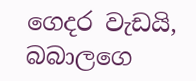ගෙදර වැඩයි, බබාලගෙ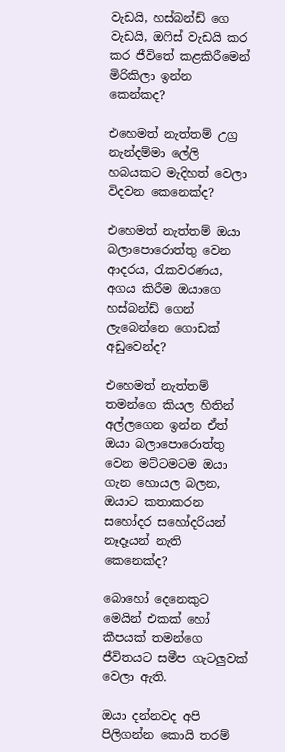වැඩයි, හස්බන්ඩ් ගෙ වැඩයි, ඔෆිස් වැඩයි කර කර ජීවිතේ කළකිරීමෙන් මිරිකිලා ඉන්න  කෙන්කද?

එහෙමත් නැත්තම් උග්‍ර නැන්දම්මා ලේලි හබයකට මැදිහත් වෙලා විදවන කෙනෙක්ද?

එහෙමත් නැත්තම් ඔයා බලාපොරොත්තු වෙන ආදරය, රැකවරණය, අගය කිරීම ඔයාගෙ හස්බන්ඩ් ගෙන් ලැබෙන්නෙ ගොඩක් අඩුවෙන්ද?

එහෙමත් නැත්තම් තමන්ගෙ කියල හිතින් අල්ලගෙන ඉන්න ඒත් ඔයා බලාපොරොත්තු වෙන මට්ටමටම ඔයා ගැන හොයල බලන, ඔයාට කතාකරන සහෝදර සහෝදරියන් නෑදෑයන් නැති කෙනෙක්ද?

බොහෝ දෙනෙකුට මෙයින් එකක් හෝ කීපයක් තමන්ගෙ ජීවිතයට සමීප ගැටලුවක් වෙලා ඇති.

ඔයා දන්නවද අපි පිලිගන්න කොයි තරම්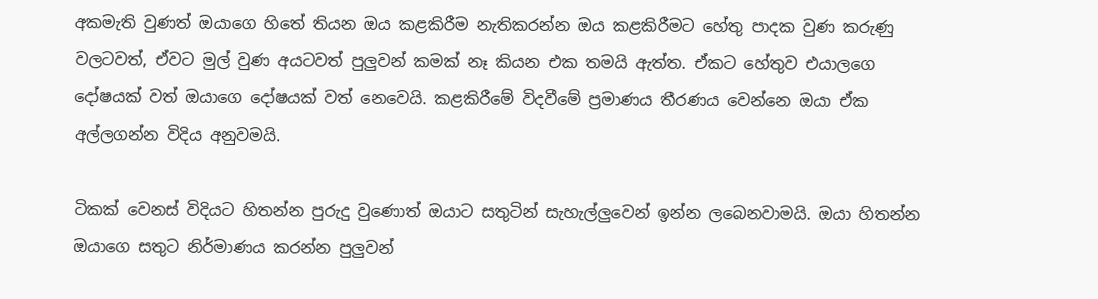අකමැති වුණත් ඔයාගෙ හිතේ තියන ඔය කළකිරීම නැතිකරන්න ඔය කළකිරීමට හේතු පාදක වුණ කරුණු වලටවත්, ඒවට මුල් වුණ අයටවත් පුලුවන් කමක් නෑ කියන එක තමයි ඇත්ත. ඒකට හේතුව එයාලගෙ දෝෂයක් වත් ඔයාගෙ දෝෂයක් වත් නෙවෙයි. කළකිරීමේ විදවීමේ ප්‍රමාණය තීරණය වෙන්නෙ ඔයා ඒක අල්ලගන්න විදිය අනුවමයි.

ටිකක් වෙනස් විදියට හිතන්න පුරුදු වුණොත් ඔයාට සතුටින් සැහැල්ලුවෙන් ඉන්න ලබෙනවාමයි. ඔයා හිතන්න ඔයාගෙ සතුට නිර්මාණය කරන්න පුලුවන්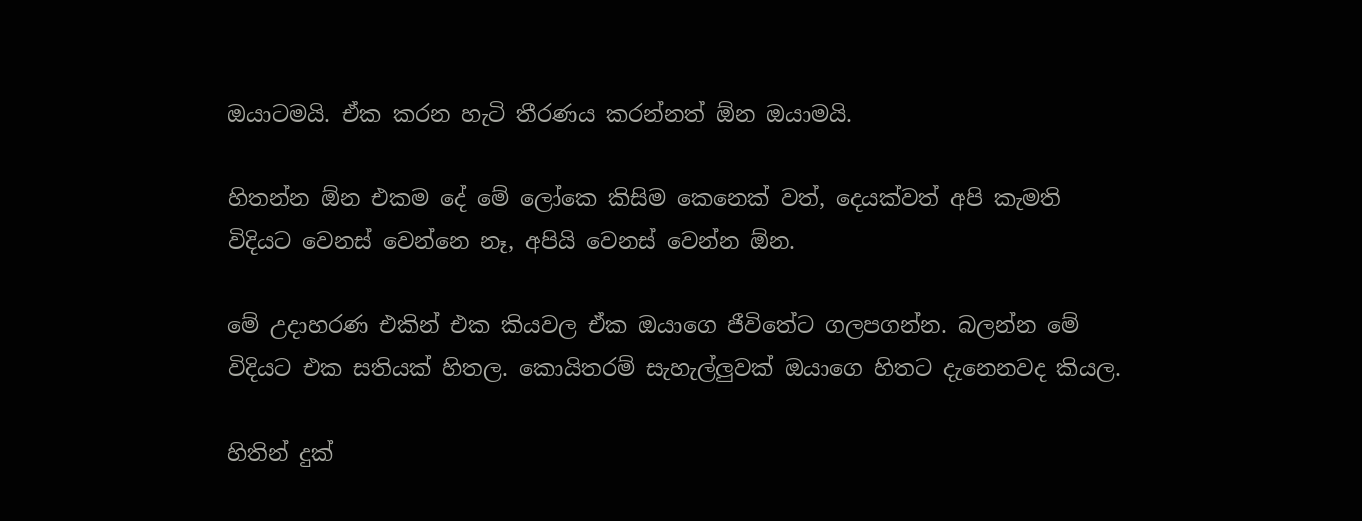ඔයාටමයි. ඒක කරන හැටි තීරණය කරන්නත් ඕන ඔයාමයි.

හිතන්න ඕන එකම දේ මේ ලෝකෙ කිසිම කෙනෙක් වත්, දෙයක්වත් අපි කැමති විදියට වෙනස් වෙන්නෙ නෑ, අපියි වෙනස් වෙන්න ඕන.

මේ උදාහරණ එකින් එක කියවල ඒක ඔයාගෙ ජීවිතේට ගලපගන්න. බලන්න මේ විදියට එක සතියක් හිතල. කොයිතරම් සැහැල්ලුවක් ඔයාගෙ හිතට දැනෙනවද කියල.

හිතින් දුක්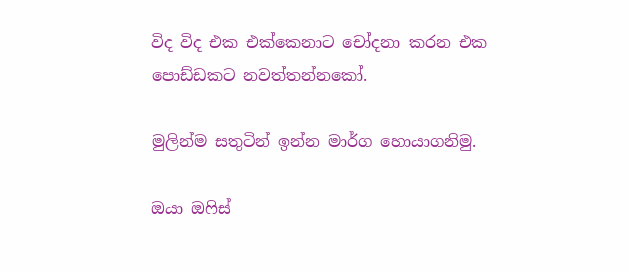විද විද එක එක්කෙනාට චෝදනා කරන එක පොඩ්ඩකට නවත්තන්නකෝ.

මුලින්ම සතුටින් ඉන්න මාර්ග හොයාගනිමු.

ඔයා ඔෆිස්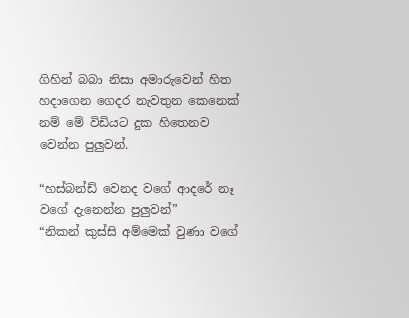ගිහින් බබා නිසා අමාරුවෙන් හිත හදාගෙන ගෙදර නැවතුන කෙනෙක් නම් මේ විඩියට දුක හිතෙනව වෙන්න පුලුවන්.

“හස්බන්ඩ් වෙනද වගේ ආදරේ නෑ වගේ දැනෙන්න පුලුවන්”
“නිකන් කුස්සි අම්මෙක් වුණා වගේ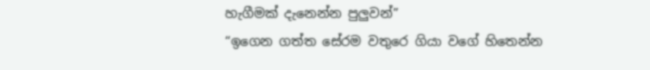හැගීමක් දැනෙන්න පුලුවන්”
“ඉගෙන ගත්ත සේරම වතුරෙ ගියා වගේ හිතෙන්න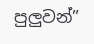පුලුවන්”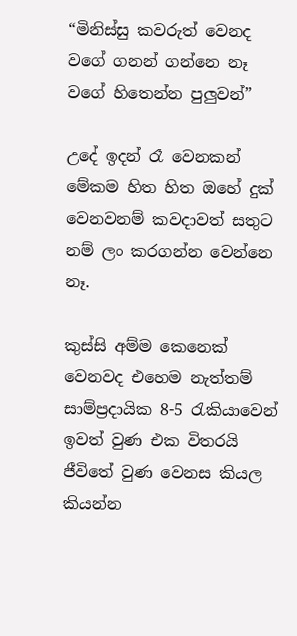“මිනිස්සු කවරුත් වෙනද වගේ ගනන් ගන්නෙ නෑ වගේ හිතෙන්න පුලුවන්”

උදේ ඉදන් රෑ වෙනකන් මේකම හිත හිත ඔහේ දුක් වෙනවනම් කවදාවත් සතුට නම් ලං කරගන්න වෙන්නෙ නෑ.

කුස්සි අම්ම කෙනෙක් වෙනවද එහෙම නැත්තම් සාම්ප්‍රදායික 8-5 රැකියාවෙන් ඉවත් වුණ එක විතරයි ජීවිතේ වුණ වෙනස කියල කියන්න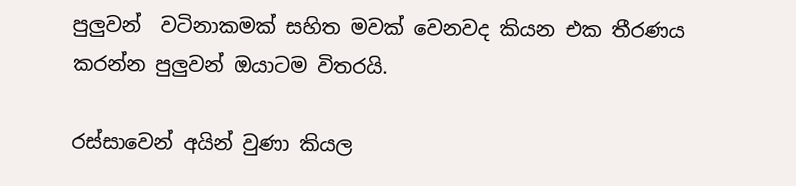පුලුවන්  වටිනාකමක් සහිත මවක් වෙනවද කියන එක තීරණය කරන්න පුලුවන් ඔයාටම විතරයි.

රස්සාවෙන් අයින් වුණා කියල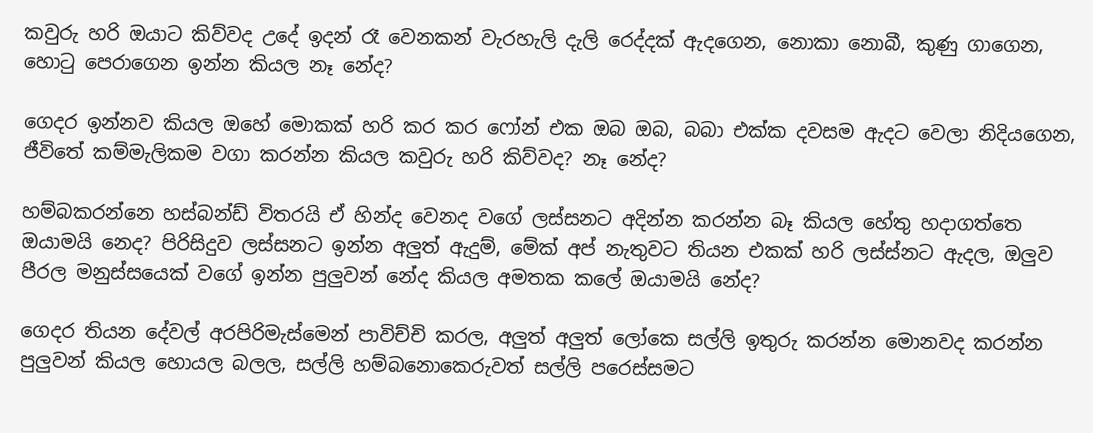කවුරු හරි ඔයාට කිව්වද උදේ ඉදන් රෑ වෙනකන් වැරහැලි දැලි රෙද්දක් ඇදගෙන, නොකා නොබී, කුණු ගාගෙන, හොටු පෙරාගෙන ඉන්න කියල නෑ නේද?

ගෙදර ඉන්නව කියල ඔහේ මොකක් හරි කර කර ෆෝන් එක ඔබ ඔබ, බබා එක්ක දවසම ඇදට වෙලා නිදියගෙන, ජීවිතේ කම්මැලිකම වගා කරන්න කියල කවුරු හරි කිව්වද? නෑ නේද?

හම්බකරන්නෙ හස්බන්ඩ් විතරයි ඒ හින්ද වෙනද වගේ ලස්සනට අදින්න කරන්න බෑ කියල හේතු හදාගත්තෙ ඔයාමයි නෙද? පිරිසිදුව ලස්සනට ඉන්න අලුත් ඇදුම්, මේක් අප් නැතුවට තියන එකක් හරි ලස්ස්නට ඇදල, ඔලුව පීරල මනුස්සයෙක් වගේ ඉන්න පුලුවන් නේද කියල අමතක කලේ ඔයාමයි නේද?

ගෙදර තියන දේවල් අරපිරිමැස්මෙන් පාවිච්චි කරල, අලුත් අලුත් ලෝකෙ සල්ලි ඉතුරු කරන්න මොනවද කරන්න පුලුවන් කියල හොයල බලල, සල්ලි හම්බනොකෙරුවත් සල්ලි පරෙස්සමට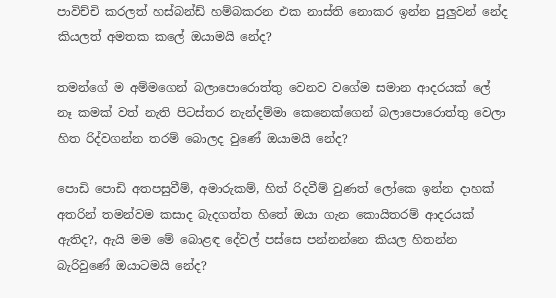පාවිච්චි කරලත් හස්බන්ඩ් හම්බකරන එක නාස්ති නොකර ඉන්න පුලුවන් නේද කියලත් අමතක කලේ ඔයාමයි නේද?

තමන්ගේ ම අම්මගෙන් බලාපොරොත්තු වෙනව වගේම සමාන ආදරයක් ලේ නෑ කමක් වත් නැති පිටස්තර නැන්දම්මා කෙනෙක්ගෙන් බලාපොරොත්තු වෙලා හිත රිද්වගන්න තරම් බොලද වුණේ ඔයාමයි නේද?

පොඩි පොඩි අතපසුවීම්, අමාරුකම්, හිත් රිදවීම් වුණත් ලෝකෙ ඉන්න දාහක් අතරින් තමන්වම කසාද බැදගත්ත හිතේ ඔයා ගැන කොයිතරම් ආදරයක් ඇතිද?, ඇයි මම මේ බොළඳ දේවල් පස්සෙ පන්නන්නෙ කියල හිතන්න බැරිවුණේ ඔයාටමයි නේද?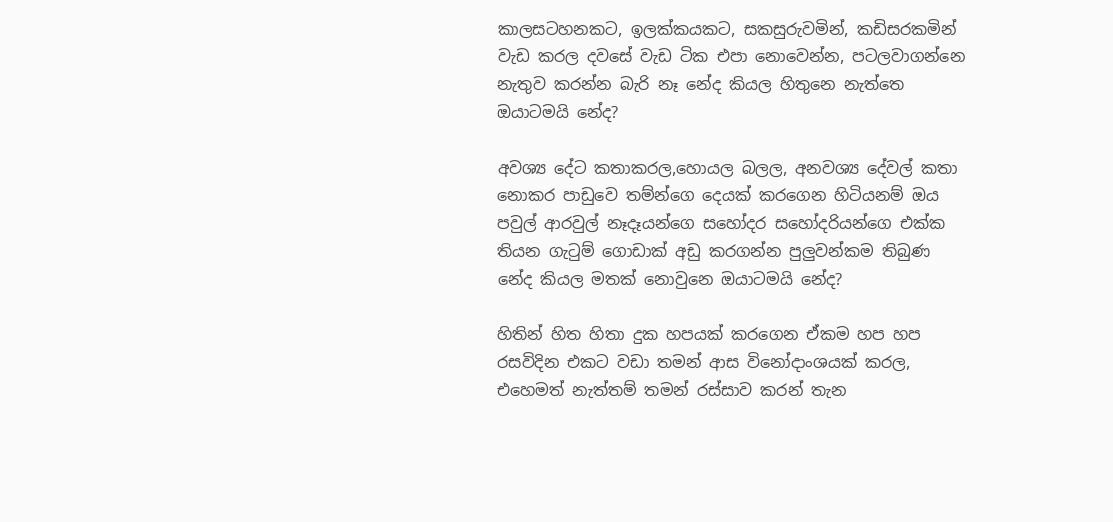කාලසටහනකට, ඉලක්කයකට, සකසුරුවමින්, කඩිසරකමින් වැඩ කරල දවසේ වැඩ ටික එපා නොවෙන්න, පටලවාගන්නෙ නැතුව කරන්න බැරි නෑ නේද කියල හිතුනෙ නැත්තෙ ඔයාටමයි නේද?

අවශ්‍ය දේට කතාකරල,හොයල බලල, අනවශ්‍ය දේවල් කතා නොකර පාඩුවෙ තම්න්ගෙ දෙයක් කරගෙන හිටියනම් ඔය පවුල් ආරවුල් නෑදෑයන්ගෙ සහෝදර සහෝදරියන්ගෙ එක්ක තියන ගැටුම් ගොඩාක් අඩු කරගන්න පුලුවන්කම තිබුණ නේද කියල මතක් නොවුනෙ ඔයාටමයි නේද?

හිතින් හිත හිතා දුක හපයක් කරගෙන ඒකම හප හප රසවිදින එකට වඩා තමන් ආස විනෝදාංශයක් කරල, එහෙමත් නැත්තම් තමන් රස්සාව කරන් තැන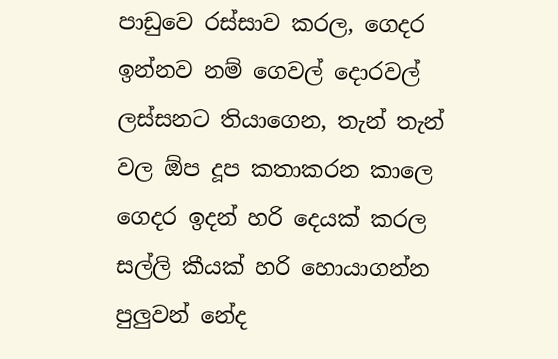පාඩුවෙ රස්සාව කරල, ගෙදර ඉන්නව නම් ගෙවල් දොරවල් ලස්සනට තියාගෙන, තැන් තැන් වල ඕප දූප කතාකරන කාලෙ ගෙදර ඉදන් හරි දෙයක් කරල සල්ලි කීයක් හරි හොයාගන්න පුලුවන් නේද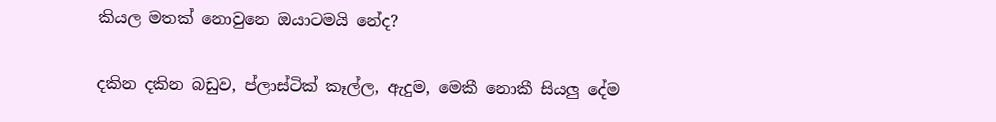කියල මතක් නොවුනෙ ඔයාටමයි නේද?

දකින දකින බඩුව, ප්ලාස්ටික් කෑල්ල, ඇදුම, මෙකී නොකී සියලු දේම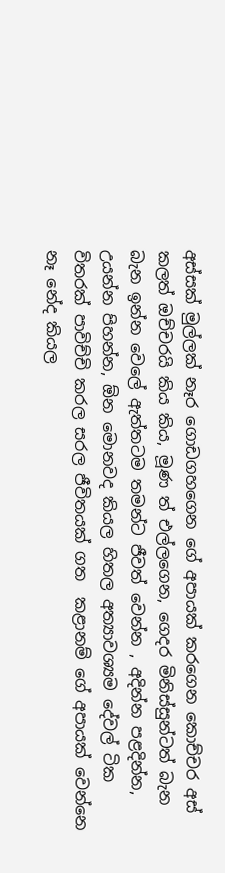අස්සක් මුල්ලක් නෑර ගොඩගහගෙන ගේ අපායක් කරගෙන කොච්චර අස් කලත් ඔච්චරයි කිය කිය, මූණ ත් එල්ලගෙන, ගෙදර මිනිස්සුන්ටත් බැන බැන ඉන්න වෙලේ ඇත්තටම තමන්ට ජීවත් වෙන්න , අදින්න පළදින්න, උයන්න පිහන්න, ඕන මොනවද කියල හිතල අත්‍යාවශ්‍යම දේවල් ටික විතරක් පාවිච්චි කරල සරල ජීවිතයක් ගත  කළානම් ගේ අපායක් වෙන්නෙ නෑ නේද කියල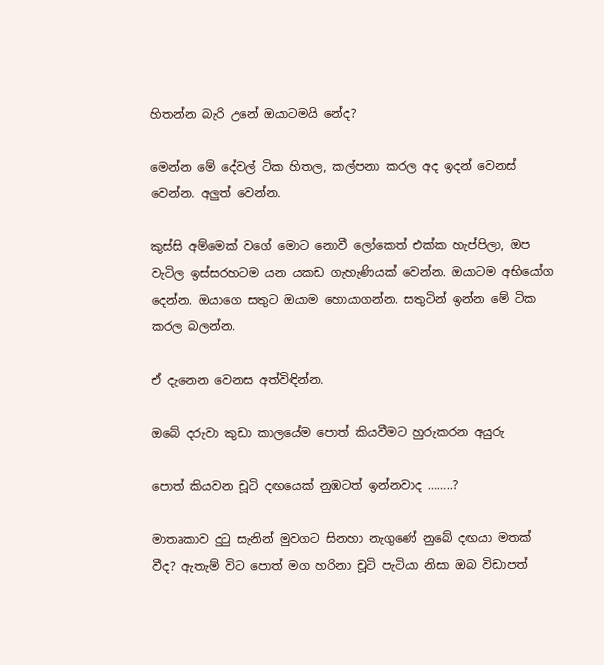හිතන්න බැරි උනේ ඔයාටමයි නේද?

මෙන්න මේ දේවල් ටික හිතල, කල්පනා කරල අද ඉදන් වෙනස් වෙන්න. අලුත් වෙන්න.

කුස්සි අම්මෙක් වගේ මොට නොවී ලෝකෙත් එක්ක හැප්පිලා, ඔප වැටිල ඉස්සරහටම යන යකඩ ගැහැණියක් වෙන්න. ඔයාටම අභියෝග දෙන්න. ඔයාගෙ සතුට ඔයාම හොයාගන්න. සතුටින් ඉන්න මේ ටික කරල බලන්න.

ඒ දැනෙන වෙනස අත්විඳින්න.

ඔබේ දරුවා කුඩා කාලයේම පොත් කියවීමට හුරුකරන අයුරු

පොත් කියවන චූටි දඟයෙක් නුඹටත් ඉන්නවාද ……..?

මාතෘකාව දුටු සැනින් මුවගට සිනහා නැගුණේ නුබේ දඟයා මතක් වීද? ඇතැම් විට පොත් මග හරිනා චූටි පැටියා නිසා ඔබ විඩාපත්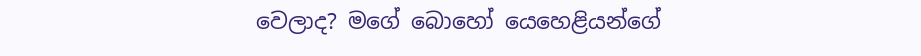වෙලාද? මගේ බොහෝ යෙහෙළියන්ගේ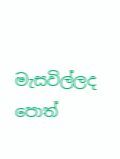මැසවිල්ලද පොත්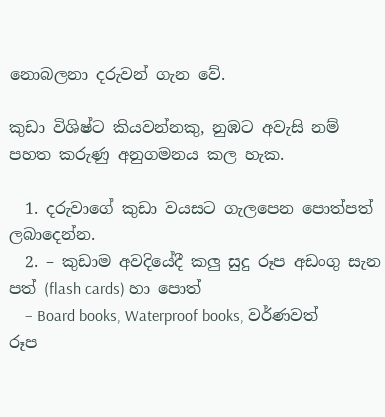නොබලනා දරුවන් ගැන වේ.

කුඩා විශිෂ්ට කියවන්නකු, නුඹට අවැසි නම් පහත කරුණු අනුගමනය කල හැක.

  1. දරුවාගේ කුඩා වයසට ගැලපෙන පොත්පත් ලබාදෙන්න.
  2. – කුඩාම අවදියේදී කලු සුදු රූප අඩංගු සැන පත් (flash cards) හා පොත්
    – Board books, Waterproof books, වර්ණවත් රූප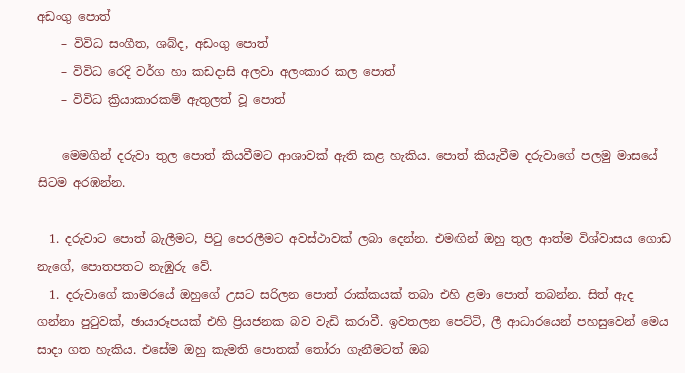අඩංගු පොත්
    – විවිධ සංගීත, ශබ්ද, අඩංගු පොත්
    – විවිධ රෙදි වර්ග හා කඩදාසි අලවා අලංකාර කල පොත්
    – විවිධ ක්‍රියාකාරකම් ඇතුලත් වූ පොත්

    මෙමගින් දරුවා තුල පොත් කියවීමට ආශාවක් ඇති කළ හැකිය. පොත් කියැවීම දරුවාගේ පලමු මාසයේ සිටම අරඹන්න.

  1. දරුවාට පොත් බැලීමට, පිටු පෙරලීමට අවස්ථාවක් ලබා දෙන්න. එමඟින් ඔහු තුල ආත්ම විශ්වාසය ගොඩ නැගේ, පොතපතට නැඹුරු වේ.
  1. දරුවාගේ කාමරයේ ඔහුගේ උසට සරිලන පොත් රාක්කයක් තබා එහි ළමා පොත් තබන්න. සිත් ඇද ගන්නා පුටුවක්, ඡායාරූපයක් එහි ප්‍රියජනක බව වැඩි කරාවී. ඉවතලන පෙට්ටි, ලී ආධාරයෙන් පහසුවෙන් මෙය සාදා ගත හැකිය. එසේම ඔහු කැමති පොතක් තෝරා ගැනීමටත් ඔබ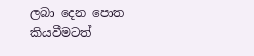ලබා දෙන පොත කියවීමටත්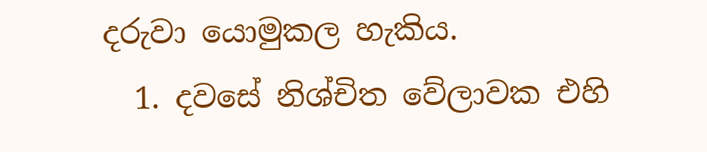දරුවා යොමුකල හැකිය.
  1. දවසේ නිශ්චිත වේලාවක එහි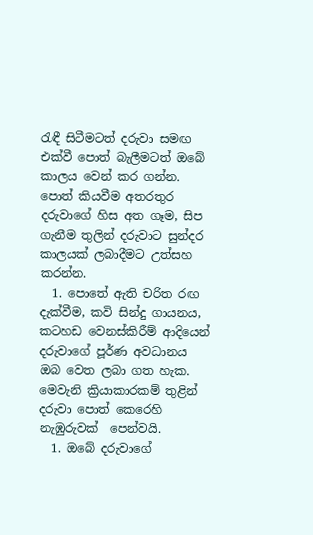රැඳී සිටීමටත් දරුවා සමඟ එක්වී පොත් බැලීමටත් ඔබේ කාලය වෙන් කර ගන්න. පොත් කියවීම අතරතුර දරුවාගේ හිස අත ගෑම, සිප ගැනීම තුලින් දරුවාට සුන්දර කාලයක් ලබාදීමට උත්සහ කරන්න.
  1. පොතේ ඇති චරිත රඟ දැක්වීම, කවි සින්දු ගායනය, කටහඩ වෙනස්කිරීම් ආදියෙන් දරුවාගේ පූර්ණ අවධානය ඔබ වෙත ලබා ගත හැක. මෙවැනි ක්‍රියාකාරකම් තුළින් දරුවා පොත් කෙරෙහි නැඹුරුවක්  පෙන්වයි.
  1. ඔබේ දරුවාගේ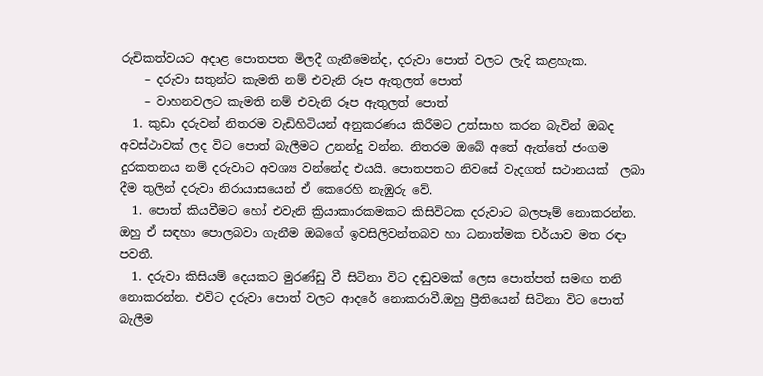රුචිකත්වයට අදාළ පොතපත මිලදී ගැනීමෙන්ද, දරුවා පොත් වලට ලැදි කළහැක.
    – දරුවා සතුන්ට කැමති නම් එවැනි රූප ඇතුලත් පොත්
    – වාහනවලට කැමති නම් එවැනි රූප ඇතුලත් පොත්
  1. කුඩා දරුවන් නිතරම වැඩිහිටියන් අනුකරණය කිරීමට උත්සාහ කරන බැවින් ඔබද අවස්ථාවක් ලද විට පොත් බැලීමට උනන්දු වන්න. නිතරම ඔබේ අතේ ඇත්තේ ජංගම දුරකතනය නම් දරුවාට අවශ්‍ය වන්නේද එයයි. පොතපතට නිවසේ වැදගත් සථානයක්  ලබා දීම තුලින් දරුවා නිරායාසයෙන් ඒ කෙරෙහි නැඹුරු වේ.
  1. පොත් කියවීමට හෝ එවැනි ක්‍රියාකාරකමකට කිසිවිටක දරුවාට බලපෑම් නොකරන්න. ඔහු ඒ සඳහා පොලබවා ගැනීම ඔබගේ ඉවසිලිවන්තබව හා ධනාත්මක චර්යාව මත රඳා පවතී.
  1. දරුවා කිසියම් දෙයකට මුරණ්ඩු වී සිටිනා විට දඬුවමක් ලෙස පොත්පත් සමඟ තනි නොකරන්න. එවිට දරුවා පොත් වලට ආදරේ නොකරාවී.ඔහු ප්‍රීතියෙන් සිටිනා විට පොත් බැලීම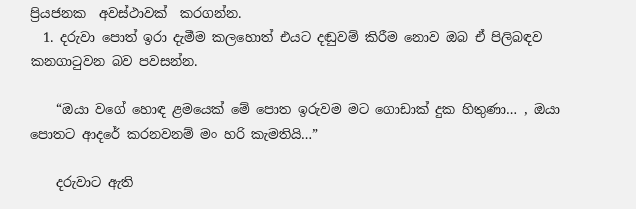ප්‍රියජනක  අවස්ථාවක්  කරගන්න.
  1. දරුවා පොත් ඉරා දැමීම කලහොත් එයට දඬුවම් කිරීම නොව ඔබ ඒ පිලිබඳව කනගාටුවන බව පවසන්න.

    “ඔයා වගේ හොඳ ළමයෙක් මේ පොත ඉරුවම මට ගොඩාක් දුක හිතුණා… , ඔයා පොතට ආදරේ කරනවනම් මං හරි කැමතියි…”

    දරුවාට ඇති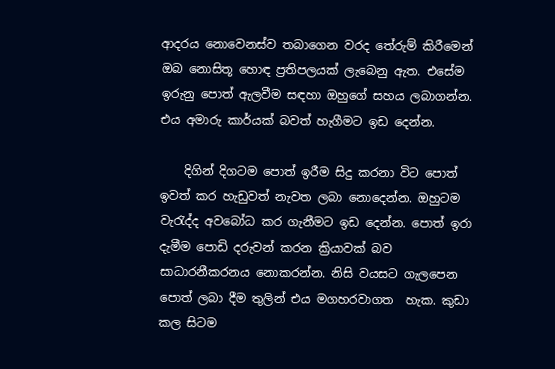ආදරය නොවෙනස්ව තබාගෙන වරද තේරුම් කිරීමෙන් ඔබ නොසිතූ හොඳ ප්‍රතිපලයක් ලැබෙනු ඇත. එසේම ඉරුනු පොත් ඇලවීම සඳහා ඔහුගේ සහය ලබාගන්න. එය අමාරු කාර්යක් බවත් හැගීමට ඉඩ දෙන්න.

    දිගින් දිගටම පොත් ඉරීම සිදු කරනා විට පොත් ඉවත් කර හැඩුවත් නැවත ලබා නොදෙන්න. ඔහුටම වැරැද්ද අවබෝධ කර ගැනීමට ඉඩ දෙන්න. පොත් ඉරා දැමීම පොඩි දරුවන් කරන ක්‍රියාවක් බව සාධාරනීකරනය නොකරන්න. නිසි වයසට ගැලපෙන පොත් ලබා දීම තුලින් එය මගහරවාගත  හැක. කුඩා කල සිටම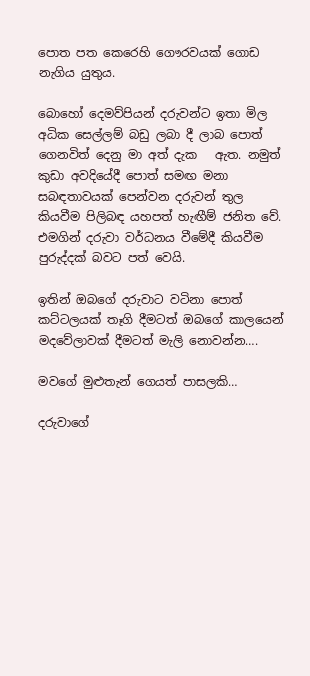පොත පත කෙරෙහි ගෞරවයක් ගොඩ නැගිය යුතුය.

බොහෝ දෙමව්පියන් දරුවන්ට ඉතා මිල අධික සෙල්ලම් බඩු ලබා දී ලාබ පොත්  ගෙනවිත් දෙනු මා අත් දැක   ඇත. නමුත් කුඩා අවදියේදී පොත් සමඟ මනා සබඳතාවයක් පෙන්වන දරුවන් තුල කියවීම පිලිබඳ යහපත් හැඟීම් ජනිත වේ.  එමගින් දරුවා වර්ධනය වීමේදී කියවීම පුරුද්දක් බවට පත් වෙයි.

ඉතින් ඔබගේ දරුවාට වටිනා පොත් කට්ටලයක් තෑගි දීමටත් ඔබගේ කාලයෙන් මදවේලාවක් දීමටත් මැලි නොවන්න….

මවගේ මුළුතැන් ගෙයත් පාසලකි…

දරුවාගේ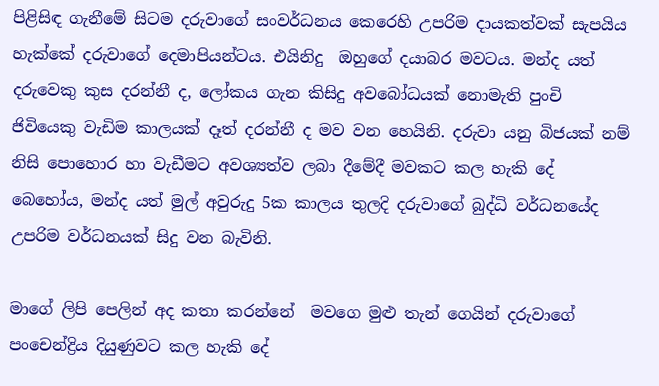පිළිසිඳ ගැනීමේ සිටම දරුවාගේ සංවර්ධනය කෙරෙහි උපරිම දායකත්වක් සැපයිය හැක්කේ දරුවාගේ දෙමාපියන්ටය. එයිනිදු  ඔහුගේ දයාබර මවටය. මන්ද යත් දරුවෙකු කුස දරන්නී ද, ලෝකය ගැන කිසිදු අවබෝධයක් නොමැති පුංචි ජිවියෙකු වැඩිම කාලයක් දෑත් දරන්නී ද මව වන හෙයිනි. දරුවා යනු බිජයක් නම් නිසි පොහොර හා වැඩීමට අවශ්‍යත්ව ලබා දීමේදී මවකට කල හැකි දේ බෙහෝය, මන්ද යත් මුල් අවුරුදු 5ක කාලය තුලදි දරුවාගේ බුද්ධි වර්ධනයේද උපරිම වර්ධනයක් සිදු වන බැවිනි.

මාගේ ලිපි පෙලින් අද කතා කරන්නේ  මවගෙ මුළු තැන් ගෙයින් දරුවාගේ පංචෙන්ද්‍රිය දියුණුවට කල හැකි දේ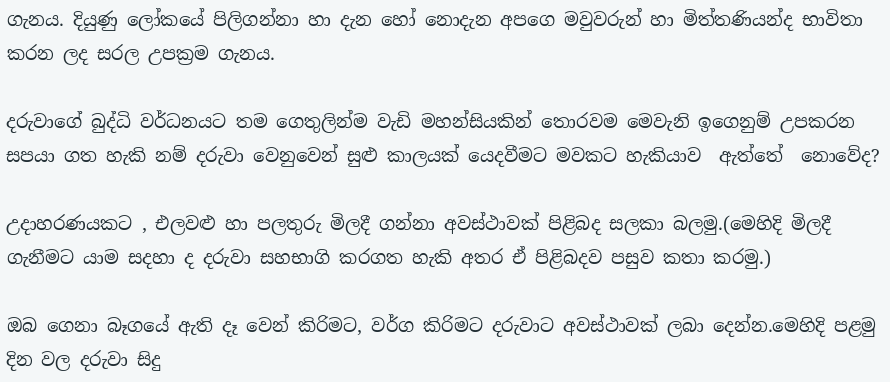ගැනය. දියුණු ලෝකයේ පිලිගන්නා හා දැන හෝ නොදැන අපගෙ මවුවරුන් හා මිත්තණියන්ද භාවිතා කරන ලද සරල උපක්‍රම ගැනය.

දරුවාගේ බුද්ධි වර්ධනයට තම ගෙතුලින්ම වැඩි මහන්සියකින් තොරවම මෙවැනි ඉගෙනුම් උපකරන සපයා ගත හැකි නම් දරුවා වෙනුවෙන් සුළු කාලයක් යෙදවීමට මවකට හැකියාව  ඇත්තේ  නොවේද?

උදාහරණයකට , එලවළු හා පලතුරු මිලදී ගන්නා අවස්ථාවක් පිළිබද සලකා බලමු.(මෙහිදි මිලදී ගැනීමට යාම සදහා ද දරුවා සහභාගි කරගත හැකි අතර ඒ පිළිබදව පසුව කතා කරමු.)

ඔබ ගෙනා බෑගයේ ඇති දෑ වෙන් කිරිමට, වර්ග කිරිමට දරුවාට අවස්ථාවක් ලබා දෙන්න.මෙහිදි පළමු දින වල දරුවා සිදු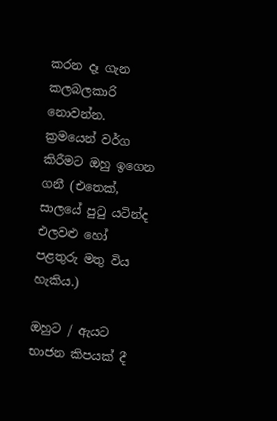කරන දෑ ගැන කලබලකාරි නොවන්න. ක්‍රමයෙන් වර්ග කිරීමට ඔහු ඉගෙන ගනී (එතෙක්, සාලයේ පුටු යටින්ද එලවළු හෝ පළතුරු මතු විය හැකිය.)

ඔහුට / ඇයට  භාජන කිපයක් දී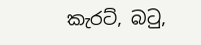කැරට්, බටු,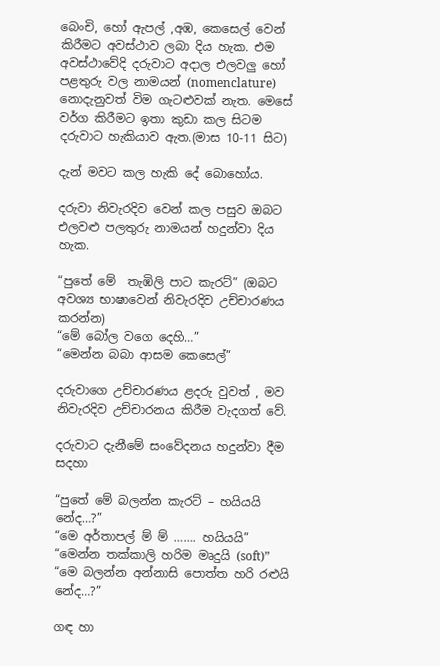බෙංචි, හෝ ඇපල් ,අඹ, කෙසෙල් වෙන් කිරීමට අවස්ථාව ලබා දිය හැක. එම අවස්ථාවේදි දරුවාට අදාල එලවලු හෝ පළතුරු වල නාමයන් (nomenclature) නොදැනුවත් විම ගැටළුවක් නැත. මෙසේ වර්ග කිරීමට ඉතා කුඩා කල සිටම දරුවාට හැකියාව ඇත.(මාස 10-11 සිට)

දැන් මවට කල හැකි දේ බොහෝය.

දරුවා නිවැරදිව වෙන් කල පසුව ඔබට එලවළු පලතුරු නාමයන් හදුන්වා දිය හැක.

“පුතේ මේ  තැඹිලි පාට කැරට්” (ඔබට අවශ්‍ය භාෂාවෙන් නිවැරදිව උච්චාරණය කරන්න)
“මේ බෝල වගෙ දෙහි…”
“මෙන්න බබා ආසම කෙසෙල්”

දරුවාගෙ උච්චාරණය ළදරු වුවත් , මව නිවැරදිව උච්චාරනය කිරීම වැදගත් වේ.

දරුවාට දැනීමේ සංවේදනය හදුන්වා දීම සදහා

“පුතේ මේ බලන්න කැරට් – හයියයි නේද…?”
“මෙ අර්තාපල් ම් ම් ……. හයියයි”
“මෙන්න තක්කාලි හරිම මෘදුයි (soft)”
“මෙ බලන්න අන්නාසි පොත්ත හරි රළුයි නේද…?”

ගඳ හා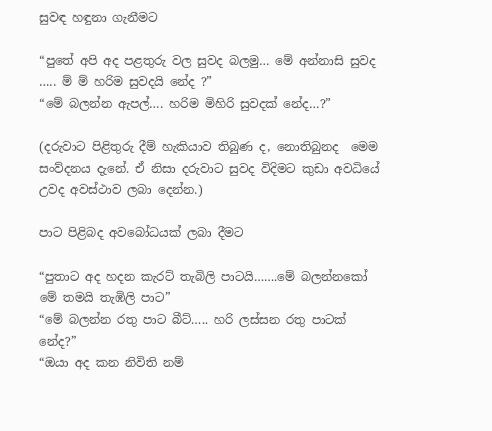සුවඳ හඳුනා ගැනීමට

“පුතේ අපි අද පළතුරු වල සුවද බලමු… මේ අන්නාසි සුවද ….. ම් ම් හරිම සුවදයි නේද ?”
“මේ බලන්න ඇපල්…. හරිම මිහිරි සුවදක් නේද…?”

(දරුවාට පිළිතුරු දීම් හැකියාව තිබුණ ද, නොතිබුනද  මෙම සංව්දනය දැනේ. ඒ නිසා දරුවාට සුවද විදිමට කුඩා අවධියේ උවද අවස්ථාව ලබා දෙන්න.)

පාට පිළිබද අවබෝධයක් ලබා දීමට

“පුතාට අද හදන කැරට් තැබිලි පාටයි…….මේ බලන්නකෝ මේ තමයි තැඹිලි පාට”
“මේ බලන්න රතු පාට බීට්….. හරි ලස්සන රතු පාටක් නේද?”
“ඔයා අද කන නිවිති නම්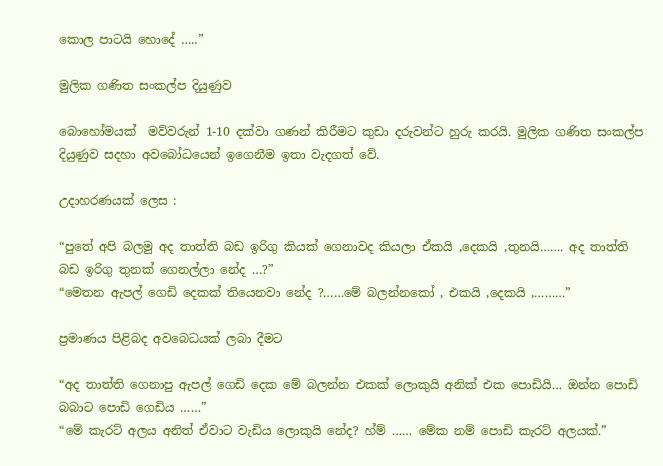කොල පාටයි හොදේ …..”

මුලික ගණිත සංකල්ප දියුණුව

බොහෝමයක්  මව්වරුන් 1-10 දක්වා ගණන් කිරීමට කුඩා දරුවන්ට හුරු කරයි. මුලික ගණිත සංකල්ප දියුණුව සදහා අවබෝධයෙන් ඉගෙනීම ඉතා වැදගත් වේ.

උදාහරණයක් ලෙස :

“පුතේ අපි බලමු අද තාත්ති බඩ ඉරිගු කියක් ගෙනාවද කියලා ඒකයි ,දෙකයි ,තුනයි……. අද තාත්ති බඩ ඉරිගු තුනක් ගෙනල්ලා නේද …?”
“මෙතන ඇපල් ගෙඩි දෙකක් තියෙනවා නේද ?……මේ බලන්නකෝ , එකයි ,දෙකයි ,………”

ප්‍රමාණය පිළිබද අවබෙධයක් ලබා දීමට

“අද තාත්ති ගෙනාපු ඇපල් ගෙඩි දෙක මේ බලන්න එකක් ලොකුයි අනික් එක පොඩියි… ඔන්න පොඩි බබාට පොඩි ගෙඩිය ……”
“මේ කැරට් අලය අනිත් ඒවාට වැඩිය ලොකුයි නේද? හ්ම් …… මේක නම් පොඩි කැරට් අලයක්.”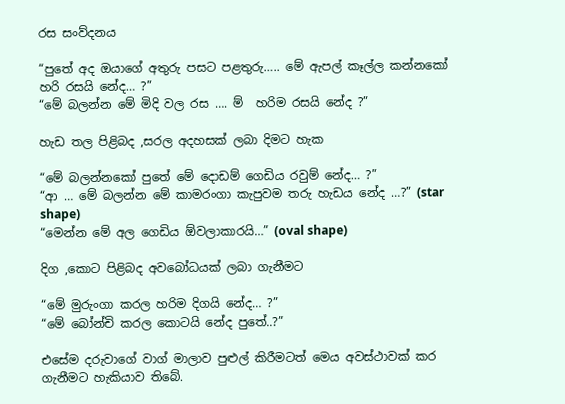රස සංව්දනය

“පුතේ අද ඔයාගේ අතුරු පසට පළතුරු….. මේ ඇපල් කෑල්ල කන්නකෝ හරි රසයි නේද… ?”
“මේ බලන්න මේ මිදි වල රස …. ම්  හරිම රසයි නේද ?”

හැඩ තල පිළිබද ,සරල අදහසක් ලබා දිමට හැක

“මේ බලන්නකෝ පුතේ මේ දොඩම් ගෙඩිය රවුම් නේද… ?”
“ආ … මේ බලන්න මේ කාමරංගා කැපුවම තරු හැඩය නේද …?” (star shape)
“මෙන්න මේ අල ගෙඩිය ඕවලාකාරයි…” (oval shape)

දිග ,කොට පිළිබද අවබෝධයක් ලබා ගැනීමට

“මේ මුරුංගා කරල හරිම දිගයි නේද… ?”
“මේ බෝන්චි කරල කොටයි නේද පුතේ..?”

එසේම දරුවාගේ වාග් මාලාව පුළුල් කිරීමටත් මෙය අවස්ථාවක් කර ගැනීමට හැකියාව තිබේ.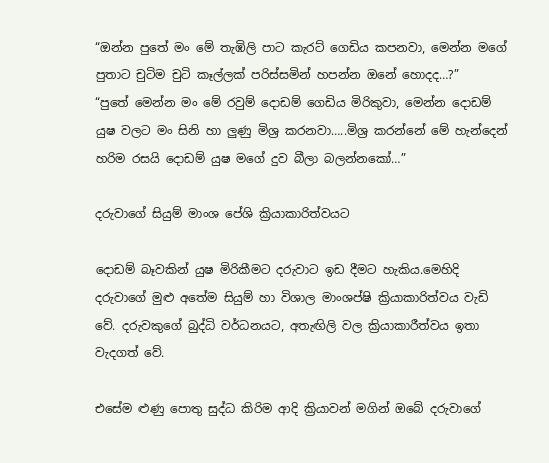“ඔන්න පුතේ මං මේ තැඹිලි පාට කැරට් ගෙඩිය කපනවා, මෙන්න මගේ පුතාට චුටිම චුටි කෑල්ලක් පරිස්සමින් හපන්න ඔනේ හොදද…?”
“පුතේ මෙන්න මං මේ රවුම් දොඩම් ගෙඩිය මිරිකුවා, මෙන්න දොඩම් යුෂ වලට මං සිනි හා ලුණු මිශ්‍ර කරනවා…..මිශ්‍ර කරන්නේ මේ හැන්දෙන් හරිම රසයි දොඩම් යුෂ මගේ දුව බීලා බලන්නකෝ…”

දරුවාගේ සියුම් මාංශ පේශි ක්‍රියාකාරිත්වයට

දොඩම් බෑවකින් යුෂ මිරිකීමට දරුවාට ඉඩ දීමට හැකිය.මෙහිදි දරුවාගේ මුළු අතේම සියුම් හා විශාල මාංශප්ෂි ක්‍රියාකාරිත්වය වැඩි වේ. දරුවකුගේ බුද්ධි වර්ධනයට, අතැඟිලි වල ක්‍රියාකාරීත්වය ඉතා වැදගත් වේ.

එසේම ළුණු පොතු සුද්ධ කිරිම ආදි ක්‍රියාවන් මගින් ඔබේ දරුවාගේ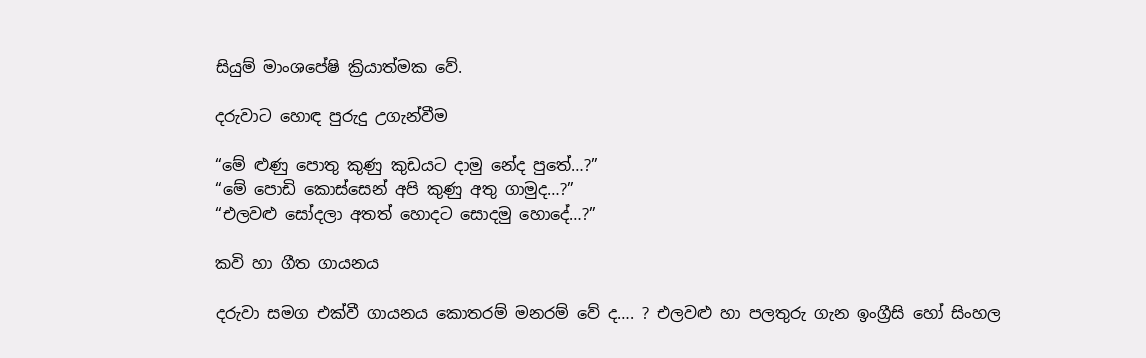සියුම් මාංශපේෂි ක්‍රියාත්මක වේ.

දරුවාට හොඳ පුරුදු උගැන්වීම

“මේ ළුණු පොතු කුණු කුඩයට දාමු නේද පුතේ…?”
“මේ පොඩි කොස්සෙන් අපි කුණු අතු ගාමුද…?”
“එලවළු සෝදලා අතත් හොදට සොදමු හොදේ…?”

කවි හා ගීත ගායනය

දරුවා සමග එක්වී ගායනය කොතරම් මනරම් වේ ද…. ? එලවළු හා පලතුරු ගැන ඉංග්‍රීසි හෝ සිංහල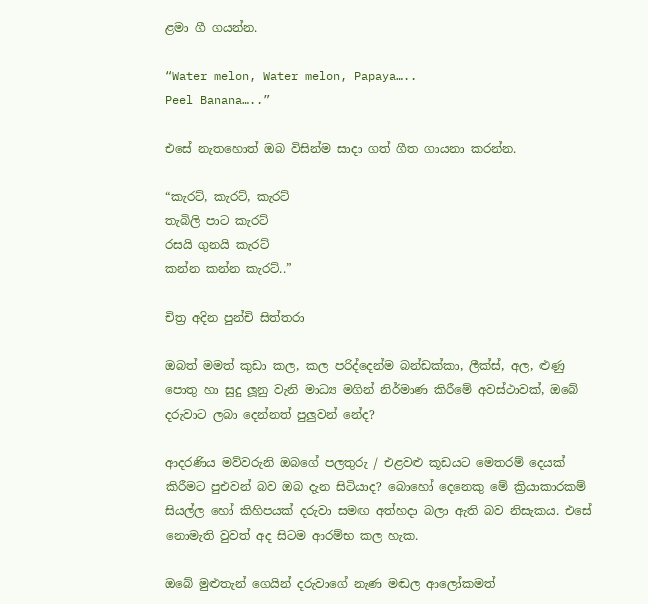ළමා ගී ගයන්න.

“Water melon, Water melon, Papaya…..
Peel Banana…..”

එසේ නැතහොත් ඔබ විසින්ම සාදා ගත් ගීත ගායනා කරන්න.

“කැරට්, කැරට්, කැරට්
තැබිලි පාට කැරට්
රසයි ගුනයි කැරට්
කන්න කන්න කැරට්..”

චිත්‍ර අදින පුන්චි සිත්තරා

ඔබත් මමත් කුඩා කල, කල පරිද්දෙන්ම බන්ඩක්කා, ලීක්ස්, අල, ළුණු පොතු හා සුදු ලූනු වැනි මාධ්‍ය මගින් නිර්මාණ කිරීමේ අවස්ථාවක්, ඔබේ දරුවාට ලබා දෙන්නත් පුලුවන් නේද?

ආදරණිය මව්වරුනි ඔබගේ පලතුරු / එළවළු කූඩයට මෙතරම් දෙයක් කිරීමට පුඑවන් බව ඔබ දැන සිටියාද? බොහෝ දෙනෙකු මේ ක්‍රියාකාරකම් සියල්ල හෝ කිහිපයක් දරුවා සමඟ අත්හදා බලා ඇති බව නිසැකය. එසේ නොමැති වුවත් අද සිටම ආරම්භ කල හැක.

ඔබේ මුළුතැන් ගෙයින් දරුවාගේ නැණ මඬල ආලෝකමත්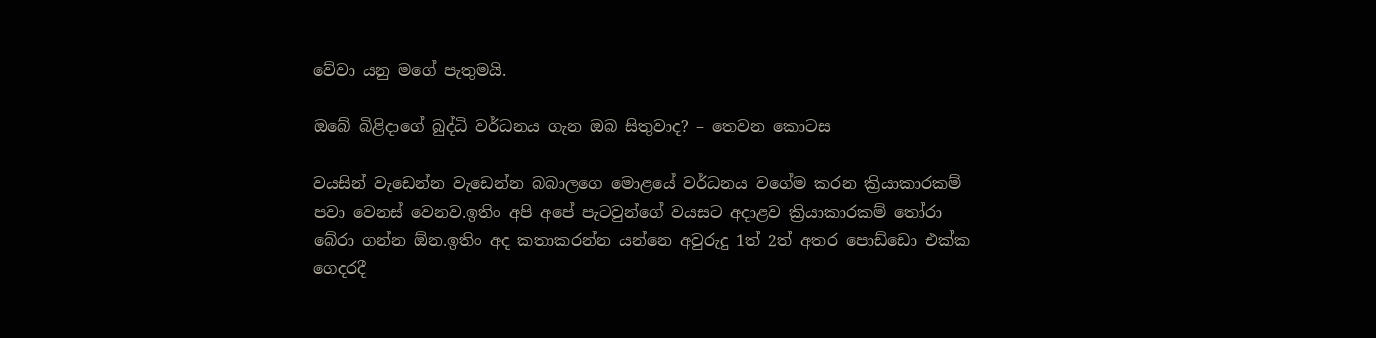වේවා යනු මගේ පැතුමයි.

ඔබේ බිළිදාගේ බුද්ධි වර්ධනය ගැන ඔබ සිතුවාද? – තෙවන කොටස

වයසින් වැඩෙන්න වැඩෙන්න බබාලගෙ මොළයේ වර්ධනය වගේම කරන ක්‍රියාකාරකම් පවා වෙනස් වෙනව.ඉතිං අපි අපේ පැටවුන්ගේ වයසට අදාළව ක්‍රියාකාරකම් තෝරා බේරා ගන්න ඕන.ඉතිං අද කතාකරන්න යන්නෙ අවුරුදු 1ත් 2ත් අතර පොඩ්ඩො එක්ක ගෙදරදී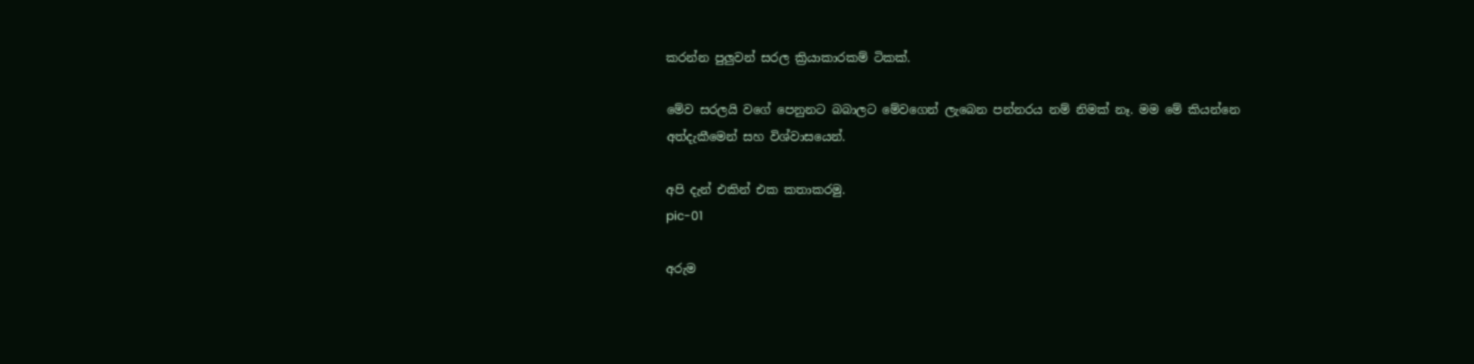කරන්න පුලුවන් සරල ක්‍රියාකාරකම් ටිකක්.

මේව සරලයි වගේ පෙනුනට බබාලට මේවගෙන් ලැබෙන පන්නරය නම් නිමක් නෑ. මම මේ කියන්නෙ අත්දැකීමෙන් සහ විශ්වාසයෙන්.

අපි දැන් එකින් එක කතාකරමු.
pic-01

අරුම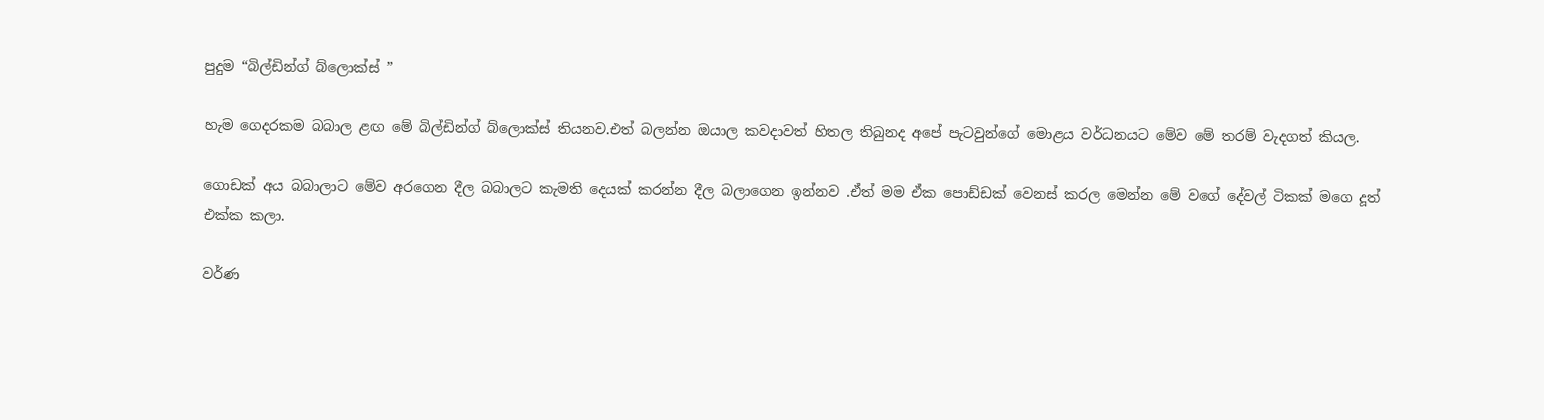පුදුම “බිල්ඩින්ග් බ්ලොක්ස් ”

හැම ගෙදරකම බබාල ළඟ මේ බිල්ඩින්ග් බ්ලොක්ස් තියනව.එත් බලන්න ඔයාල කවදාවත් හිතල තිබුනද අපේ පැටවුන්ගේ මොළය වර්ධනයට මේව මේ තරම් වැදගත් කියල.

ගොඩක් අය බබාලාට මේව අරගෙන දීල බබාලට කැමති දෙයක් කරන්න දීල බලාගෙන ඉන්නව .ඒත් මම ඒක පොඩ්ඩක් වෙනස් කරල මෙන්න මේ වගේ දේවල් ටිකක් මගෙ දූත් එක්ක කලා.

වර්ණ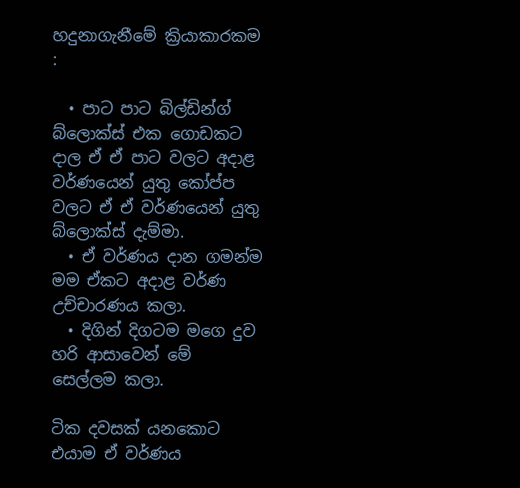හදුනාගැනීමේ ක්‍රියාකාරකම :

  • පාට පාට බිල්ඩින්ග් බ්ලොක්ස් එක ගොඩකට දාල ඒ ඒ පාට වලට අදාළ වර්ණයෙන් යුතු කෝප්ප වලට ඒ ඒ වර්ණයෙන් යුතු බ්ලොක්ස් දැම්මා.
  • ඒ වර්ණය දාන ගමන්ම මම ඒකට අදාළ වර්ණ උච්චාරණය කලා.
  • දිගින් දිගටම මගෙ දුව හරි ආසාවෙන් මේ සෙල්ලම කලා.

ටික දවසක් යනකොට එයාම ඒ වර්ණය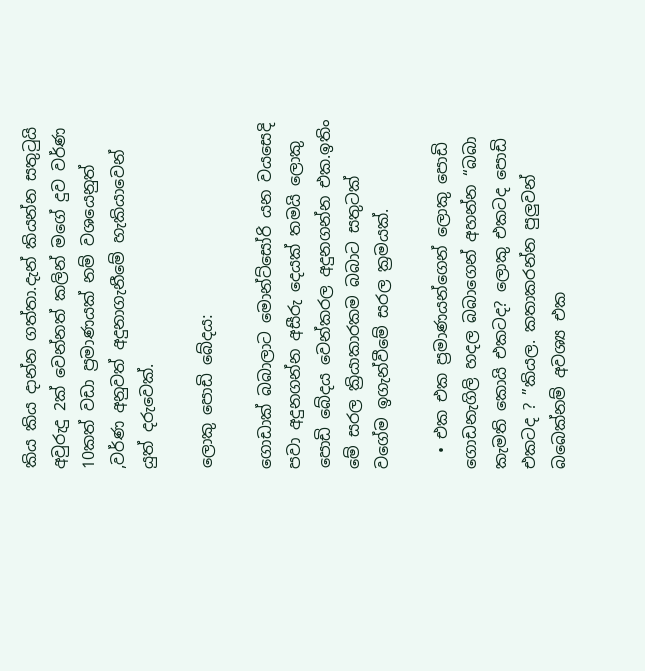කිය කිය දාන්න ගත්තා.දැන් කියන්න සතුටුයි අවුරුදු 2ක් වෙන්නත් කලින් මගේ දුව වර්ණ 10කත් වඩා ප්‍රමාණයක් නම් වශයෙනුත් ,වර්ණ අනුවත් අදුනාගැනීමේ හැකියාවෙන් යුත් දරුවෙක්.

ලොකු පොඩි බේදය:

ගොඩාක් බබාලාට මොන්ට්සෝරි යන වයසෙදි පවා අදුනගන්න අසීරු දෙයක් තමයි ලොකු පොඩි බේදය වෙන්කරල අදුනගන්න එක.ඉතිං මේ සරල ක්‍රියාකාරකම බබාට සතුටක් වගේම ඉගැන්වීමේ සරල ක්‍රමයක්.

  • එක එක ප්‍රමාණයන්ගෙන් ලොකු පොඩි ගොඩනැගිලි හදල බබාගෙන් අහන්න “බබා කැමති කොයි එකටද? ලොකු එකටද පොඩි එකටද ? ”කියල. කතාකරන්න පුලුවන් බබෙක්නම් අවශ්‍ය එක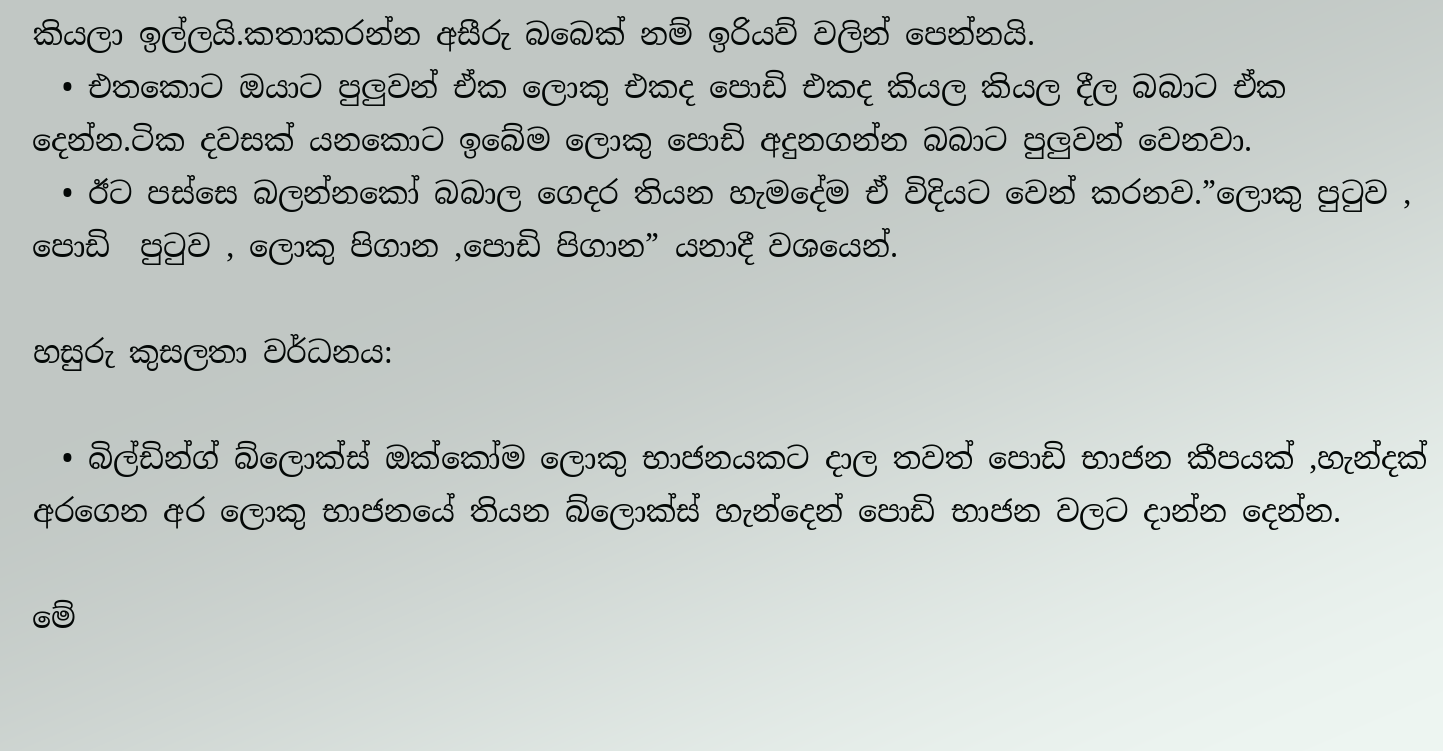කියලා ඉල්ලයි.කතාකරන්න අසීරු බබෙක් නම් ඉරියව් වලින් පෙන්නයි.
  • එතකොට ඔයාට පුලුවන් ඒක ලොකු එකද පොඩි එකද කියල කියල දීල බබාට ඒක දෙන්න.ටික දවසක් යනකොට ඉබේම ලොකු පොඩි අදුනගන්න බබාට පුලුවන් වෙනවා.
  • ඊට පස්සෙ බලන්නකෝ බබාල ගෙදර තියන හැමදේම ඒ විදියට වෙන් කරනව.”ලොකු පුටුව , පොඩි  පුටුව , ලොකු පිගාන ,පොඩි පිගාන” යනාදී වශයෙන්.

හසුරු කුසලතා වර්ධනය:

  • බිල්ඩින්ග් බ්ලොක්ස් ඔක්කෝම ලොකු භාජනයකට දාල තවත් පොඩි භාජන කීපයක් ,හැන්දක්  අරගෙන අර ලොකු භාජනයේ තියන බ්ලොක්ස් හැන්දෙන් පොඩි භාජන වලට දාන්න දෙන්න.

මේ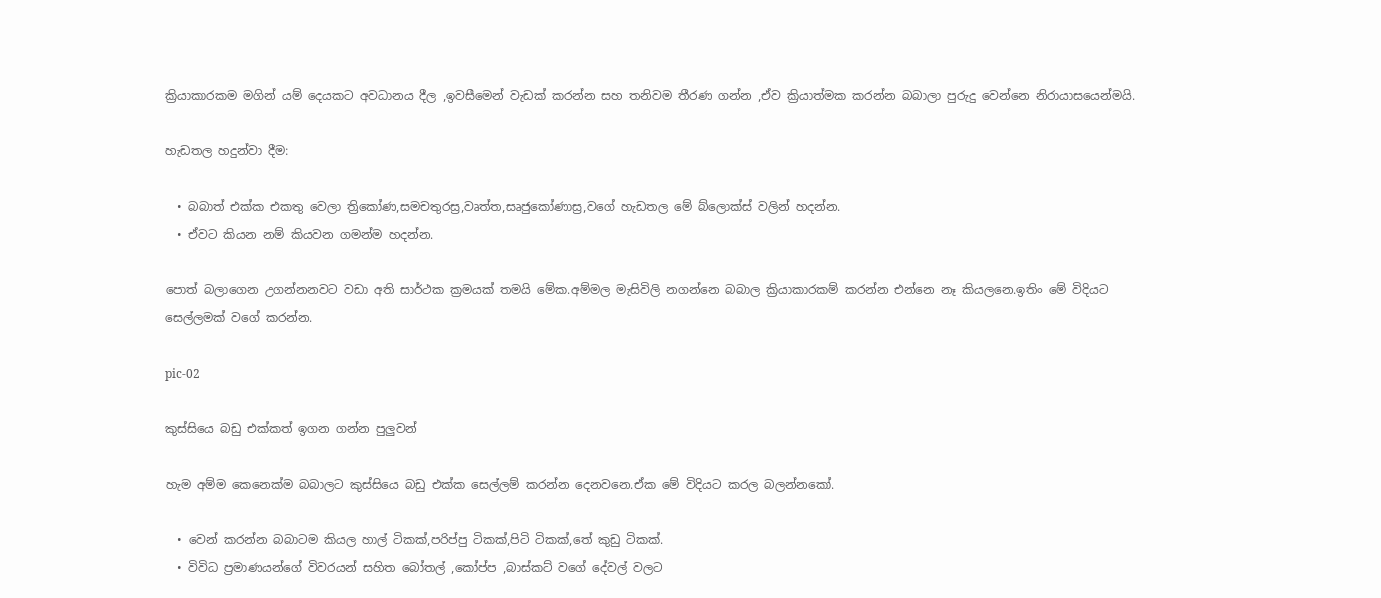ක්‍රියාකාරකම මගින් යම් දෙයකට අවධානය දීල ,ඉවසීමෙන් වැඩක් කරන්න සහ තනිවම තීරණ ගන්න ,ඒව ක්‍රියාත්මක කරන්න බබාලා පුරුදු වෙන්නෙ නිරායාසයෙන්මයි.

හැඩතල හදුන්වා දීම:

  • බබාත් එක්ක එකතු වෙලා ත්‍රිකෝණ,සමචතුරස්‍ර,වෘත්ත,සෘජුකෝණාස්‍ර,වගේ හැඩතල මේ බ්ලොක්ස් වලින් හදන්න.
  • ඒවට කියන නම් කියවන ගමන්ම හදන්න.

පොත් බලාගෙන උගන්නනවට වඩා අති සාර්ථක ක්‍රමයක් තමයි මේක.අම්මල මැසිවිලි නගන්නෙ බබාල ක්‍රියාකාරකම් කරන්න එන්නෙ නෑ කියලනෙ.ඉතිං මේ විදියට සෙල්ලමක් වගේ කරන්න.

pic-02

කුස්සියෙ බඩු එක්කත් ඉගන ගන්න පුලුවන්

හැම අම්ම කෙනෙක්ම බබාලට කුස්සියෙ බඩු එක්ක සෙල්ලම් කරන්න දෙනවනෙ.ඒක මේ විදියට කරල බලන්නකෝ.

  • වෙන් කරන්න බබාටම කියල හාල් ටිකක්,පරිප්පු ටිකක්,පිටි ටිකක්,තේ කුඩු ටිකක්.
  • විවිධ ප්‍රමාණයන්ගේ විවරයන් සහිත බෝතල් ,කෝප්ප ,බාස්කට් වගේ දේවල් වලට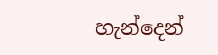හැන්දෙන්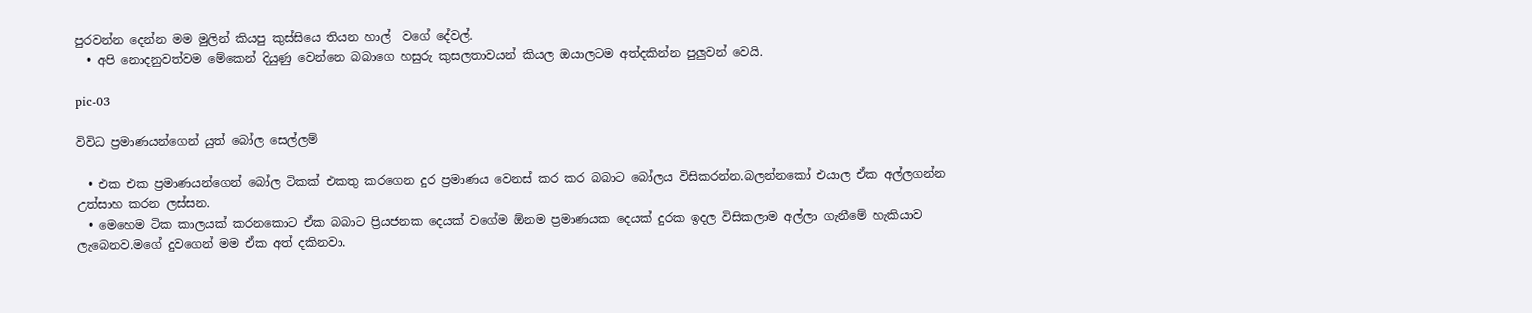පුරවන්න දෙන්න මම මුලින් කියපු කුස්සියෙ තියන හාල්  වගේ දේවල්.
  • අපි නොදනුවත්වම මේකෙන් දියුණු වෙන්නෙ බබාගෙ හසුරු කුසලතාවයන් කියල ඔයාලටම අත්දකින්න පුලුවන් වෙයි.

pic-03

විවිධ ප්‍රමාණයන්ගෙන් යුත් බෝල සෙල්ලම්

  • එක එක ප්‍රමාණයන්ගෙන් බෝල ටිකක් එකතු කරගෙන දුර ප්‍රමාණය වෙනස් කර කර බබාට බෝලය විසිකරන්න.බලන්නකෝ එයාල ඒක අල්ලගන්න උත්සාහ කරන ලස්සන.
  • මෙහෙම ටික කාලයක් කරනකොට ඒක බබාට ප්‍රියජනක දෙයක් වගේම ඕනම ප්‍රමාණයක දෙයක් දුරක ඉදල විසිකලාම අල්ලා ගැනීමේ හැකියාව ලැබෙනව.මගේ දුවගෙන් මම ඒක අත් දකිනවා.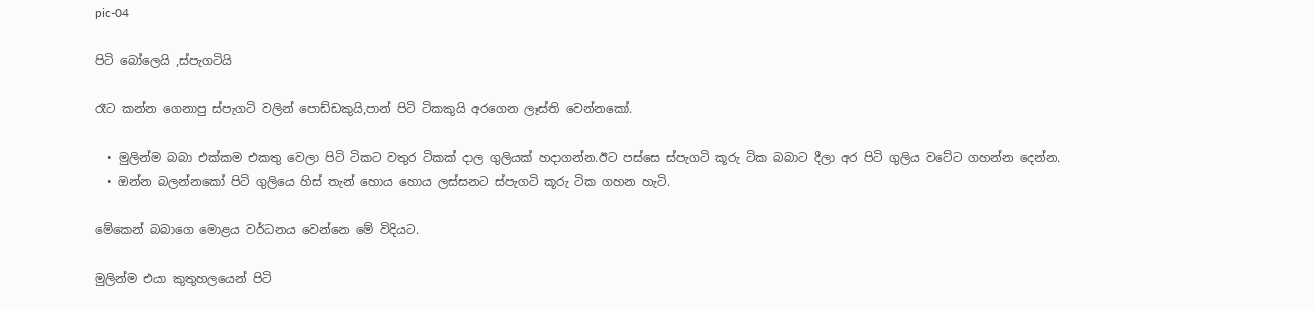pic-04

පිටි බෝලෙයි ,ස්පැගටියි

රෑට කන්න ගෙනාපු ස්පැගටි වලින් පොඩ්ඩකුයි,පාන් පිටි ටිකකුයි අරගෙන ලෑස්ති වෙන්නකෝ.

  • මුලින්ම බබා එක්කම එකතු වෙලා පිටි ටිකට වතුර ටිකක් දාල ගුලියක් හදාගන්න.ඊට පස්සෙ ස්පැගටි කූරු ටික බබාට දීලා අර පිටි ගුලිය වටේට ගහන්න දෙන්න.
  • ඔන්න බලන්නකෝ පිටි ගුලියෙ හිස් තැන් හොය හොය ලස්සනට ස්පැගටි කූරු ටික ගහන හැටි.

මේකෙන් බබාගෙ මොළය වර්ධනය වෙන්නෙ මේ විදියට.

මුලින්ම එයා කුතුහලයෙන් පිටි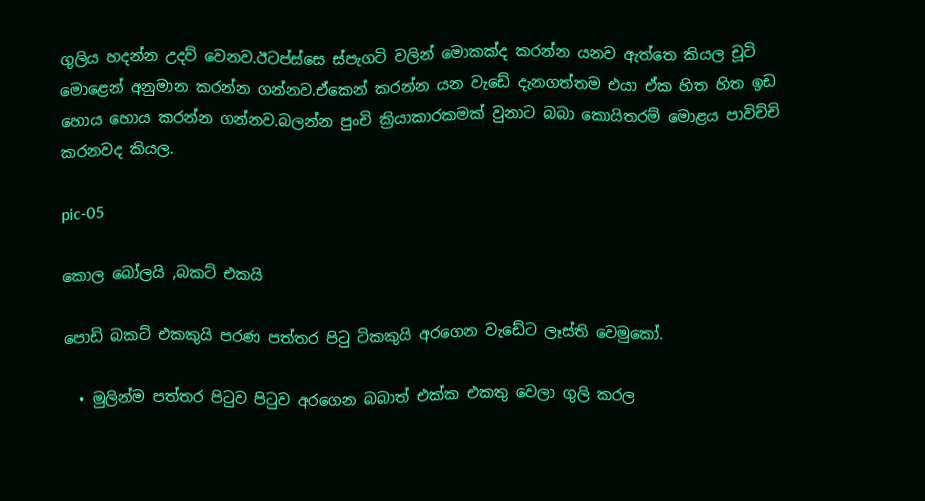ගුලිය හදන්න උදව් වෙනව.ඊටප්ස්සෙ ස්පැගටි වලින් මොකක්ද කරන්න යනව ඇත්තෙ කියල චූටි මොළෙන් අනුමාන කරන්න ගන්නව.ඒකෙන් කරන්න යන වැඩේ දැනගත්තම එයා ඒක හිත හිත ඉඩ හොය හොය කරන්න ගන්නව.බලන්න පුංචි ක්‍රියාකාරකමක් වුනාට බබා කොයිතරම් මොළය පාවිච්චි කරනවද කියල.

pic-05

කොල බෝලයි ,බකට් එකයි

පොඩි බකට් එකකුයි පරණ පත්තර පිටු ටිකකුයි අරගෙන වැඩේට ලෑස්ති වෙමුකෝ.

  • මුලින්ම පත්තර පිටුව පිටුව අරගෙන බබාත් එක්ක එකතු වෙලා ගුලි කරල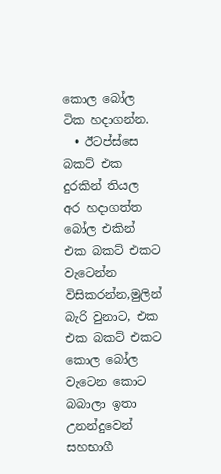කොල බෝල ටික හදාගන්න.
  • ඊටප්ස්සෙ බකට් එක දුරකින් තියල අර හදාගත්ත බෝල එකින් එක බකට් එකට වැටෙන්න විසිකරන්න,මුලින් බැරි වුනාට, එක එක බකට් එකට  කොල බෝල වැටෙන කොට බබාලා ඉතා උනන්දුවෙන් සහභාගී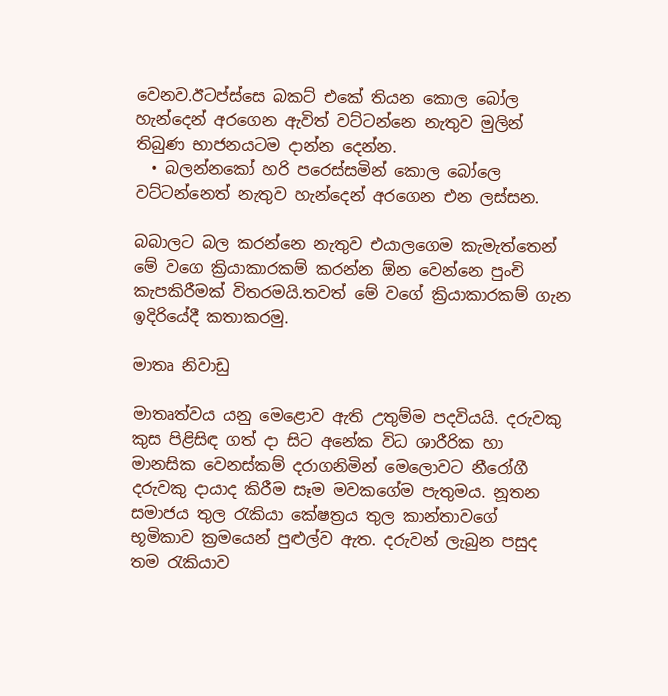වෙනව.ඊටප්ස්සෙ බකට් එකේ තියන කොල බෝල හැන්දෙන් අරගෙන ඇවිත් වට්ටන්නෙ නැතුව මුලින් තිබුණ භාජනයටම දාන්න දෙන්න.
  • බලන්නකෝ හරි පරෙස්සමින් කොල බෝලෙ වට්ටන්නෙත් නැතුව හැන්දෙන් අරගෙන එන ලස්සන.

බබාලට බල කරන්නෙ නැතුව එයාලගෙම කැමැත්තෙන් මේ වගෙ ක්‍රියාකාරකම් කරන්න ඕන වෙන්නෙ පුංචි කැපකිරීමක් විතරමයි.තවත් මේ වගේ ක්‍රියාකාරකම් ගැන ඉදිරියේදී කතාකරමු.

මාතෘ නිවාඩු

මාතෘත්වය යනු මෙළොව ඇති උතුම්ම පදවියයි. දරුවකු කුස පිළිසිඳ ගත් දා සිට අනේක විධ ශාරීරික හා මානසික වෙනස්කම් දරාගනිමින් මෙලොවට නීරෝගී දරුවකු දායාද කිරීම සෑම මවකගේම පැතුමය. නූතන සමාජය තුල රැකියා කේෂත්‍රය තුල කාන්තාවගේ භූමිකාව ක්‍රමයෙන් පුළුල්ව ඇත. දරුවන් ලැබුන පසුද තම රැකියාව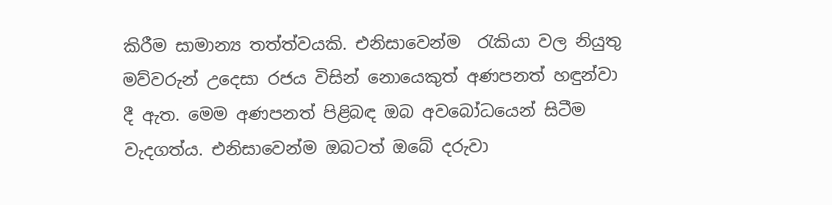කිරීම සාමාන්‍ය තත්ත්වයකි. එනිසාවෙන්ම  රැකියා වල නියුතු මව්වරුන් උදෙසා රජය විසින් නොයෙකුත් අණපනත් හඳුන්වා දී ඇත. මෙම අණපනත් පිළිබඳ ඔබ අවබෝධයෙන් සිටීම වැදගත්ය. එනිසාවෙන්ම ඔබටත් ඔබේ දරුවා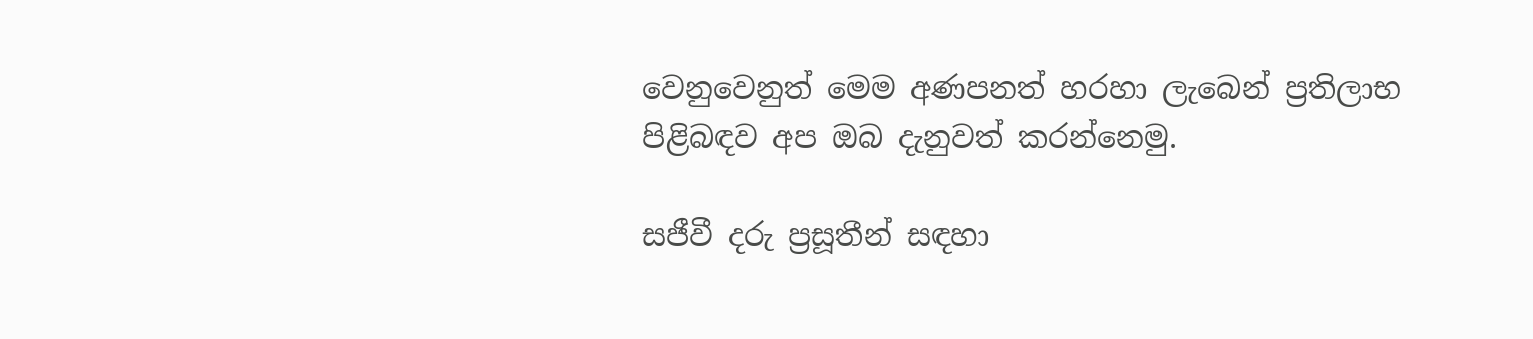වෙනුවෙනුත් මෙම අණපනත් හරහා ලැබෙන් ප්‍රතිලාභ පිළිබඳව අප ඔබ දැනුවත් කරන්නෙමු.

සජීවී දරු ප්‍රසූතීන් සඳහා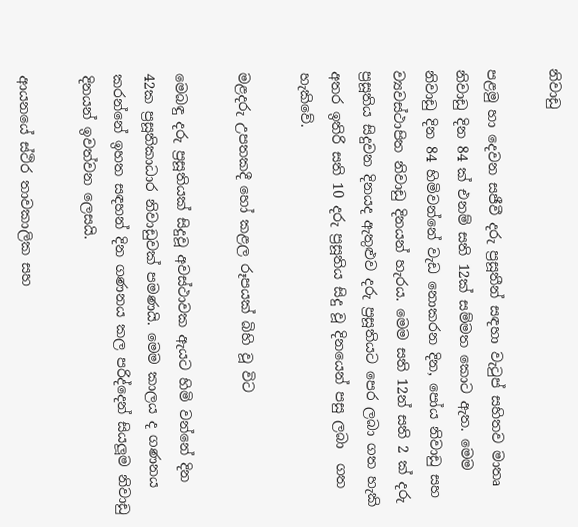නිවාඩු

පළමු හා දෙවන සජීවී දරු ප්‍රසූතීන් සඳහා වැටුප් සහිතව මාතෘ නිවාඩු දින 84 ක් එනම් සති 12ක් සම්මත කොට ඇත. මෙම නිවාඩු දින 84 හිමිවන්නේ වැඩ නොකරන දින, පෝය නිවාඩු සහ ව්‍යවස්ථාපිත නිවාඩු දිනයන් හැරය. මෙම සති 12න් සති 2 ක් දරු ප්‍රසූතිය සිදුවන දිනයද ඇතුළුව දරු ප්‍රසූතියට පෙර ලබා ගත හැකි අතර ඉතිරි සති 10 දරු ප්‍රසූතිය සිදු වූ දිනයෙන් පසු ලබා  ගත හැකිවේ.

මළදරු උපතකදී හෝ කළල රූපයක් බිහි වූ විට

මෙබඳු දරු ප්‍රසූතියක් සිදුවූ අවස්ථාවක ඇයට හිමි වන්නේ දින 42ක ප්‍රසූතිකාධාර නිවාඩුවක් පමණයි. මෙම කාලය ද ගණනය කරන්නේ ඉහත සඳහන් දින ගණනය කල පරිද්දෙන් සියලූම නිවාඩු දිනයන් ඉවත්වන ලෙසයි.

ආයනයේ ස්ථිර තාවකාලික සහ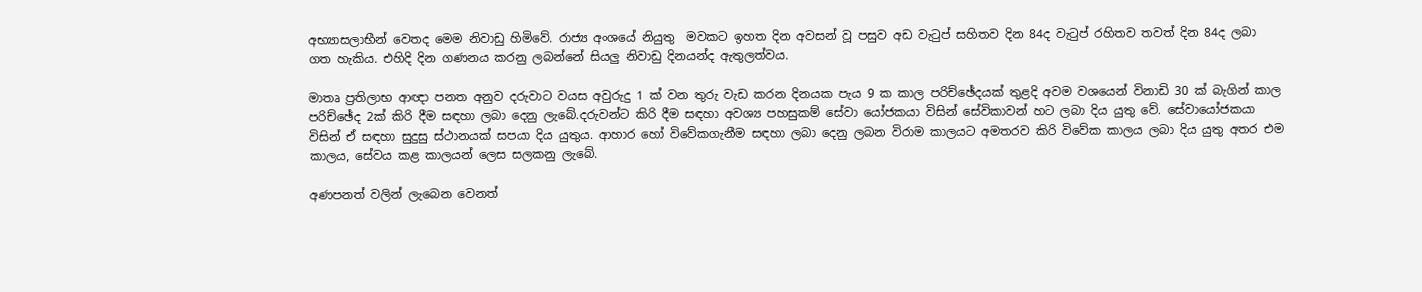අභ්‍යාසලාභීන් වෙතද මෙම නිවාඩු හිමිවේ. රාජ්‍ය අංශයේ නියුතු  මවකට ඉහත දින අවසන් වූ පසුව අඩ වැටුප් සහිතව දින 84ද වැටුප් රහිතව තවත් දින 84ද ලබා ගත හැකිය. එහිදි දින ගණනය කරනු ලබන්නේ සියලු නිවාඩු දිනයන්ද ඇතුලත්වය.

මාතෘ ප්‍රතිලාභ ආඥා පනත අනුව දරුවාට වයස අවුරුදු 1 ක් වන තුරු වැඩ කරන දිනයක පැය 9 ක කාල පරිච්ඡේදයක් තුළදි අවම වශයෙන් විනාඩි 30 ක් බැගින් කාල පරිච්ඡේද 2ක් කිරි දීම සඳහා ලබා දෙනු ලැබේ.දරුවන්ට කිරි දීම සඳහා අවශ්‍ය පහසුකම් සේවා යෝජකයා විසින් සේවිකාවන් හට ලබා දිය යුතු වේ. සේවායෝජකයා විසින් ඒ සඳහා සුදුසු ස්ථානයක් සපයා දිය යුතුය. ආහාර හෝ විවේකගැනීම සඳහා ලබා දෙනු ලබන විරාම කාලයට අමතරව කිරි විවේක කාලය ලබා දිය යුතු අතර එම කාලය, සේවය කළ කාලයන් ලෙස සලකනු ලැබේ.

අණපනත් වලින් ලැබෙන වෙනත්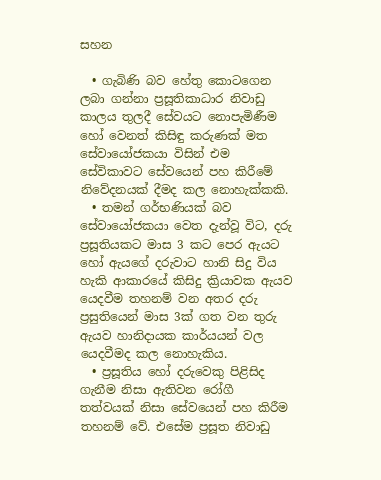සහන

  • ගැබිණි බව හේතු කොටගෙන ලබා ගන්නා ප්‍රසූතිකාධාර නිවාඩු කාලය තුලදී සේවයට නොපැමිණීම හෝ වෙනත් කිසිඳු කරුණක් මත සේවායෝජකයා විසින් එම සේවිකාවට සේවයෙන් පහ කිරීමේ නිවේදනයක් දීමද කල නොහැක්කකි.
  • තමන් ගර්භණියක් බව සේවායෝජකයා වෙත දැන්වූ විට, දරු ප්‍රසූතියකට මාස 3 කට පෙර ඇයට හෝ ඇයගේ දරුවාට හානි සිදු විය හැකි ආකාරයේ කිසිදු ක්‍රියාවක ඇයව යෙදවීම තහනම් වන අතර දරු ප්‍රසුතියෙන් මාස 3ක් ගත වන තුරු ඇයව හානිදායක කාර්යයන් වල යෙදවීමද කල නොහැකිය.
  • ප්‍රසූතිය හෝ දරුවෙකු පිළිසිද ගැනීම නිසා ඇතිවන රෝගී තත්වයක් නිසා සේවයෙන් පහ කිරීම තහනම් වේ. එසේම ප්‍රසූත නිවාඩු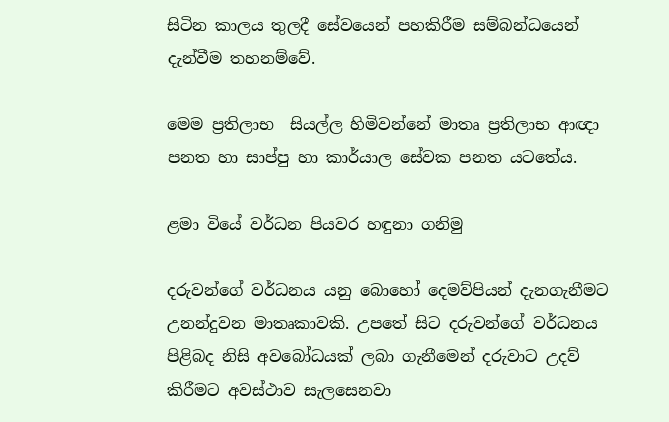සිටින කාලය තුලදී සේවයෙන් පහකිරීම සම්බන්ධයෙන් දැන්වීම තහනම්වේ.

මෙම ප්‍රතිලාභ  සියල්ල හිමිවන්නේ මාතෘ ප්‍රතිලාභ ආඥා පනත හා සාප්පු හා කාර්යාල සේවක පනත යටතේය.

ළමා වියේ වර්ධන පියවර හඳුනා ගනිමු

දරුවන්ගේ වර්ධනය යනු බොහෝ දෙමව්පියන් දැනගැනීමට උනන්දුවන මාතෘකාවකි. උපතේ සිට දරුවන්ගේ වර්ධනය පිළිබද නිසි අවබෝධයක් ලබා ගැනීමෙන් දරුවාට උදව් කිරීමට අවස්ථාව සැලසෙනවා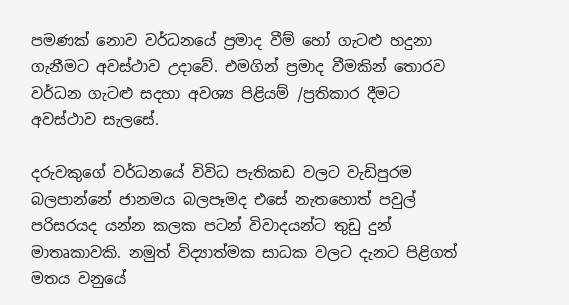පමණක් නොව වර්ධනයේ ප්‍රමාද වීම් හෝ ගැටළු හදුනා ගැනීමට අවස්ථාව උදාවේ. එමගින් ප්‍රමාද වීමකින් තොරව වර්ධන ගැටළු සදහා අවශ්‍ය පිළියම් /ප්‍රතිකාර දීමට අවස්ථාව සැලසේ.

දරුවකුගේ වර්ධනයේ විවිධ පැතිකඩ වලට වැඩිපුරම බලපාන්නේ ජානමය බලපෑමද එසේ නැතහොත් පවුල් පරිසරයද යන්න කලක පටන් විවාදයන්ට තුඩු දුන් මාතෘකාවකි. නමුත් විද්‍යාත්මක සාධක වලට දැනට පිළිගත් මතය වනුයේ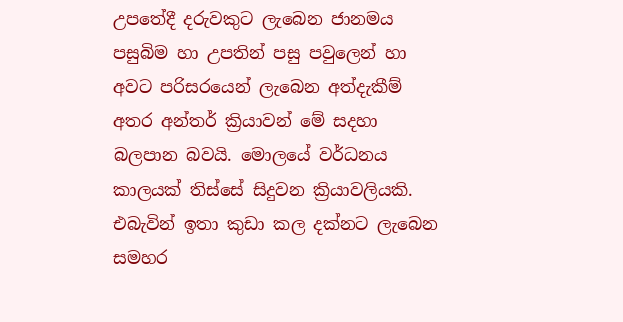උපතේදී දරුවකුට ලැබෙන ජානමය පසුබිම හා උපතින් පසු පවුලෙන් හා අවට පරිසරයෙන් ලැබෙන අත්දැකීම් අතර අන්තර් ක්‍රියාවන් මේ සදහා බලපාන බවයි. මොලයේ වර්ධනය කාලයක් තිස්සේ සිදුවන ක්‍රියාවලියකි. එබැවින් ඉතා කුඩා කල දක්නට ලැබෙන සමහර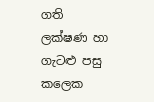ගති ලක්ෂණ හා ගැටළු පසු කලෙක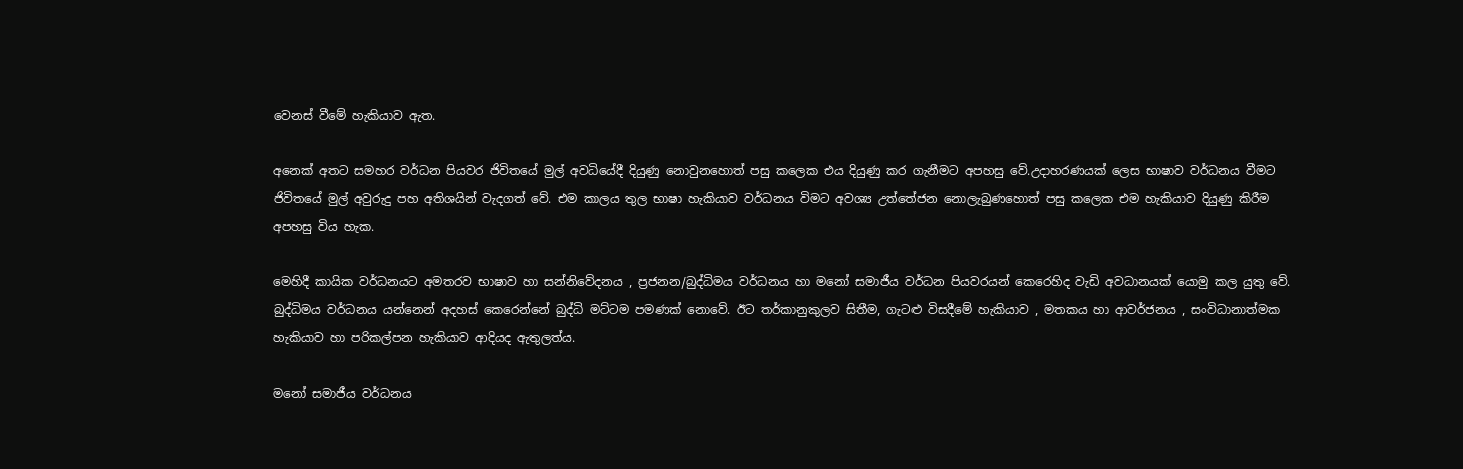වෙනස් වීමේ හැකියාව ඇත.

අනෙක් අතට සමහර වර්ධන පියවර ජිවිතයේ මුල් අවධියේදී දියුණු නොවුනහොත් පසු කලෙක එය දියුණු කර ගැනීමට අපහසු වේ.උදාහරණයක් ලෙස භාෂාව වර්ධනය වීමට ජිවිතයේ මුල් අවුරුදු පහ අතිශයින් වැදගත් වේ. එම කාලය තුල භාෂා හැකියාව වර්ධනය විමට අවශ්‍ය උත්තේජන නොලැබුණහොත් පසු කලෙක එම හැකියාව දියුණු කිරීම අපහසු විය හැක.

මෙහිදී කායික වර්ධනයට අමතරව භාෂාව හා සන්නිවේදනය , ප්‍රජනන/බුද්ධිමය වර්ධනය හා මනෝ සමාජීය වර්ධන පියවරයන් කෙරෙහිද වැඩි අවධානයක් යොමු කල යුතු වේ. බුද්ධිමය වර්ධනය යන්නෙන් අදහස් කෙරෙන්නේ බුද්ධි මට්ටම පමණක් නොවේ. ඊට තර්කානුකුලව සිතීම, ගැටළු විසදීමේ හැකියාව , මතකය හා ආවර්ජනය , සංවිධානාත්මක හැකියාව හා පරිකල්පන හැකියාව ආදියද ඇතුලත්ය.

මනෝ සමාජීය වර්ධනය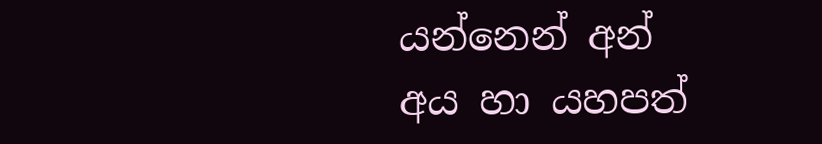යන්නෙන් අන් අය හා යහපත්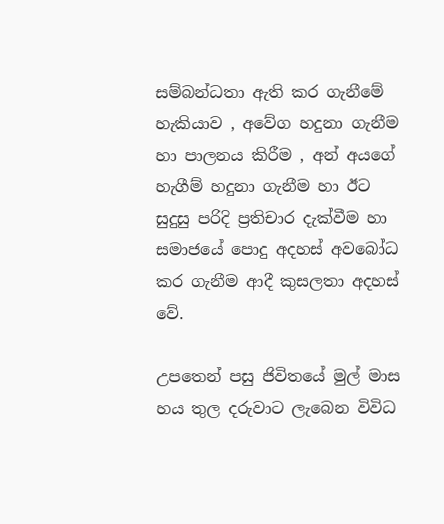සම්බන්ධතා ඇති කර ගැනීමේ හැකියාව , අවේග හදුනා ගැනීම හා පාලනය කිරීම , අන් අයගේ හැගීම් හදුනා ගැනීම හා ඊට සුදුසු පරිදි ප්‍රතිචාර දැක්වීම හා සමාජයේ පොදු අදහස් අවබෝධ කර ගැනීම ආදී කුසලතා අදහස් වේ.

උපතෙන් පසු ජිවිතයේ මුල් මාස හය තුල දරුවාට ලැබෙන විවිධ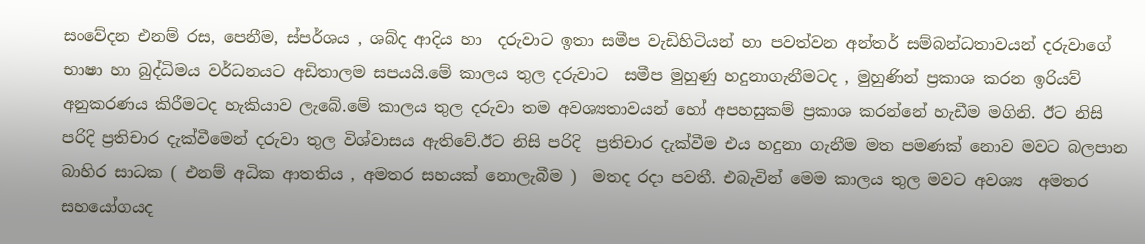සංවේදන එනම් රස, පෙනීම, ස්පර්ශය , ශබ්ද ආදිය හා  දරුවාට ඉතා සමීප වැඩිහිටියන් හා පවත්වන අන්තර් සම්බන්ධතාවයන් දරුවාගේ භාෂා හා බුද්ධිමය වර්ධනයට අඩිතාලම සපයයි.මේ කාලය තුල දරුවාට  සමීප මුහුණු හදුනාගැනීමටද , මුහුණින් ප්‍රකාශ කරන ඉරියව් අනුකරණය කිරීමටද හැකියාව ලැබේ.මේ කාලය තුල දරුවා තම අවශ්‍යතාවයන් හෝ අපහසුකම් ප්‍රකාශ කරන්නේ හැඩීම මගිනි. ඊට නිසි පරිදි ප්‍රතිචාර දැක්වීමෙන් දරුවා තුල විශ්වාසය ඇතිවේ.ඊට නිසි පරිදි  ප්‍රතිචාර දැක්වීම එය හදුනා ගැනීම මත පමණක් නොව මවට බලපාන බාහිර සාධක ( එනම් අධික ආතතිය , අමතර සහයක් නොලැබීම )  මතද රදා පවතී. එබැවින් මෙම කාලය තුල මවට අවශ්‍ය  අමතර සහයෝගයද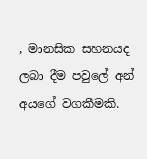, මානසික සහනයද ලබා දීම පවුලේ අන් අයගේ වගකීමකි.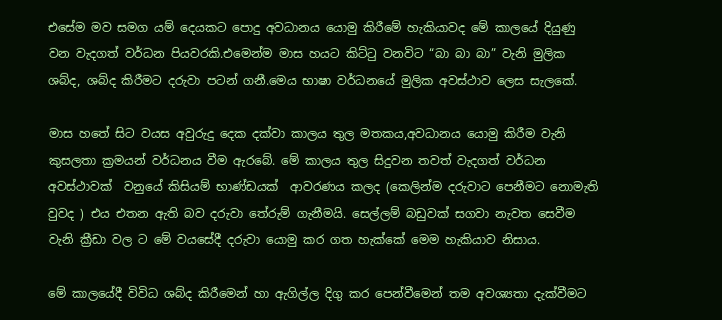එසේම මව සමග යම් දෙයකට පොදු අවධානය යොමු කිරීමේ හැකියාවද මේ කාලයේ දියුණු වන වැදගත් වර්ධන පියවරකි.එමෙන්ම මාස හයට කිට්ටු වනවිට “බා බා බා” වැනි මුලික ශබ්ද, ශබ්ද කිරීමට දරුවා පටන් ගනී.මෙය භාෂා වර්ධනයේ මුලික අවස්ථාව ලෙස සැලකේ.

මාස හතේ සිට වයස අවුරුදු දෙක දක්වා කාලය තුල මතකය,අවධානය යොමු කිරීම වැනි කුසලතා ක්‍රමයන් වර්ධනය වීම ඇරබේ. මේ කාලය තුල සිදුවන තවත් වැදගත් වර්ධන අවස්ථාවක්  වනුයේ කිසියම් භාණ්ඩයක්  ආවරණය කලද (කෙලින්ම දරුවාට පෙනීමට නොමැති වුවද ) එය එතන ඇති බව දරුවා තේරුම් ගැනීමයි. සෙල්ලම් බඩුවක් සගවා නැවත සෙවීම වැනි ක්‍රීඩා වල ට මේ වයසේදී දරුවා යොමු කර ගත හැක්කේ මෙම හැකියාව නිසාය.

මේ කාලයේදී විවිධ ශබ්ද කිරීමෙන් හා ඇගිල්ල දිගු කර පෙන්වීමෙන් තම අවශ්‍යතා දැක්වීමට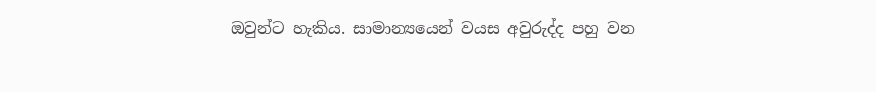ඔවුන්ට හැකිය. සාමාන්‍යයෙන් වයස අවුරුද්ද පහු වන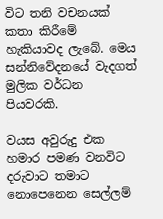විට තනි වචනයක් කතා කිරීමේ හැකියාවද ලැබේ. මෙය සන්නිවේදනයේ වැදගත් මුලික වර්ධන පියවරකි.

වයස අවුරුදු එක හමාර පමණ වනවිට  දරුවාට තමාට නොපෙනෙන සෙල්ලම්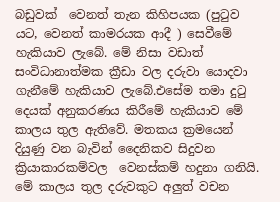බඩුවක්  වෙනත් තැන කිහිපයක (පුටුව යට, වෙනත් කාමරයක ආදී ) සෙවීමේ හැකියාව ලැබේ. මේ නිසා වඩාත් සංවිධානාත්මක ක්‍රීඩා වල දරුවා යොදවා ගැනීමේ හැකියාව ලැබේ.එසේම තමා දුටු දෙයක් අනුකරණය කිරීමේ හැකියාව මේ කාලය තුල ඇතිවේ. මතකය ක්‍රමයෙන්  දියුණු වන බැවින් දෛනිකව සිදුවන ක්‍රියාකාරකම්වල  වෙනස්කම් හදුනා ගනියි. මේ කාලය තුල දරුවකුට අලුත් වචන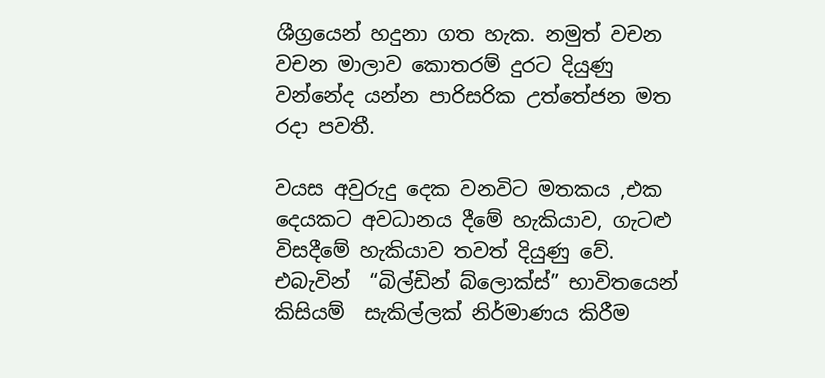ශීග්‍රයෙන් හදුනා ගත හැක. නමුත් වචන  වචන මාලාව කොතරම් දුරට දියුණු වන්නේද යන්න පාරිසරික උත්තේජන මත රදා පවතී.

වයස අවුරුදු දෙක වනවිට මතකය ,එක දෙයකට අවධානය දීමේ හැකියාව, ගැටළු විසදීමේ හැකියාව තවත් දියුණු වේ. එබැවින්  “බිල්ඩින් බ්ලොක්ස්” භාවිතයෙන් කිසියම්  සැකිල්ලක් නිර්මාණය කිරීම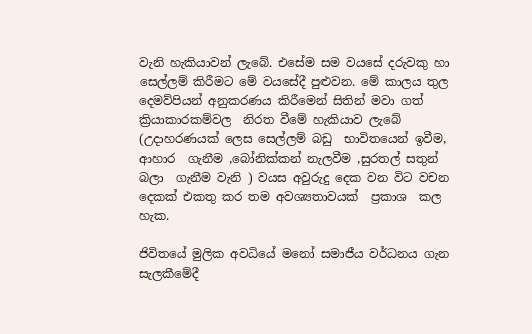වැනි හැකියාවන් ලැබේ. එසේම සම වයසේ දරුවකු හා සෙල්ලම් කිරීමට මේ වයසේදී පුළුවන. මේ කාලය තුල දෙමව්පියන් අනුකරණය කිරීමෙන් සිතින් මවා ගත්   ක්‍රියාකාරකම්වල  නිරත වීමේ හැකියාව ලැබේ (උදාහරණයක් ලෙස සෙල්ලම් බඩු  භාවිතයෙන් ඉවීම, ආහාර  ගැනීම ,බෝනික්කන් නැලවීම ,සුරතල් සතුන්  බලා  ගැනීම වැනි ) වයස අවුරුදු දෙක වන විට වචන දෙකක් එකතු කර තම අවශ්‍යතාවයක්  ප්‍රකාශ  කල හැක.

ජිවිතයේ මුලික අවධියේ මනෝ සමාජීය වර්ධනය ගැන සැලකීමේදී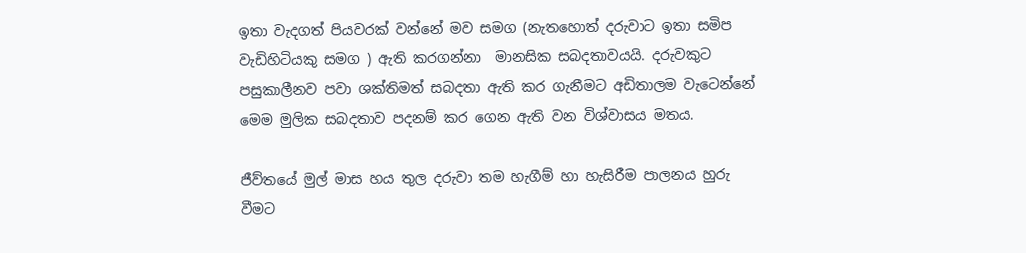ඉතා වැදගත් පියවරක් වන්නේ මව සමග (නැතහොත් දරුවාට ඉතා සමිප වැඩිහිටියකු සමග ) ඇති කරගන්නා  මානසික සබදතාවයයි. දරුවකුට පසුකාලීනව පවා ශක්තිමත් සබදතා ඇති කර ගැනීමට අඩිතාලම වැටෙන්නේ මෙම මුලික සබදතාව පදනම් කර ගෙන ඇති වන විශ්වාසය මතය.

ජීව්තයේ මුල් මාස හය තුල දරුවා තම හැගීම් හා හැසිරීම පාලනය හුරු වීමට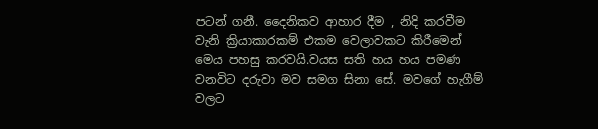පටන් ගනී. දෛනිකව ආහාර දීම , නිදි කරවීම වැනි ක්‍රියාකාරකම් එකම වෙලාවකට කිරීමෙන් මෙය පහසු කරවයි.වයස සති හය හය පමණ වනවිට දරුවා මව සමග සිනා සේ. මවගේ හැගීම් වලට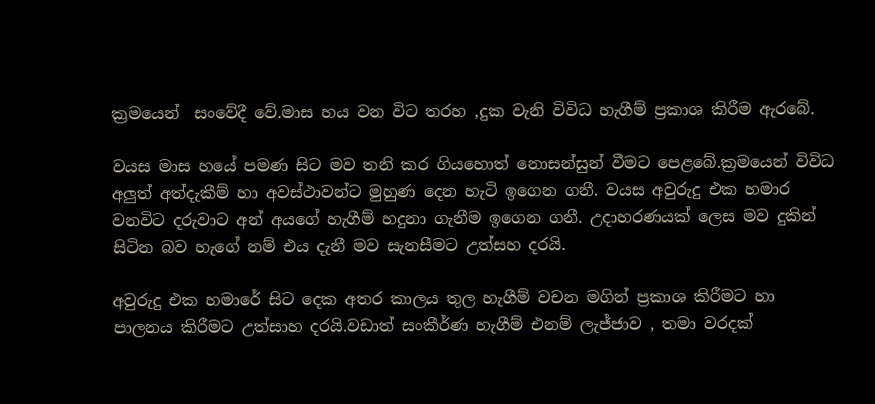ක්‍රමයෙන්  සංවේදී වේ.මාස හය වන විට තරහ ,දුක වැනි විවිධ හැගීම් ප්‍රකාශ කිරීම ඇරබේ.

වයස මාස හයේ පමණ සිට මව තනි කර ගියහොත් නොසන්සුන් වීමට පෙළබේ.ක්‍රමයෙන් විවිධ අලුත් අත්දැකීම් හා අවස්ථාවන්ට මුහුණ දෙන හැටි ඉගෙන ගනී. වයස අවුරුදු එක හමාර වනවිට දරුවාට අන් අයගේ හැගීම් හදුනා ගැනීම ඉගෙන ගනී. උදාහරණයක් ලෙස මව දුකින් සිටින බව හැගේ නම් එය දැනී මව සැනසීමට උත්සහ දරයි.

අවුරුදු එක හමාරේ සිට දෙක අතර කාලය තුල හැගීම් වචන මගින් ප්‍රකාශ කිරීමට හා පාලනය කිරීමට උත්සාහ දරයි.වඩාත් සංකීර්ණ හැගීම් එනම් ලැජ්ජාව , තමා වරදක්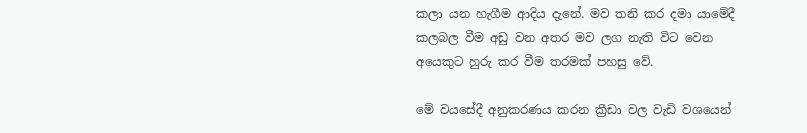කලා යන හැගීම ආදිය දැනේ. මව තනි කර දමා යාමේදී කලබල වීම අඩු වන අතර මව ලග නැති විට වෙන අයෙකුට හුරු කර වීම තරමක් පහසු වේ.

මේ වයසේදී අනුකරණය කරන ක්‍රීඩා වල වැඩි වශයෙන්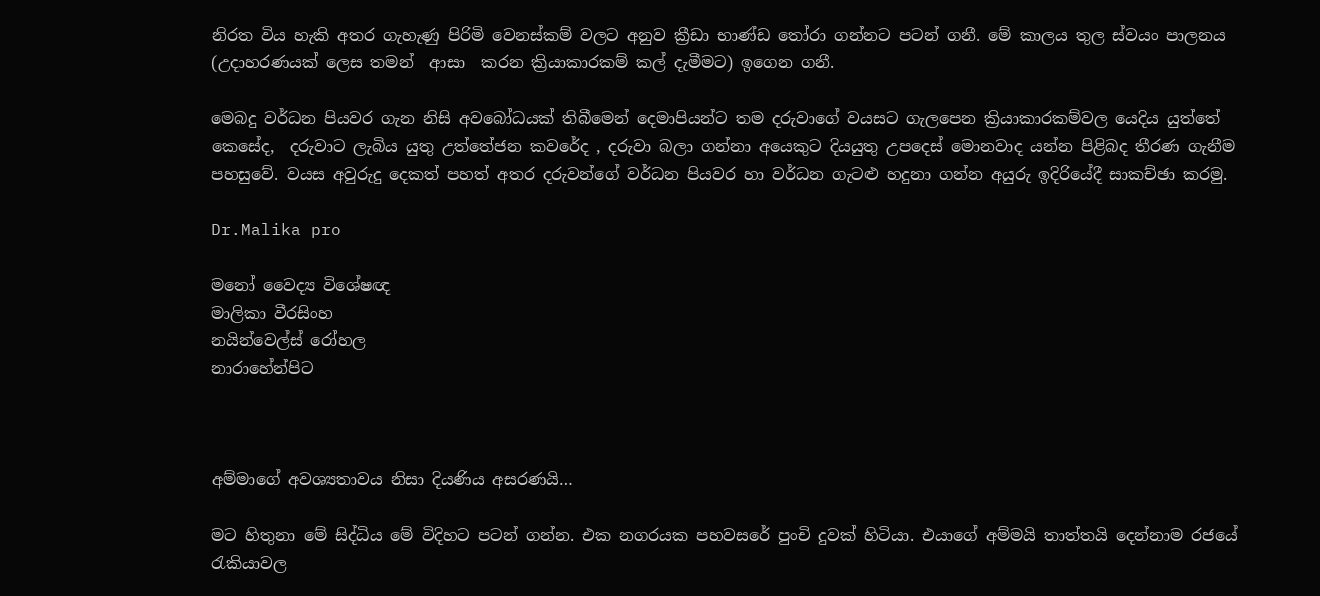නිරත විය හැකි අතර ගැහැණු පිරිමි වෙනස්කම් වලට අනුව ක්‍රීඩා භාණ්ඩ තෝරා ගන්නට පටන් ගනී. මේ කාලය තුල ස්වයං පාලනය (උදාහරණයක් ලෙස තමන්  ආසා  කරන ක්‍රියාකාරකම් කල් දැමීමට) ඉගෙන ගනී.

මෙබදු වර්ධන පියවර ගැන නිසි අවබෝධයක් තිබීමෙන් දෙමාපියන්ට තම දරුවාගේ වයසට ගැලපෙන ක්‍රියාකාරකම්වල යෙදිය යුත්තේ කෙසේද,  දරුවාට ලැබිය යුතු උත්තේජන කවරේද , දරුවා බලා ගන්නා අයෙකුට දියයුතු උපදෙස් මොනවාද යන්න පිළිබද තීරණ ගැනීම පහසුවේ. වයස අවුරුදු දෙකත් පහත් අතර දරුවන්ගේ වර්ධන පියවර හා වර්ධන ගැටළු හදුනා ගන්න අයුරු ඉදිරියේදී සාකච්ඡා කරමු.

Dr.Malika pro

මනෝ වෛද්‍ය විශේෂඥ
මාලිකා වීරසිංහ
නයින්වෙල්ස් රෝහල
නාරාහේන්පිට



අම්මාගේ අවශ්‍යතාවය නිසා දියණිය අසරණයි…

මට හිතුනා මේ සිද්ධිය මේ විදිහට පටන් ගන්න. එක නගරයක පහවසරේ පුංචි දුවක් හිටියා. එයාගේ අම්මයි තාත්තයි දෙන්නාම රජයේ රැකියාවල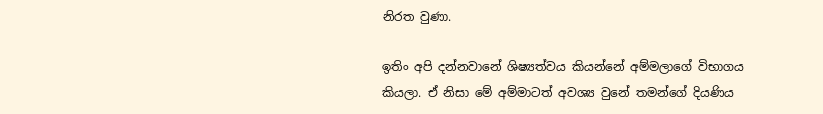නිරත වුණා.

ඉතිං අපි දන්නවානේ ශිෂ්‍යත්වය කියන්නේ අම්මලාගේ විභාගය කියලා. ඒ නිසා මේ අම්මාටත් අවශ්‍ය වුනේ තමන්ගේ දියණිය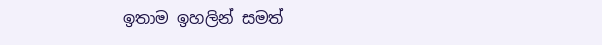ඉතාම ඉහලින් සමත්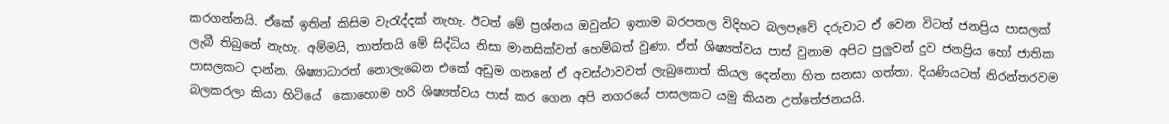කරගන්නයි. ඒකේ ඉතින් කිසිම වැරැද්දක් නැහැ. ඊටත් මේ ප්‍රශ්නය ඔවුන්ට ඉතාම බරපතල විදිහට බලපෑවේ දරුවාට ඒ වෙන විටත් ජනප්‍රිය පාසලක් ලැබී තිබුනේ නැහැ. අම්මයි, තාත්තයි මේ සිද්ධිය නිසා මානසික්වත් හෙම්බත් වුණා. ඒත් ශිෂ්‍යත්වය පාස් වුනාම අපිට පුලුවන් දුව ජනප්‍රිය හෝ ජාතික පාසලකට දාන්න. ශිෂ්‍යාධාරත් නොලැබෙන එකේ අඩුම ගනනේ ඒ අවස්ථාවවත් ලැබුනොත් කියල දෙන්නා හිත සනසා ගත්තා. දියණියටත් නිරන්තරවම බලකරලා කියා හිටියේ  කොහොම හරි ශිෂ්‍යත්වය පාස් කර ගෙන අපි නගරයේ පාසලකට යමු කියන උත්තේජනයයි.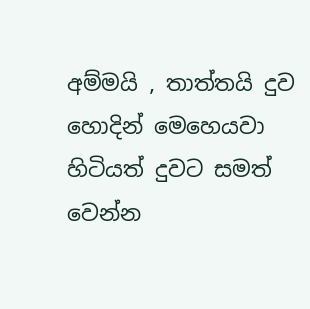අම්මයි , තාත්තයි දුව හොදින් මෙහෙයවා හිටියත් දුවට සමත් වෙන්න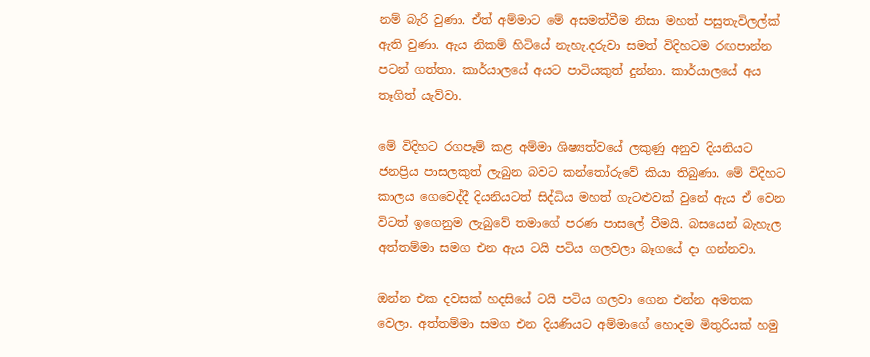නම් බැරි වුණා. ඒත් අම්මාට මේ අසමත්වීම නිසා මහත් පසුතැවිලල්ක් ඇති වුණා. ඇය නිකම් හිටියේ නැහැ.දරුවා සමත් විදිහටම රඟපාන්න පටන් ගත්තා. කාර්යාලයේ අයට පාටියකුත් දුන්නා. කාර්යාලයේ අය තෑගිත් යැව්වා.

මේ විදිහට රගපෑම් කළ අම්මා ශිෂ්‍යත්වයේ ලකුණු අනුව දියනියට ජනප්‍රිය පාසලකුත් ලැබුන බවට කන්තෝරුවේ කියා තිබුණා. මේ විදිහට කාලය ගෙවෙද්දී දියනියටත් සිද්ධිය මහත් ගැටළුවක් වුනේ ඇය ඒ වෙන විටත් ඉගෙනුම ලැබුවේ තමාගේ පරණ පාසලේ වීමයි. බසයෙන් බැහැල අත්තම්මා සමග එන ඇය ටයි පටිය ගලවලා බෑගයේ දා ගන්නවා.

ඔන්න එක දවසක් හදසියේ ටයි පටිය ගලවා ගෙන එන්න අමතක වෙලා. අත්තම්මා සමග එන දියණියට අම්මාගේ හොදම මිතුරියක් හමු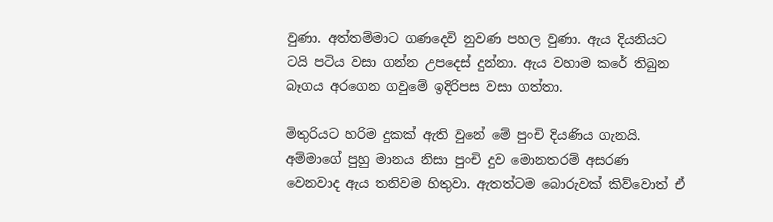වුණා. අත්තම්මාට ගණදෙවි නුවණ පහල වුණා. ඇය දියනියට ටයි පටිය වසා ගන්න උපදෙස් දුන්නා. ඇය වහාම කරේ තිබුන බෑගය අරගෙන ගවුමේ ඉදිරිපස වසා ගත්තා.

මිතුරියට හරිම දුකක් ඇති වුනේ මේ පුංචි දියණිය ගැනයි. අම්මාගේ පුහු මානය නිසා පුංචි දුව මොනතරම් අසරණ වෙනවාද ඇය තනිවම හිතුවා. ඇතත්ටම බොරුවක් කිව්වොත් ඒ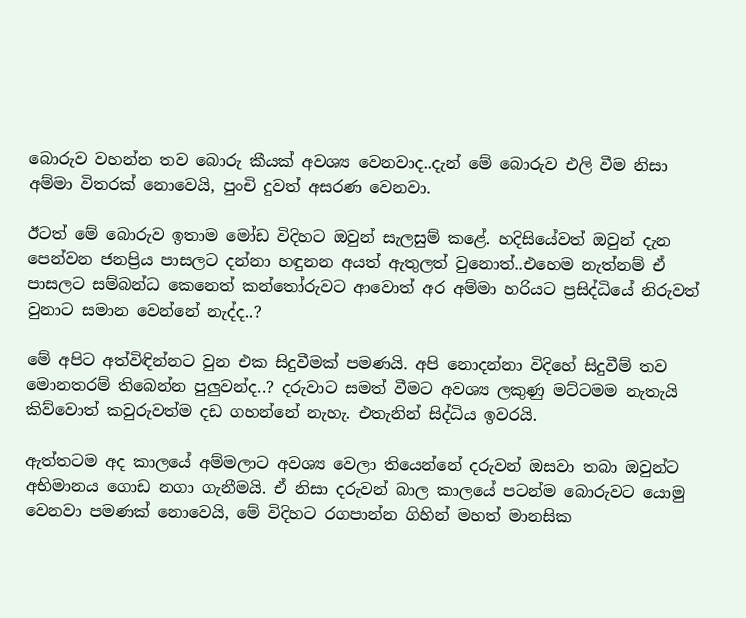බොරුව වහන්න තව බොරු කීයක් අවශ්‍ය වෙනවාද..දැන් මේ බොරුව එලි වීම නිසා අම්මා විතරක් නොවෙයි, පුංචි දුවත් අසරණ වෙනවා.

ඊටත් මේ බොරුව ඉතාම මෝඩ විදිහට ඔවුන් සැලසුම් කළේ. හදිසියේවත් ඔවුන් දැන පෙන්වන ජනප්‍රිය පාසලට දන්නා හඳුනන අයත් ඇතුලත් වුනොත්..එහෙම නැත්නම් ඒ පාසලට සම්බන්ධ කෙනෙත් කන්තෝරුවට ආවොත් අර අම්මා හරියට ප්‍රසිද්ධියේ නිරුවත් වුනාට සමාන වෙන්නේ නැද්ද..?

මේ අපිට අත්විඳින්නට වුන එක සිදුවීමක් පමණයි. අපි නොදන්නා විදිහේ සිදුවීම් තව මොනතරම් තිබෙන්න පුලුවන්ද..? දරුවාට සමත් වීමට අවශ්‍ය ලකුණු මට්ටමම නැතැයි කිව්වොත් කවුරුවත්ම දඩ ගහන්නේ නැහැ. එතැනින් සිද්ධිය ඉවරයි.

ඇත්තටම අද කාලයේ අම්මලාට අවශ්‍ය වෙලා තියෙන්නේ දරුවන් ඔසවා තබා ඔවුන්ට අභිමානය ගොඩ නගා ගැනීමයි. ඒ නිසා දරුවන් බාල කාලයේ පටන්ම බොරුවට යොමු වෙනවා පමණක් නොවෙයි, මේ විදිහට රගපාන්න ගිහින් මහත් මානසික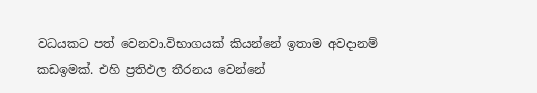වධයකට පත් වෙනවා.විභාගයක් කියන්නේ ඉතාම අවදානම් කඩඉමක්. එහි ප්‍රතිඵල තීරනය වෙන්නේ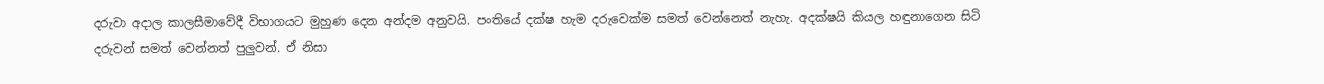දරුවා අදාල කාලසීමාවේදී විභාගයට මුහුණ දෙන අන්දම අනුවයි. පංතියේ දක්ෂ හැම දරුවෙක්ම සමත් වෙන්නෙත් නැහැ. අදක්ෂයි කියල හඳුනාගෙන සිටි දරුවන් සමත් වෙන්නත් පුලුවන්. ඒ නිසා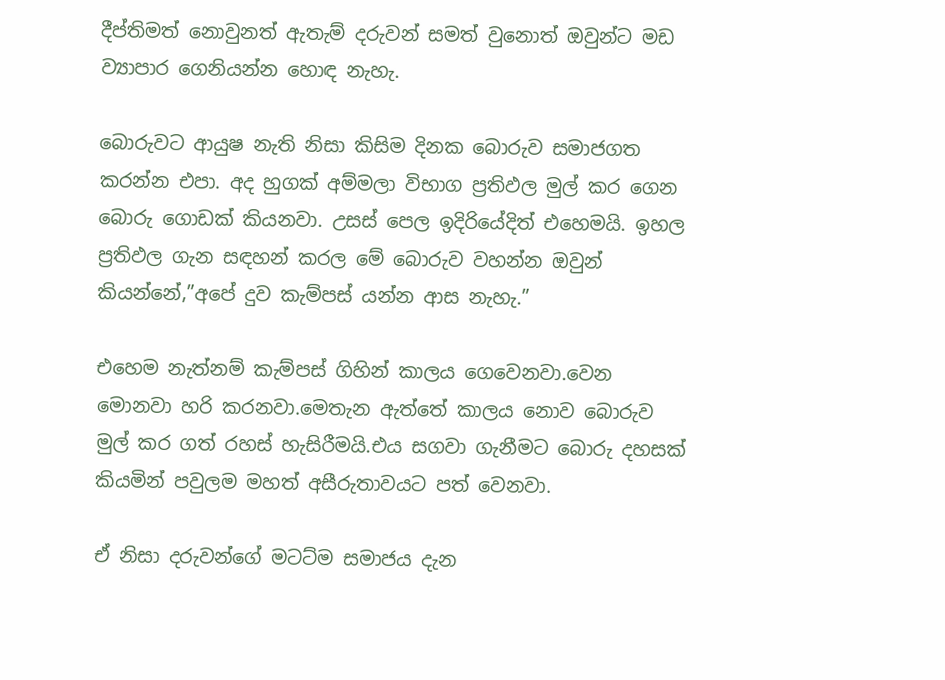දීප්තිමත් නොවුනත් ඇතැම් දරුවන් සමත් වුනොත් ඔවුන්ට මඩ ව්‍යාපාර ගෙනියන්න හොඳ නැහැ.

බොරුවට ආයුෂ නැති නිසා කිසිම දිනක බොරුව සමාජගත කරන්න එපා. අද හුගක් අම්මලා විභාග ප්‍රතිඵල මුල් කර ගෙන බොරු ගොඩක් කියනවා. උසස් පෙල ඉදිරියේදිත් එහෙමයි. ඉහල ප්‍රතිඵල ගැන සඳහන් කරල මේ බොරුව වහන්න ඔවුන් කියන්නේ,”අපේ දුව කැම්පස් යන්න ආස නැහැ.”

එහෙම නැත්නම් කැම්පස් ගිහින් කාලය ගෙවෙනවා.වෙන මොනවා හරි කරනවා.මෙතැන ඇත්තේ කාලය නොව බොරුව මුල් කර ගත් රහස් හැසිරීමයි.එය සගවා ගැනීමට බොරු දහසක් කියමින් පවුලම මහත් අසීරුතාවයට පත් වෙනවා.

ඒ නිසා දරුවන්ගේ මටට්ම සමාජය දැන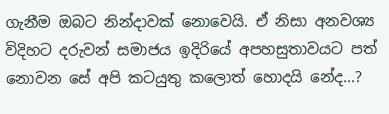ගැනීම ඔබට නින්දාවක් නොවෙයි. ඒ නිසා අනවශ්‍ය විදිහට දරුවන් සමාජය ඉදිරියේ අපහසුතාවයට පත් නොවන සේ අපි කටයුතු කලොත් හොදයි නේද…?